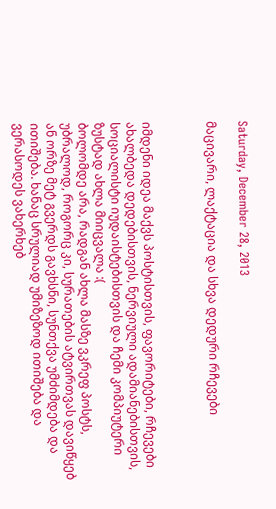Saturday, December 28, 2013

მაცივარი, ლაქტაცია და სხვა დედური რჩევები



იმდენი იდეა მაქვს პოსტისთვის, ფავორიტები, რჩევები ახალბედა დედებისთვის, ნერვიული ადამიანებისთვის, სოციალისტი იუდაისტებისთვის და ჩემი კომპიუტერი ზუსტად ახლა მიიცვალა :(
ბოლომდე არა, რადგან ახლა მასზე ვკრეფ პოსტს, უბრალოდ, როგორც კი, სურათების ატვირთვას დავიწყებ ან ორზე მეტ გვერდს გავხსნი, სუნთქვა უმძიმდება და ითიშება. ხანაც სრულიად უმიზეზოდ ითიშება და ვერასოდეს ვახერხებ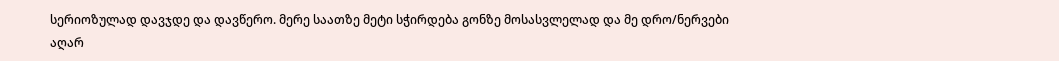სერიოზულად დავჯდე და დავწერო. მერე საათზე მეტი სჭირდება გონზე მოსასვლელად და მე დრო/ნერვები აღარ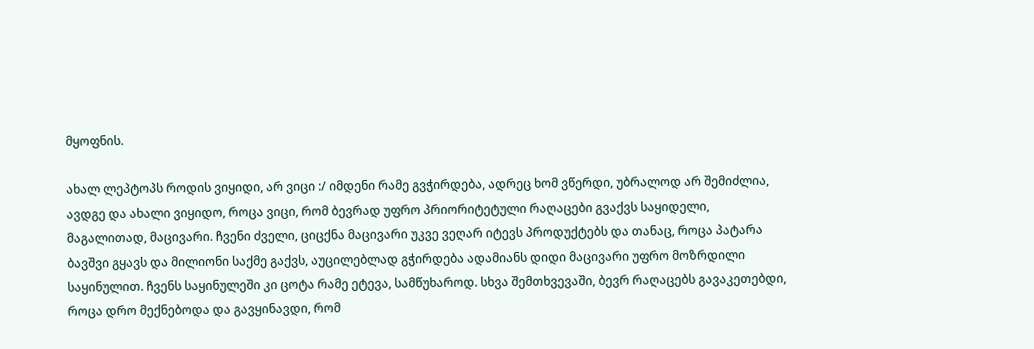მყოფნის.

ახალ ლეპტოპს როდის ვიყიდი, არ ვიცი :/ იმდენი რამე გვჭირდება, ადრეც ხომ ვწერდი, უბრალოდ არ შემიძლია, ავდგე და ახალი ვიყიდო, როცა ვიცი, რომ ბევრად უფრო პრიორიტეტული რაღაცები გვაქვს საყიდელი, მაგალითად, მაცივარი. ჩვენი ძველი, ციცქნა მაცივარი უკვე ვეღარ იტევს პროდუქტებს და თანაც, როცა პატარა ბავშვი გყავს და მილიონი საქმე გაქვს, აუცილებლად გჭირდება ადამიანს დიდი მაცივარი უფრო მოზრდილი საყინულით. ჩვენს საყინულეში კი ცოტა რამე ეტევა, სამწუხაროდ. სხვა შემთხვევაში, ბევრ რაღაცებს გავაკეთებდი, როცა დრო მექნებოდა და გავყინავდი, რომ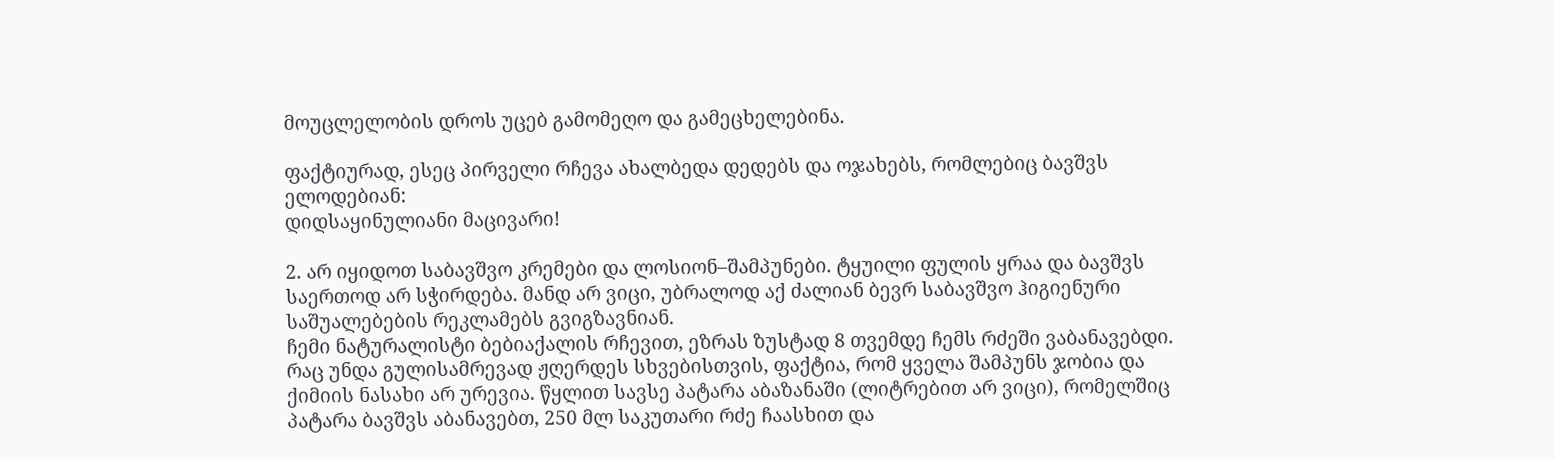მოუცლელობის დროს უცებ გამომეღო და გამეცხელებინა.

ფაქტიურად, ესეც პირველი რჩევა ახალბედა დედებს და ოჯახებს, რომლებიც ბავშვს ელოდებიან:
დიდსაყინულიანი მაცივარი!

2. არ იყიდოთ საბავშვო კრემები და ლოსიონ–შამპუნები. ტყუილი ფულის ყრაა და ბავშვს საერთოდ არ სჭირდება. მანდ არ ვიცი, უბრალოდ აქ ძალიან ბევრ საბავშვო ჰიგიენური საშუალებების რეკლამებს გვიგზავნიან.
ჩემი ნატურალისტი ბებიაქალის რჩევით, ეზრას ზუსტად 8 თვემდე ჩემს რძეში ვაბანავებდი. რაც უნდა გულისამრევად ჟღერდეს სხვებისთვის, ფაქტია, რომ ყველა შამპუნს ჯობია და ქიმიის ნასახი არ ურევია. წყლით სავსე პატარა აბაზანაში (ლიტრებით არ ვიცი), რომელშიც პატარა ბავშვს აბანავებთ, 250 მლ საკუთარი რძე ჩაასხით და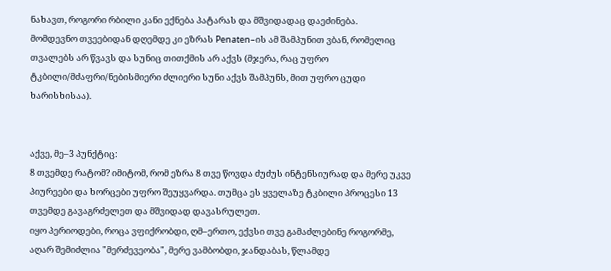ნახავთ, როგორი რბილი კანი ექნება პატარას და მშვიდადაც დაეძინება.
მომდევნო თვეებიდან დღემდე კი ეზრას Penaten–ის ამ შამპუნით ვბან, რომელიც თვალებს არ წვავს და სუნიც თითქმის არ აქვს (მჯერა, რაც უფრო ტკბილი/მძაფრი/ნებისმიერი ძლიერი სუნი აქვს შამპუნს, მით უფრო ცუდი ხარისხისაა).


აქვე, მე–3 პუნქტიც:
8 თვემდე რატომ? იმიტომ, რომ ეზრა 8 თვე წოვდა ძუძუს ინტენსიურად და მერე უკვე პიურეები და ხორცები უფრო შეუყვარდა. თუმცა ეს ყველაზე ტკბილი პროცესი 13 თვემდე გავაგრძელეთ და მშვიდად დავასრულეთ.
იყო პერიოდები, როცა ვფიქრობდი, ღმ–ერთო, ექვსი თვე გამაძლებინე როგორმე, აღარ შემიძლია "მერძევეობა", მერე ვამბობდი, ჯანდაბას, წლამდე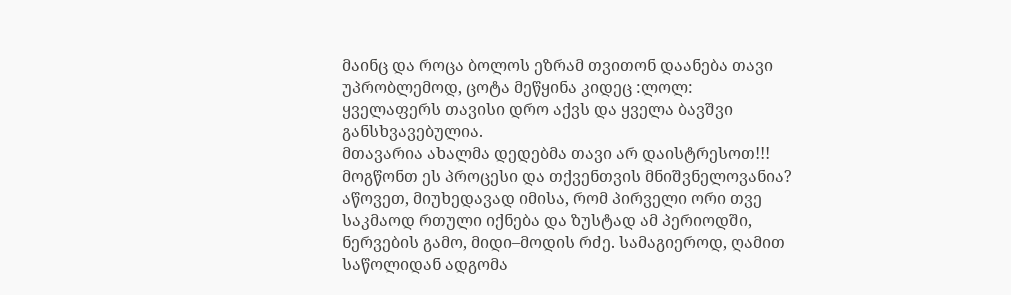მაინც და როცა ბოლოს ეზრამ თვითონ დაანება თავი უპრობლემოდ, ცოტა მეწყინა კიდეც :ლოლ:
ყველაფერს თავისი დრო აქვს და ყველა ბავშვი განსხვავებულია.
მთავარია ახალმა დედებმა თავი არ დაისტრესოთ!!!
მოგწონთ ეს პროცესი და თქვენთვის მნიშვნელოვანია? აწოვეთ, მიუხედავად იმისა, რომ პირველი ორი თვე საკმაოდ რთული იქნება და ზუსტად ამ პერიოდში, ნერვების გამო, მიდი–მოდის რძე. სამაგიეროდ, ღამით საწოლიდან ადგომა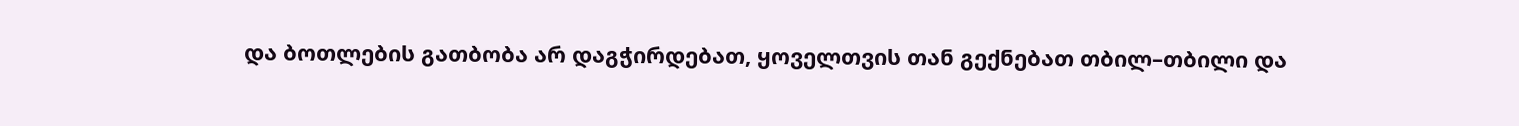და ბოთლების გათბობა არ დაგჭირდებათ, ყოველთვის თან გექნებათ თბილ–თბილი და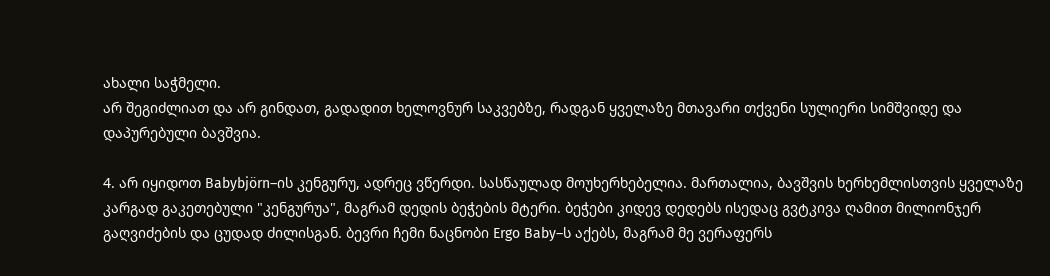ახალი საჭმელი.
არ შეგიძლიათ და არ გინდათ, გადადით ხელოვნურ საკვებზე, რადგან ყველაზე მთავარი თქვენი სულიერი სიმშვიდე და დაპურებული ბავშვია.

4. არ იყიდოთ Babybjörn–ის კენგურუ, ადრეც ვწერდი. სასწაულად მოუხერხებელია. მართალია, ბავშვის ხერხემლისთვის ყველაზე კარგად გაკეთებული "კენგურუა", მაგრამ დედის ბეჭების მტერი. ბეჭები კიდევ დედებს ისედაც გვტკივა ღამით მილიონჯერ გაღვიძების და ცუდად ძილისგან. ბევრი ჩემი ნაცნობი Ergo Baby–ს აქებს, მაგრამ მე ვერაფერს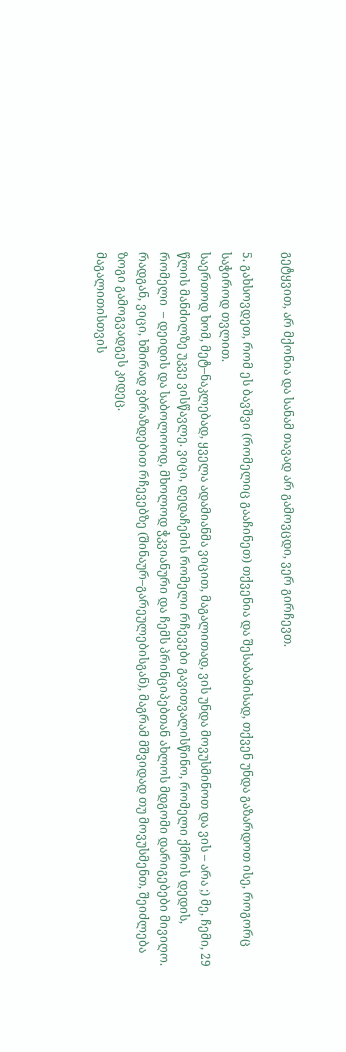გეტყვით, არ მქონია და სანამ თავად არ გამოვცდი, ვერ გირჩევთ.

5. გახსოვდეთ, რომ ეს ბავშვი (რომელიც გააჩინეთ) თქვენია და შესაბამისად, თქვენ უნდა გაზარდოთ ისე, როგორც საჭიროდ თვლით.
საერთოდ ხომ, მეტ–ნაკლებად, ყველა ადამიანმა ვიცით, მაგალითად, ვის უნდა მოვუსმინოთ და ვის – არა ;) მე, ჩემი, 29 წლის მანძილზე უკვე ვისწავლე. ვიცი, დედაჩემის რომელი რჩევები გავითვალისწინო, რომელი ქმრის დედის, რომელი  – დეიდის და საბოლოოდ, მხოლოდ ჭკვიანური და ჩემს პრინციპებთან ახლოს მდგომი დარიგებები მივიღო.
რადგან, ვიცი, ხშირად ვბრაზდებით რჩევებზე (შინაურ–გარეულებისგან), მაგრამ მშვიდად თუ მოვუსმენთ, შეიძლება ზოგი გამოგვადგეს კიდეც.
მაგალითისთვის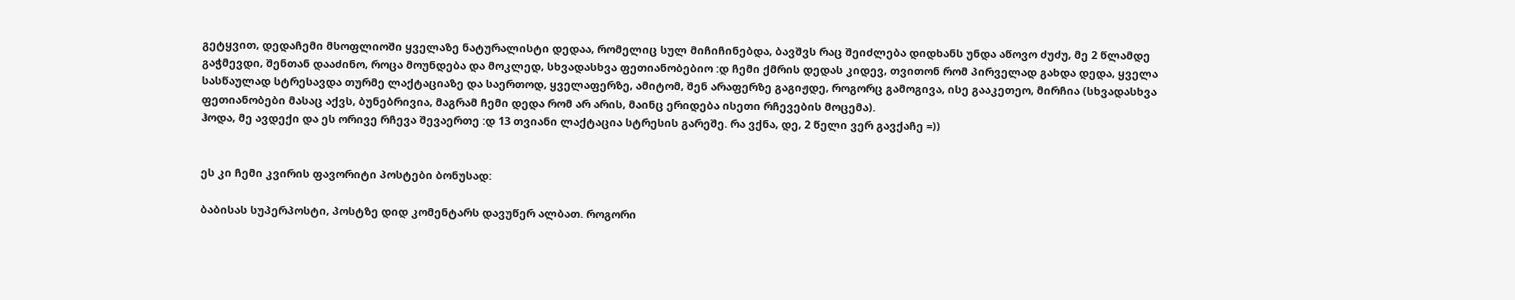გეტყვით, დედაჩემი მსოფლიოში ყველაზე ნატურალისტი დედაა, რომელიც სულ მიჩიჩინებდა, ბავშვს რაც შეიძლება დიდხანს უნდა აწოვო ძუძუ, მე 2 წლამდე გაჭმევდი, შენთან დააძინო, როცა მოუნდება და მოკლედ, სხვადასხვა ფეთიანობებიო :დ ჩემი ქმრის დედას კიდევ, თვითონ რომ პირველად გახდა დედა, ყველა სასწაულად სტრესავდა თურმე ლაქტაციაზე და საერთოდ, ყველაფერზე, ამიტომ, შენ არაფერზე გაგიჟდე, როგორც გამოგივა, ისე გააკეთეო, მირჩია (სხვადასხვა ფეთიანობები მასაც აქვს, ბუნებრივია, მაგრამ ჩემი დედა რომ არ არის, მაინც ერიდება ისეთი რჩევების მოცემა).
ჰოდა, მე ავდექი და ეს ორივე რჩევა შევაერთე :დ 13 თვიანი ლაქტაცია სტრესის გარეშე. რა ვქნა, დე, 2 წელი ვერ გავქაჩე =))


ეს კი ჩემი კვირის ფავორიტი პოსტები ბონუსად:

ბაბისას სუპერპოსტი, პოსტზე დიდ კომენტარს დავუწერ ალბათ. როგორი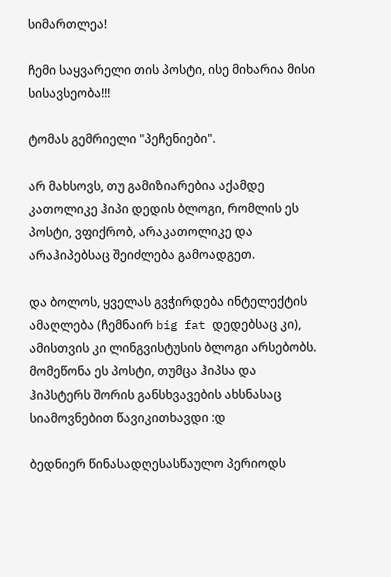სიმართლეა!

ჩემი საყვარელი თის პოსტი, ისე მიხარია მისი სისავსეობა!!!

ტომას გემრიელი "პეჩენიები".

არ მახსოვს, თუ გამიზიარებია აქამდე კათოლიკე ჰიპი დედის ბლოგი, რომლის ეს პოსტი, ვფიქრობ, არაკათოლიკე და არაჰიპებსაც შეიძლება გამოადგეთ.

და ბოლოს, ყველას გვჭირდება ინტელექტის ამაღლება (ჩემნაირ big fat დედებსაც კი), ამისთვის კი ლინგვისტუსის ბლოგი არსებობს. მომეწონა ეს პოსტი, თუმცა ჰიპსა და ჰიპსტერს შორის განსხვავების ახსნასაც სიამოვნებით წავიკითხავდი :დ

ბედნიერ წინასადღესასწაულო პერიოდს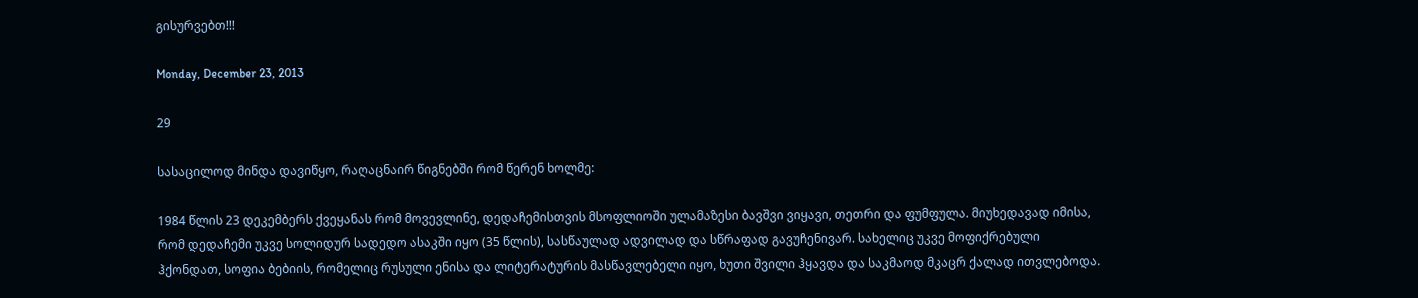გისურვებთ!!!

Monday, December 23, 2013

29

სასაცილოდ მინდა დავიწყო, რაღაცნაირ წიგნებში რომ წერენ ხოლმე:

1984 წლის 23 დეკემბერს ქვეყანას რომ მოვევლინე, დედაჩემისთვის მსოფლიოში ულამაზესი ბავშვი ვიყავი, თეთრი და ფუმფულა. მიუხედავად იმისა, რომ დედაჩემი უკვე სოლიდურ სადედო ასაკში იყო (35 წლის), სასწაულად ადვილად და სწრაფად გავუჩენივარ. სახელიც უკვე მოფიქრებული ჰქონდათ, სოფია ბებიის, რომელიც რუსული ენისა და ლიტერატურის მასწავლებელი იყო, ხუთი შვილი ჰყავდა და საკმაოდ მკაცრ ქალად ითვლებოდა.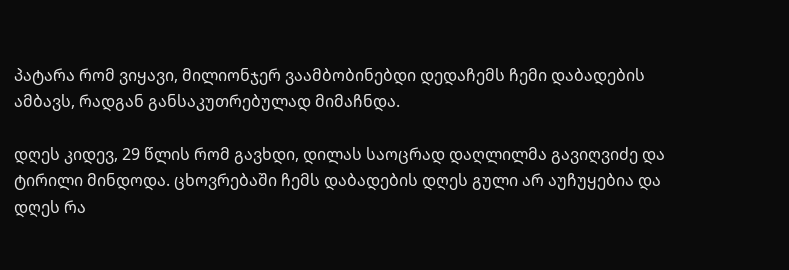პატარა რომ ვიყავი, მილიონჯერ ვაამბობინებდი დედაჩემს ჩემი დაბადების ამბავს, რადგან განსაკუთრებულად მიმაჩნდა.

დღეს კიდევ, 29 წლის რომ გავხდი, დილას საოცრად დაღლილმა გავიღვიძე და ტირილი მინდოდა. ცხოვრებაში ჩემს დაბადების დღეს გული არ აუჩუყებია და დღეს რა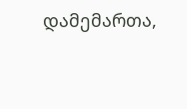დამემართა,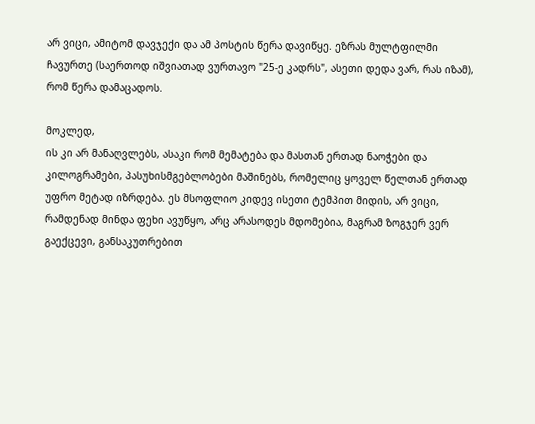არ ვიცი, ამიტომ დავჯექი და ამ პოსტის წერა დავიწყე. ეზრას მულტფილმი ჩავურთე (საერთოდ იშვიათად ვურთავო "25-ე კადრს", ასეთი დედა ვარ, რას იზამ), რომ წერა დამაცადოს.

მოკლედ,
ის კი არ მანაღვლებს, ასაკი რომ მემატება და მასთან ერთად ნაოჭები და კილოგრამები, პასუხისმგებლობები მაშინებს, რომელიც ყოველ წელთან ერთად უფრო მეტად იზრდება. ეს მსოფლიო კიდევ ისეთი ტემპით მიდის, არ ვიცი, რამდენად მინდა ფეხი ავუწყო, არც არასოდეს მდომებია, მაგრამ ზოგჯერ ვერ გაექცევი, განსაკუთრებით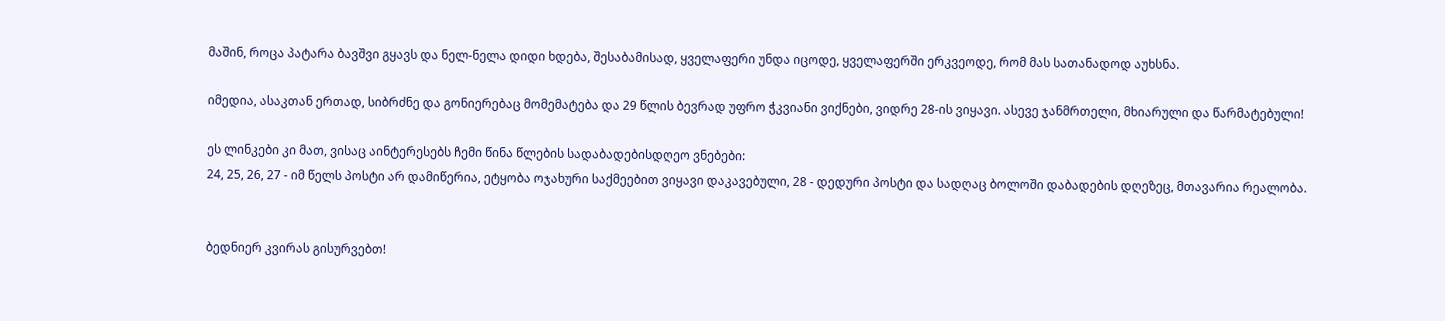მაშინ, როცა პატარა ბავშვი გყავს და ნელ-ნელა დიდი ხდება, შესაბამისად, ყველაფერი უნდა იცოდე, ყველაფერში ერკვეოდე, რომ მას სათანადოდ აუხსნა.

იმედია, ასაკთან ერთად, სიბრძნე და გონიერებაც მომემატება და 29 წლის ბევრად უფრო ჭკვიანი ვიქნები, ვიდრე 28-ის ვიყავი. ასევე ჯანმრთელი, მხიარული და წარმატებული!

ეს ლინკები კი მათ, ვისაც აინტერესებს ჩემი წინა წლების სადაბადებისდღეო ვნებები:
24, 25, 26, 27 - იმ წელს პოსტი არ დამიწერია, ეტყობა ოჯახური საქმეებით ვიყავი დაკავებული, 28 - დედური პოსტი და სადღაც ბოლოში დაბადების დღეზეც, მთავარია რეალობა.


ბედნიერ კვირას გისურვებთ!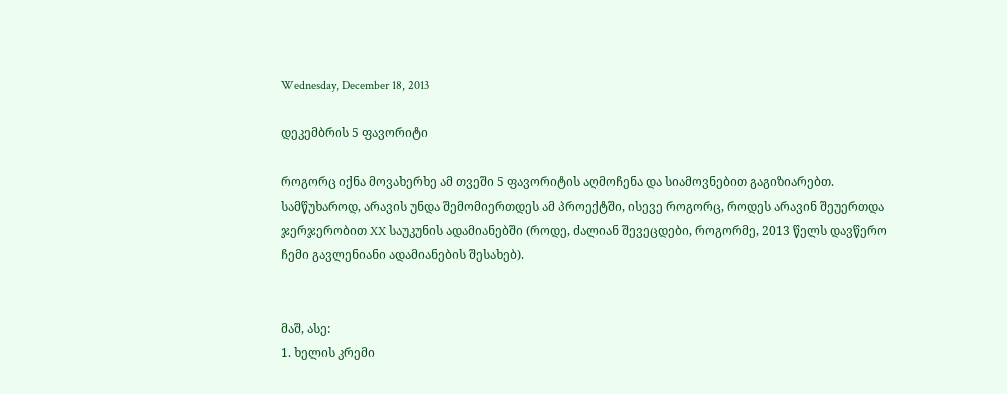Wednesday, December 18, 2013

დეკემბრის 5 ფავორიტი

როგორც იქნა მოვახერხე ამ თვეში 5 ფავორიტის აღმოჩენა და სიამოვნებით გაგიზიარებთ. სამწუხაროდ, არავის უნდა შემომიერთდეს ამ პროექტში, ისევე როგორც, როდეს არავინ შეუერთდა ჯერჯერობით XX საუკუნის ადამიანებში (როდე, ძალიან შევეცდები, როგორმე, 2013 წელს დავწერო ჩემი გავლენიანი ადამიანების შესახებ).


მაშ, ასე:
1. ხელის კრემი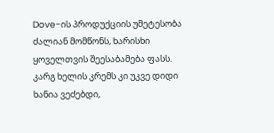Dove-ის პროდუქციის უმეტესობა ძალიან მომწონს, ხარისხი ყოველთვის შეესაბამება ფასს. კარგ ხელის კრემს კი უკვე დიდი ხანია ვეძებდი,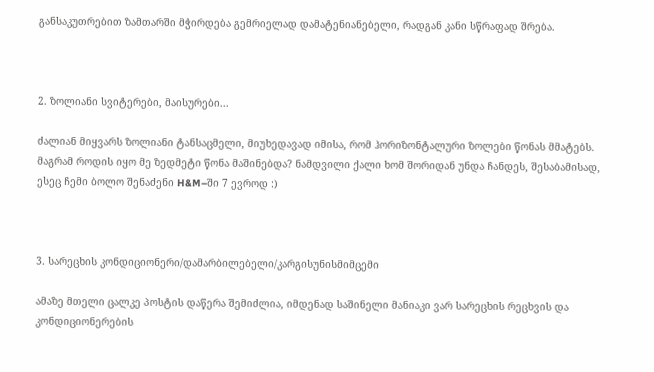განსაკუთრებით ზამთარში მჭირდება გემრიელად დამატენიანებელი, რადგან კანი სწრაფად შრება.



2. ზოლიანი სვიტერები, მაისურები...

ძალიან მიყვარს ზოლიანი ტანსაცმელი, მიუხედავად იმისა, რომ ჰორიზონტალური ზოლები წონას მმატებს. მაგრამ როდის იყო მე ზედმეტი წონა მაშინებდა? ნამდვილი ქალი ხომ შორიდან უნდა ჩანდეს, შესაბამისად, ესეც ჩემი ბოლო შენაძენი H&M–ში 7 ევროდ :)



3. სარეცხის კონდიციონერი/დამარბილებელი/კარგისუნისმიმცემი

ამაზე მთელი ცალკე პოსტის დაწერა შემიძლია, იმდენად საშინელი მანიაკი ვარ სარეცხის რეცხვის და კონდიციონერების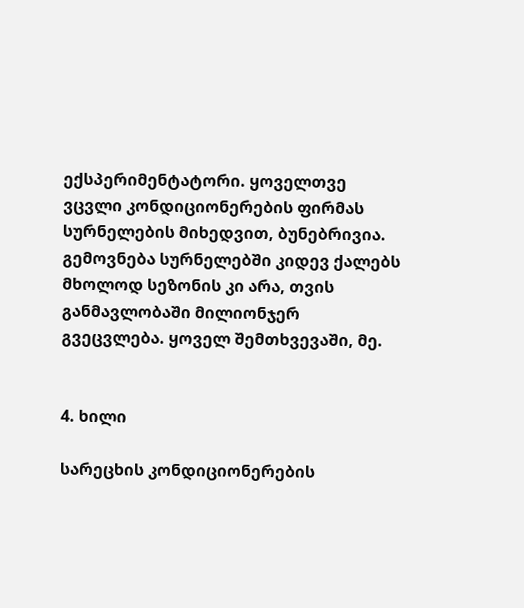ექსპერიმენტატორი. ყოველთვე ვცვლი კონდიციონერების ფირმას სურნელების მიხედვით, ბუნებრივია. გემოვნება სურნელებში კიდევ ქალებს მხოლოდ სეზონის კი არა, თვის განმავლობაში მილიონჯერ გვეცვლება. ყოველ შემთხვევაში, მე.


4. ხილი

სარეცხის კონდიციონერების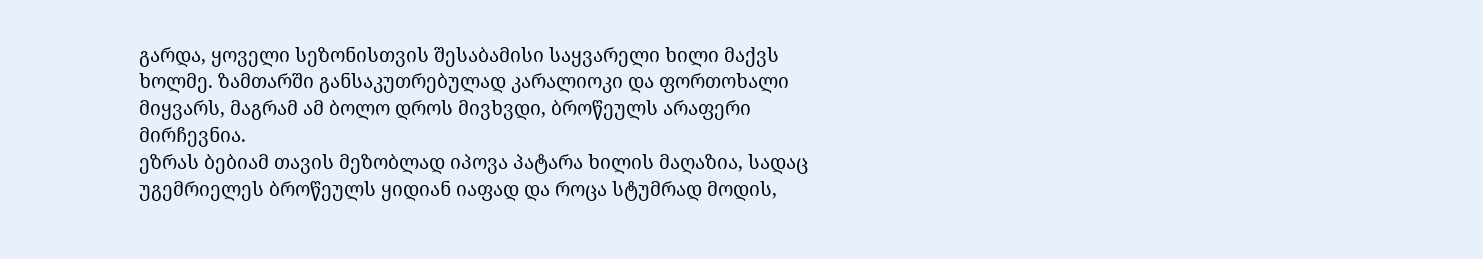გარდა, ყოველი სეზონისთვის შესაბამისი საყვარელი ხილი მაქვს ხოლმე. ზამთარში განსაკუთრებულად კარალიოკი და ფორთოხალი მიყვარს, მაგრამ ამ ბოლო დროს მივხვდი, ბროწეულს არაფერი მირჩევნია.
ეზრას ბებიამ თავის მეზობლად იპოვა პატარა ხილის მაღაზია, სადაც უგემრიელეს ბროწეულს ყიდიან იაფად და როცა სტუმრად მოდის,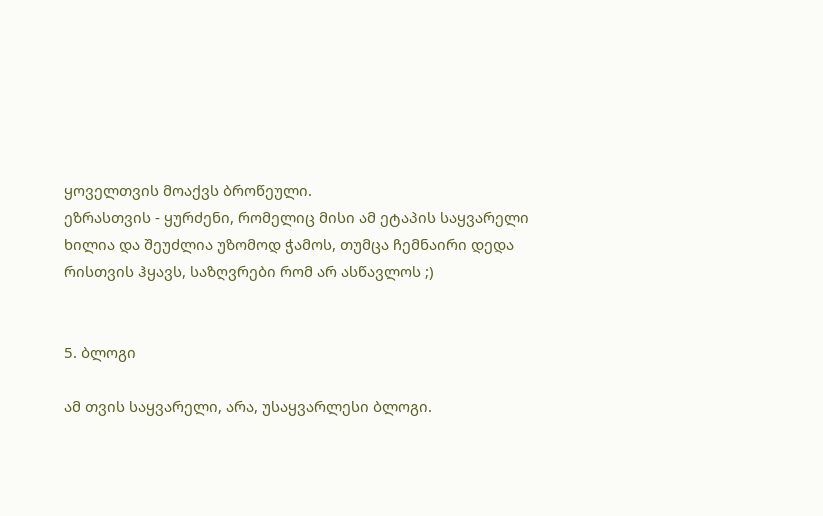ყოველთვის მოაქვს ბროწეული.
ეზრასთვის - ყურძენი, რომელიც მისი ამ ეტაპის საყვარელი ხილია და შეუძლია უზომოდ ჭამოს, თუმცა ჩემნაირი დედა რისთვის ჰყავს, საზღვრები რომ არ ასწავლოს ;)


5. ბლოგი

ამ თვის საყვარელი, არა, უსაყვარლესი ბლოგი.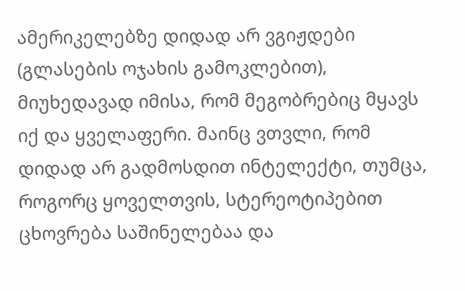ამერიკელებზე დიდად არ ვგიჟდები (გლასების ოჯახის გამოკლებით), მიუხედავად იმისა, რომ მეგობრებიც მყავს იქ და ყველაფერი. მაინც ვთვლი, რომ დიდად არ გადმოსდით ინტელექტი, თუმცა, როგორც ყოველთვის, სტერეოტიპებით ცხოვრება საშინელებაა და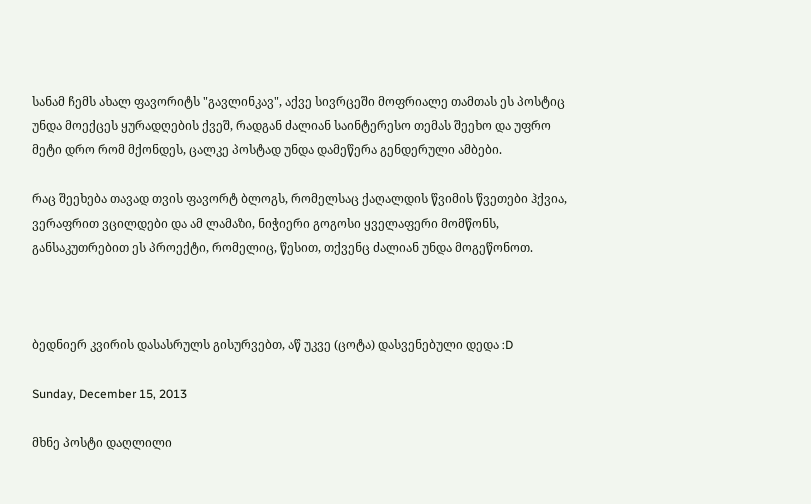სანამ ჩემს ახალ ფავორიტს "გავლინკავ", აქვე სივრცეში მოფრიალე თამთას ეს პოსტიც უნდა მოექცეს ყურადღების ქვეშ, რადგან ძალიან საინტერესო თემას შეეხო და უფრო მეტი დრო რომ მქონდეს, ცალკე პოსტად უნდა დამეწერა გენდერული ამბები.

რაც შეეხება თავად თვის ფავორტ ბლოგს, რომელსაც ქაღალდის წვიმის წვეთები ჰქვია, ვერაფრით ვცილდები და ამ ლამაზი, ნიჭიერი გოგოსი ყველაფერი მომწონს, განსაკუთრებით ეს პროექტი, რომელიც, წესით, თქვენც ძალიან უნდა მოგეწონოთ.



ბედნიერ კვირის დასასრულს გისურვებთ, აწ უკვე (ცოტა) დასვენებული დედა :D

Sunday, December 15, 2013

მხნე პოსტი დაღლილი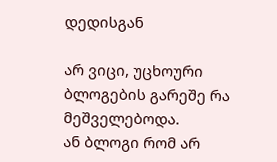დედისგან

არ ვიცი, უცხოური ბლოგების გარეშე რა მეშველებოდა.
ან ბლოგი რომ არ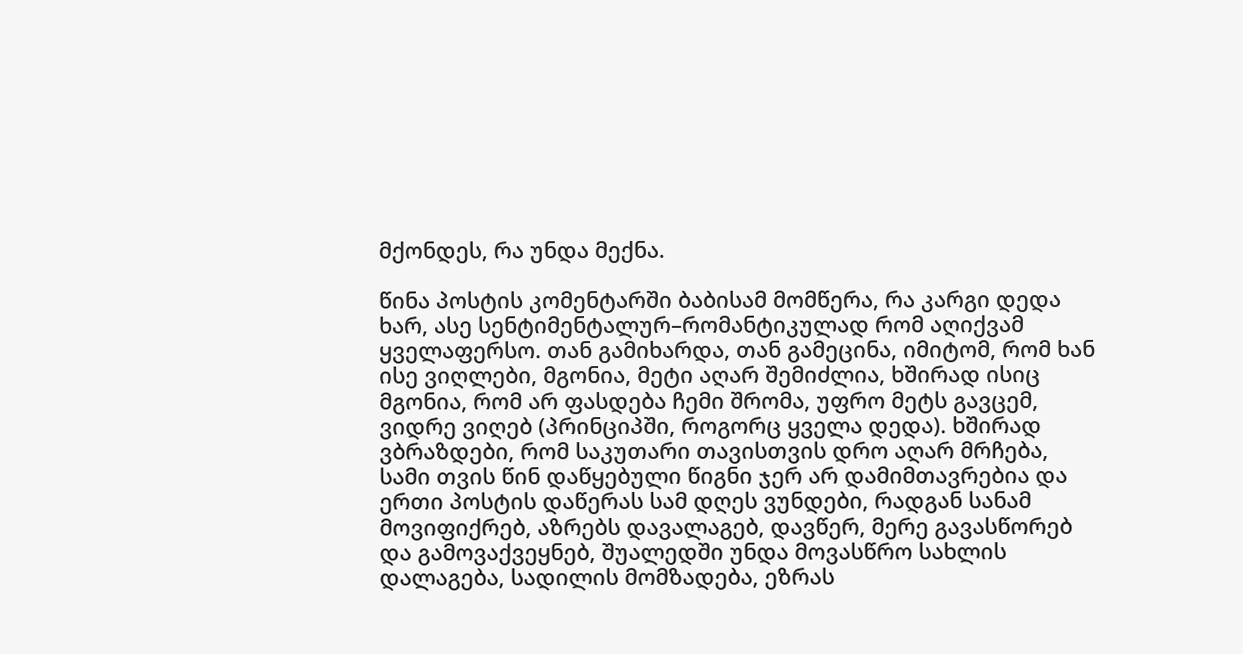მქონდეს, რა უნდა მექნა.

წინა პოსტის კომენტარში ბაბისამ მომწერა, რა კარგი დედა ხარ, ასე სენტიმენტალურ–რომანტიკულად რომ აღიქვამ ყველაფერსო. თან გამიხარდა, თან გამეცინა, იმიტომ, რომ ხან ისე ვიღლები, მგონია, მეტი აღარ შემიძლია, ხშირად ისიც მგონია, რომ არ ფასდება ჩემი შრომა, უფრო მეტს გავცემ, ვიდრე ვიღებ (პრინციპში, როგორც ყველა დედა). ხშირად ვბრაზდები, რომ საკუთარი თავისთვის დრო აღარ მრჩება, სამი თვის წინ დაწყებული წიგნი ჯერ არ დამიმთავრებია და ერთი პოსტის დაწერას სამ დღეს ვუნდები, რადგან სანამ მოვიფიქრებ, აზრებს დავალაგებ, დავწერ, მერე გავასწორებ და გამოვაქვეყნებ, შუალედში უნდა მოვასწრო სახლის დალაგება, სადილის მომზადება, ეზრას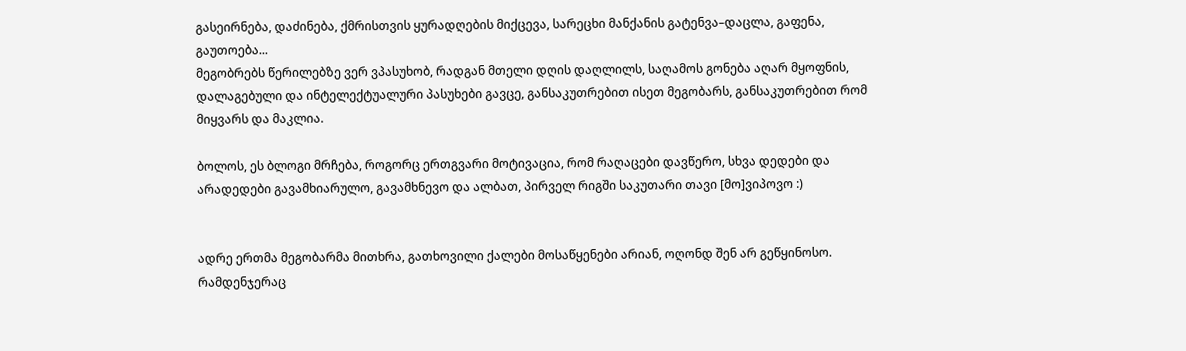გასეირნება, დაძინება, ქმრისთვის ყურადღების მიქცევა, სარეცხი მანქანის გატენვა–დაცლა, გაფენა, გაუთოება...
მეგობრებს წერილებზე ვერ ვპასუხობ, რადგან მთელი დღის დაღლილს, საღამოს გონება აღარ მყოფნის, დალაგებული და ინტელექტუალური პასუხები გავცე, განსაკუთრებით ისეთ მეგობარს, განსაკუთრებით რომ მიყვარს და მაკლია.

ბოლოს, ეს ბლოგი მრჩება, როგორც ერთგვარი მოტივაცია, რომ რაღაცები დავწერო, სხვა დედები და არადედები გავამხიარულო, გავამხნევო და ალბათ, პირველ რიგში საკუთარი თავი [მო]ვიპოვო :)


ადრე ერთმა მეგობარმა მითხრა, გათხოვილი ქალები მოსაწყენები არიან, ოღონდ შენ არ გეწყინოსო. რამდენჯერაც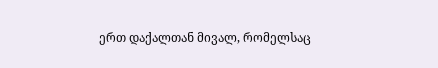ერთ დაქალთან მივალ, რომელსაც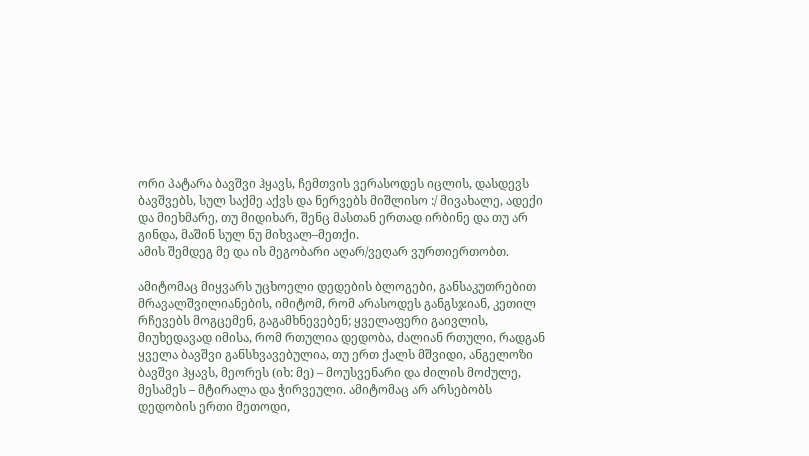ორი პატარა ბავშვი ჰყავს, ჩემთვის ვერასოდეს იცლის, დასდევს ბავშვებს, სულ საქმე აქვს და ნერვებს მიშლისო :/ მივახალე, ადექი და მიეხმარე, თუ მიდიხარ, შენც მასთან ერთად ირბინე და თუ არ გინდა, მაშინ სულ ნუ მიხვალ–მეთქი.
ამის შემდეგ მე და ის მეგობარი აღარ/ვეღარ ვურთიერთობთ.

ამიტომაც მიყვარს უცხოელი დედების ბლოგები, განსაკუთრებით მრავალშვილიანების, იმიტომ, რომ არასოდეს განგსჯიან, კეთილ რჩევებს მოგცემენ, გაგამხნევებენ; ყველაფერი გაივლის, მიუხედავად იმისა, რომ რთულია დედობა, ძალიან რთული, რადგან ყველა ბავშვი განსხვავებულია, თუ ერთ ქალს მშვიდი, ანგელოზი ბავშვი ჰყავს, მეორეს (იხ: მე) – მოუსვენარი და ძილის მოძულე, მესამეს – მტირალა და ჭირვეული. ამიტომაც არ არსებობს დედობის ერთი მეთოდი,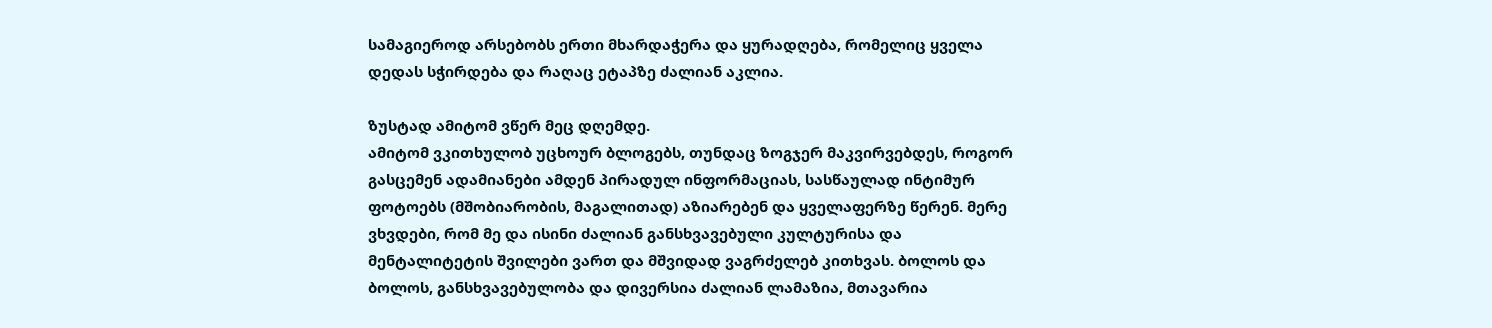სამაგიეროდ არსებობს ერთი მხარდაჭერა და ყურადღება, რომელიც ყველა დედას სჭირდება და რაღაც ეტაპზე ძალიან აკლია.

ზუსტად ამიტომ ვწერ მეც დღემდე.
ამიტომ ვკითხულობ უცხოურ ბლოგებს, თუნდაც ზოგჯერ მაკვირვებდეს, როგორ გასცემენ ადამიანები ამდენ პირადულ ინფორმაციას, სასწაულად ინტიმურ ფოტოებს (მშობიარობის, მაგალითად) აზიარებენ და ყველაფერზე წერენ. მერე ვხვდები, რომ მე და ისინი ძალიან განსხვავებული კულტურისა და მენტალიტეტის შვილები ვართ და მშვიდად ვაგრძელებ კითხვას. ბოლოს და ბოლოს, განსხვავებულობა და დივერსია ძალიან ლამაზია, მთავარია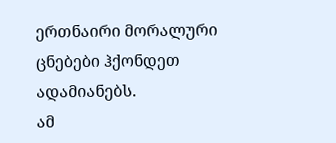ერთნაირი მორალური ცნებები ჰქონდეთ ადამიანებს.
ამ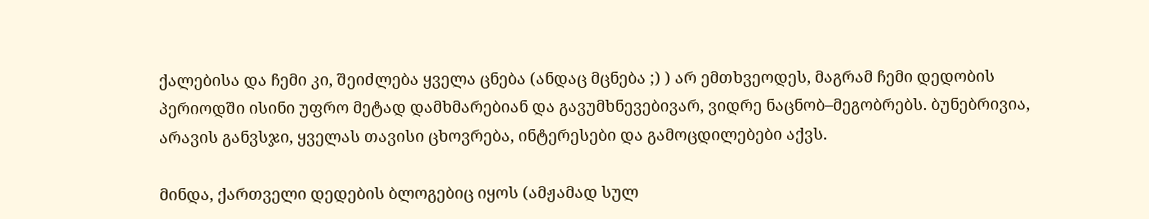ქალებისა და ჩემი კი, შეიძლება ყველა ცნება (ანდაც მცნება ;) ) არ ემთხვეოდეს, მაგრამ ჩემი დედობის პერიოდში ისინი უფრო მეტად დამხმარებიან და გავუმხნევებივარ, ვიდრე ნაცნობ–მეგობრებს. ბუნებრივია, არავის განვსჯი, ყველას თავისი ცხოვრება, ინტერესები და გამოცდილებები აქვს.

მინდა, ქართველი დედების ბლოგებიც იყოს (ამჟამად სულ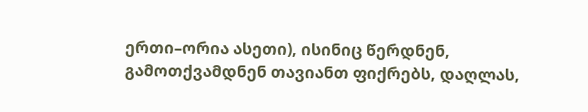ერთი–ორია ასეთი), ისინიც წერდნენ, გამოთქვამდნენ თავიანთ ფიქრებს, დაღლას,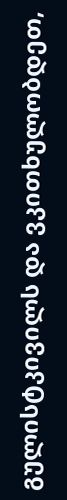გულისტკივილს და ვკითხულობდეთ,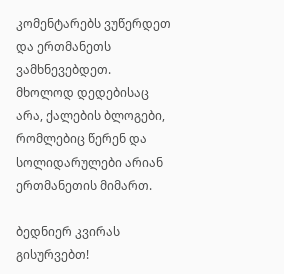კომენტარებს ვუწერდეთ და ერთმანეთს ვამხნევებდეთ.
მხოლოდ დედებისაც არა, ქალების ბლოგები, რომლებიც წერენ და სოლიდარულები არიან ერთმანეთის მიმართ.

ბედნიერ კვირას გისურვებთ!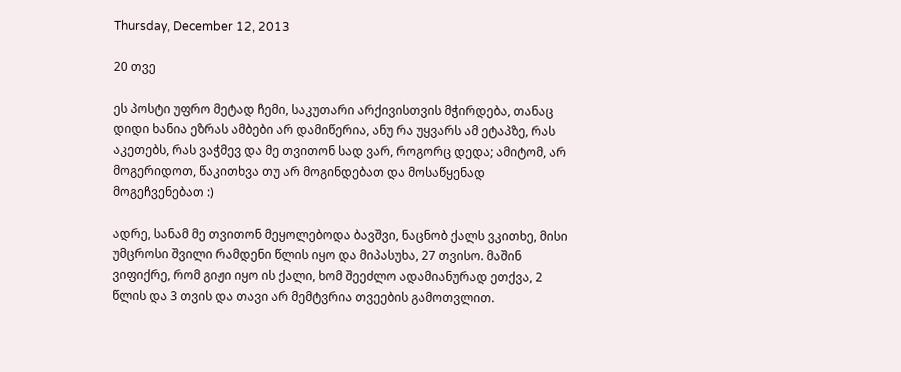Thursday, December 12, 2013

20 თვე

ეს პოსტი უფრო მეტად ჩემი, საკუთარი არქივისთვის მჭირდება, თანაც დიდი ხანია ეზრას ამბები არ დამიწერია, ანუ რა უყვარს ამ ეტაპზე, რას აკეთებს, რას ვაჭმევ და მე თვითონ სად ვარ, როგორც დედა; ამიტომ, არ მოგერიდოთ, წაკითხვა თუ არ მოგინდებათ და მოსაწყენად მოგეჩვენებათ :)

ადრე, სანამ მე თვითონ მეყოლებოდა ბავშვი, ნაცნობ ქალს ვკითხე, მისი უმცროსი შვილი რამდენი წლის იყო და მიპასუხა, 27 თვისო. მაშინ ვიფიქრე, რომ გიჟი იყო ის ქალი, ხომ შეეძლო ადამიანურად ეთქვა, 2 წლის და 3 თვის და თავი არ მემტვრია თვეების გამოთვლით.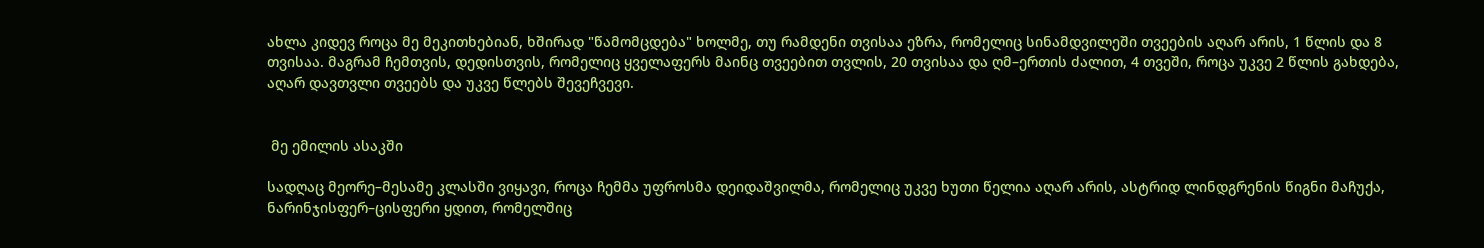ახლა კიდევ როცა მე მეკითხებიან, ხშირად "წამომცდება" ხოლმე, თუ რამდენი თვისაა ეზრა, რომელიც სინამდვილეში თვეების აღარ არის, 1 წლის და 8 თვისაა. მაგრამ ჩემთვის, დედისთვის, რომელიც ყველაფერს მაინც თვეებით თვლის, 20 თვისაა და ღმ–ერთის ძალით, 4 თვეში, როცა უკვე 2 წლის გახდება, აღარ დავთვლი თვეებს და უკვე წლებს შევეჩვევი.


 მე ემილის ასაკში

სადღაც მეორე–მესამე კლასში ვიყავი, როცა ჩემმა უფროსმა დეიდაშვილმა, რომელიც უკვე ხუთი წელია აღარ არის, ასტრიდ ლინდგრენის წიგნი მაჩუქა, ნარინჯისფერ–ცისფერი ყდით, რომელშიც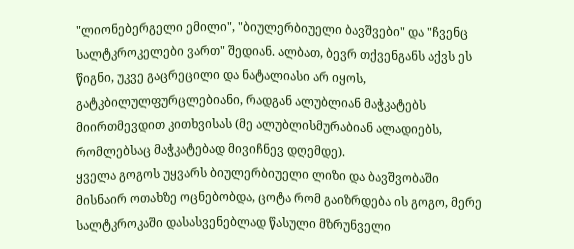"ლიონებერგელი ემილი", "ბიულერბიუელი ბავშვები" და "ჩვენც სალტკროკელები ვართ" შედიან. ალბათ, ბევრ თქვენგანს აქვს ეს წიგნი, უკვე გაცრეცილი და ნატალიასი არ იყოს, გატკბილულფურცლებიანი, რადგან ალუბლიან მაჭკატებს მიირთმევდით კითხვისას (მე ალუბლისმურაბიან ალადიებს, რომლებსაც მაჭკატებად მივიჩნევ დღემდე).
ყველა გოგოს უყვარს ბიულერბიუელი ლიზი და ბავშვობაში მისნაირ ოთახზე ოცნებობდა, ცოტა რომ გაიზრდება ის გოგო, მერე სალტკროკაში დასასვენებლად წასული მზრუნველი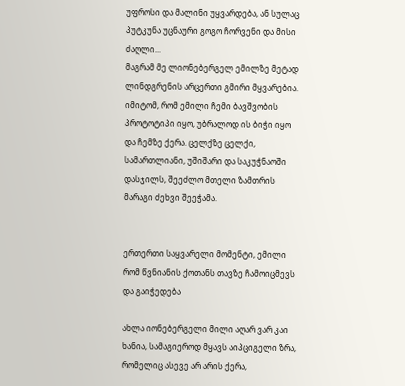უფროსი და მალინი უყვარდება, ან სულაც პუტკუნა უცნაური გოგო ჩორვენი და მისი ძაღლი...
მაგრამ მე ლიონებერგელ ემილზე მეტად ლინდგრენის არცერთი გმირი მყვარებია. იმიტომ, რომ ემილი ჩემი ბავშვობის პროტოტიპი იყო, უბრალოდ ის ბიჭი იყო და ჩემზე ქერა. ცელქზე ცელქი, სამართლიანი, უშიშარი და საკუჭნაოში დასჯილს, შეეძლო მთელი ზამთრის მარაგი ძეხვი შეეჭამა.


ერთერთი საყვარელი მომენტი, ემილი რომ წვნიანის ქოთანს თავზე ჩამოიცმევს და გაიჭედება

ახლა იონებერგელი მილი აღარ ვარ კაი ხანია, სამაგიეროდ მყავს აიპციგელი ზრა, რომელიც ასევე არ არის ქერა,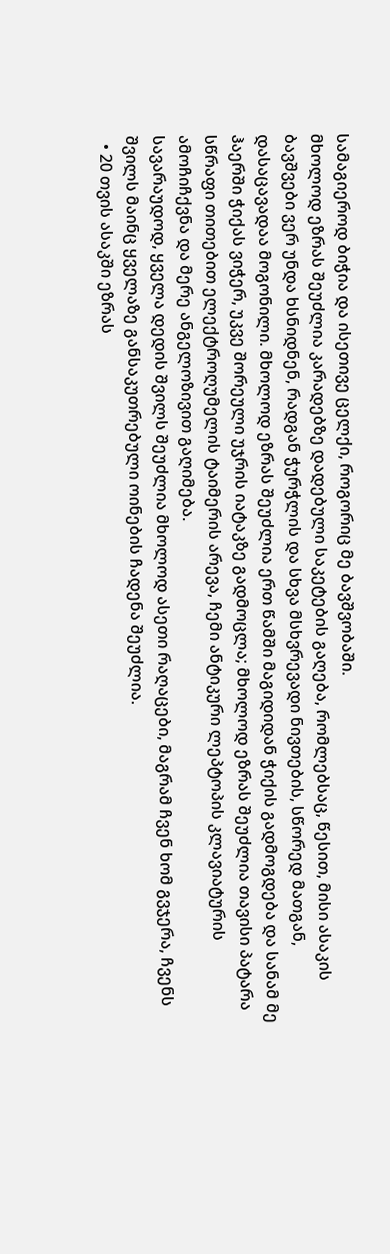სამაგიეროდ ბიჭია და ისეთივე ცელქი, როგორიც მე ბავშვობაში.
მხოლოდ ეზრას შეუძლია კარადებზე დადებული საკეტების გაღება, რომლებსაც, წესით, მისი ასაკის ბავშვები ვერ უნდა ხსნიდნენ, რადგან ჭურჭლის და სხვა მსხვრევადი ნივთების, სწორედ მათგან, დასაცავადაა მოგონილი. მხოლოდ ეზრას შეუძლია ერთ წამში მაგიდიდან ჭიქის გადმოგდება და სანამ მე ჰაერში ჭიქას ვიჭერ, უკვე შორეული უჯრის იატაკზე გადმოცლა; მხოლოდ ეზრას შეუძლია თავისი პატარა სწრაფი თითებით ელექტროღუმელის ტაიმერის არევა, ჩემი ანტიკური ლეპტოპის კლავიატურის ამოჩიჩქვნა და მერე ანგელოზივით გაღიმება.
სავარაუდოდ, ყველა დედის შვილს შეუძლია მხოლოდ ასეთი რაღაცები, მაგრამ ჩვენ ხომ გვჯერა, ჩვენს შვილს მაინც ყველაზე განსაკუთრებული ოინების ჩადენა შეუძლია.
  • 20 თვის ასაკში ეზრას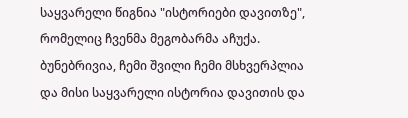საყვარელი წიგნია "ისტორიები დავითზე", რომელიც ჩვენმა მეგობარმა აჩუქა.
ბუნებრივია, ჩემი შვილი ჩემი მსხვერპლია და მისი საყვარელი ისტორია დავითის და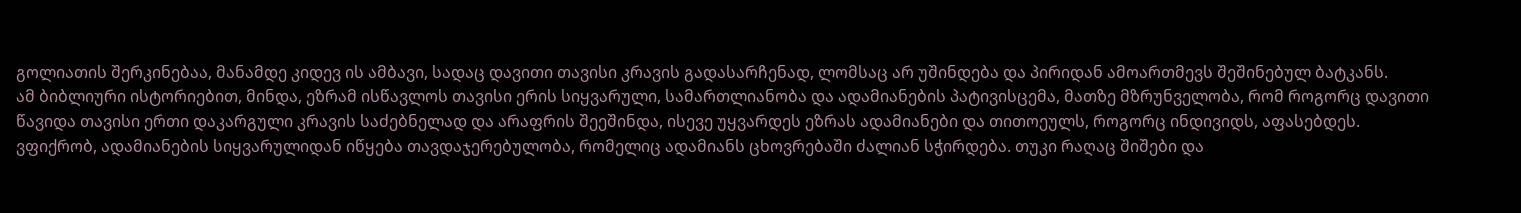გოლიათის შერკინებაა, მანამდე კიდევ ის ამბავი, სადაც დავითი თავისი კრავის გადასარჩენად, ლომსაც არ უშინდება და პირიდან ამოართმევს შეშინებულ ბატკანს.
ამ ბიბლიური ისტორიებით, მინდა, ეზრამ ისწავლოს თავისი ერის სიყვარული, სამართლიანობა და ადამიანების პატივისცემა, მათზე მზრუნველობა, რომ როგორც დავითი წავიდა თავისი ერთი დაკარგული კრავის საძებნელად და არაფრის შეეშინდა, ისევე უყვარდეს ეზრას ადამიანები და თითოეულს, როგორც ინდივიდს, აფასებდეს.
ვფიქრობ, ადამიანების სიყვარულიდან იწყება თავდაჯერებულობა, რომელიც ადამიანს ცხოვრებაში ძალიან სჭირდება. თუკი რაღაც შიშები და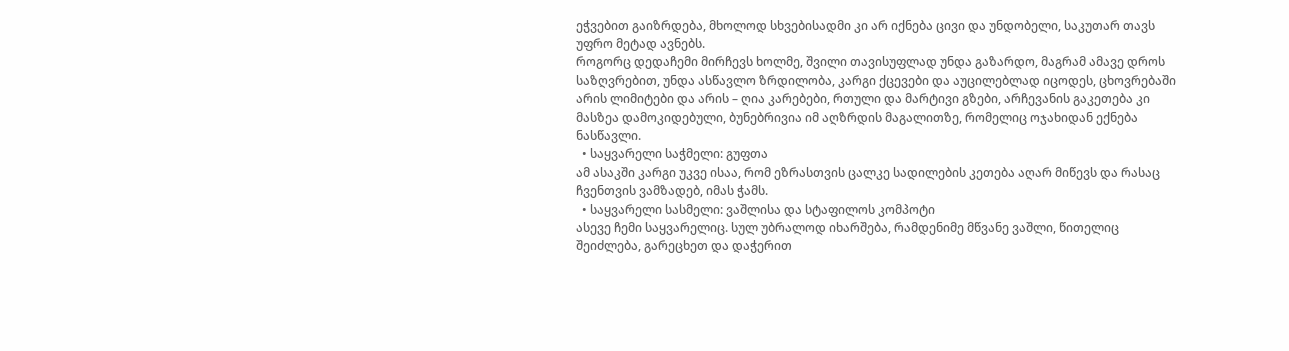ეჭვებით გაიზრდება, მხოლოდ სხვებისადმი კი არ იქნება ცივი და უნდობელი, საკუთარ თავს უფრო მეტად ავნებს.
როგორც დედაჩემი მირჩევს ხოლმე, შვილი თავისუფლად უნდა გაზარდო, მაგრამ ამავე დროს საზღვრებით, უნდა ასწავლო ზრდილობა, კარგი ქცევები და აუცილებლად იცოდეს, ცხოვრებაში არის ლიმიტები და არის – ღია კარებები, რთული და მარტივი გზები, არჩევანის გაკეთება კი მასზეა დამოკიდებული, ბუნებრივია იმ აღზრდის მაგალითზე, რომელიც ოჯახიდან ექნება ნასწავლი.
  • საყვარელი საჭმელი: გუფთა
ამ ასაკში კარგი უკვე ისაა, რომ ეზრასთვის ცალკე სადილების კეთება აღარ მიწევს და რასაც ჩვენთვის ვამზადებ, იმას ჭამს.
  • საყვარელი სასმელი: ვაშლისა და სტაფილოს კომპოტი
ასევე ჩემი საყვარელიც. სულ უბრალოდ იხარშება, რამდენიმე მწვანე ვაშლი, წითელიც შეიძლება, გარეცხეთ და დაჭერით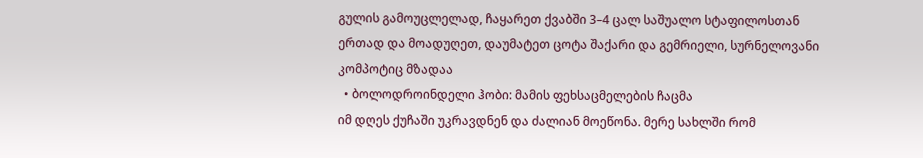გულის გამოუცლელად, ჩაყარეთ ქვაბში 3–4 ცალ საშუალო სტაფილოსთან ერთად და მოადუღეთ, დაუმატეთ ცოტა შაქარი და გემრიელი, სურნელოვანი კომპოტიც მზადაა
  • ბოლოდროინდელი ჰობი: მამის ფეხსაცმელების ჩაცმა
იმ დღეს ქუჩაში უკრავდნენ და ძალიან მოეწონა. მერე სახლში რომ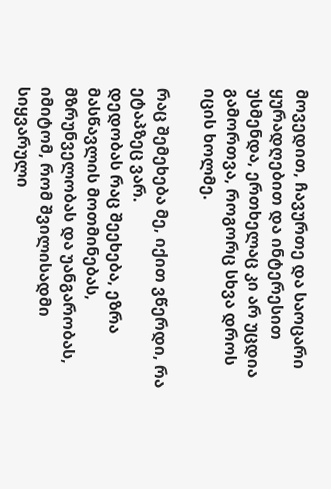მოვედით, ჩავურთე და საოცარი ყურადღებით და ინტერესით უსმენდა, ერთხელაც კი არ უცდია გამორთვა, როგორც სხვა დროს იცის ხოლმე.

რაც შემეხება მე, იქით ვწერდი, რა ეტაპზეც ვარ.
დედობას რაც შეეხება, ეზრა მასწავლის მოთმინებას, მზრუნველობას და უანგარობას, იმიტომ, რომ შვილისადმი სიყვარული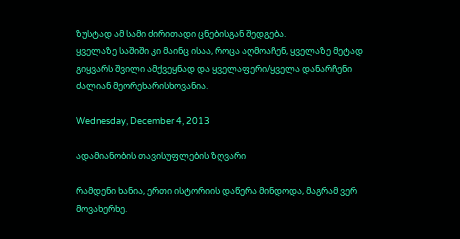ზუსტად ამ სამი ძირითადი ცნებისგან შედგება.
ყველაზე საშიში კი მაინც ისაა, როცა აღმოაჩენ, ყველაზე მეტად გიყვარს შვილი ამქვეყნად და ყველაფერი/ყველა დანარჩენი ძალიან მეორეხარისხოვანია.

Wednesday, December 4, 2013

ადამიანობის თავისუფლების ზღვარი

რამდენი ხანია, ერთი ისტორიის დაწერა მინდოდა, მაგრამ ვერ მოვახერხე.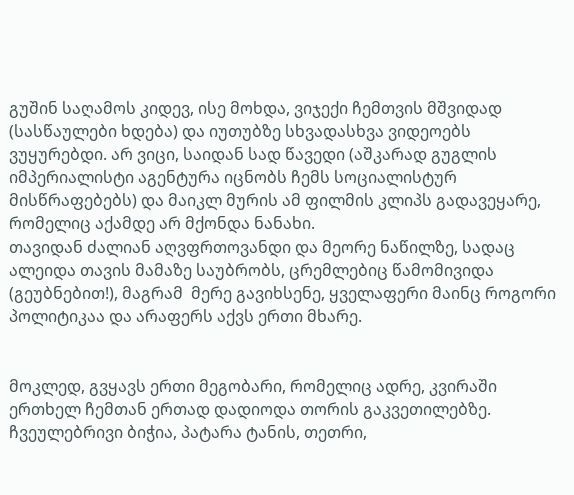გუშინ საღამოს კიდევ, ისე მოხდა, ვიჯექი ჩემთვის მშვიდად (სასწაულები ხდება) და იუთუბზე სხვადასხვა ვიდეოებს ვუყურებდი. არ ვიცი, საიდან სად წავედი (აშკარად გუგლის იმპერიალისტი აგენტურა იცნობს ჩემს სოციალისტურ მისწრაფებებს) და მაიკლ მურის ამ ფილმის კლიპს გადავეყარე, რომელიც აქამდე არ მქონდა ნანახი.
თავიდან ძალიან აღვფრთოვანდი და მეორე ნაწილზე, სადაც ალეიდა თავის მამაზე საუბრობს, ცრემლებიც წამომივიდა (გეუბნებით!), მაგრამ  მერე გავიხსენე, ყველაფერი მაინც როგორი პოლიტიკაა და არაფერს აქვს ერთი მხარე.


მოკლედ, გვყავს ერთი მეგობარი, რომელიც ადრე, კვირაში ერთხელ ჩემთან ერთად დადიოდა თორის გაკვეთილებზე.
ჩვეულებრივი ბიჭია, პატარა ტანის, თეთრი,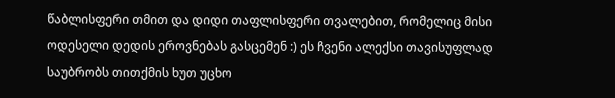წაბლისფერი თმით და დიდი თაფლისფერი თვალებით, რომელიც მისი ოდესელი დედის ეროვნებას გასცემენ :) ეს ჩვენი ალექსი თავისუფლად საუბრობს თითქმის ხუთ უცხო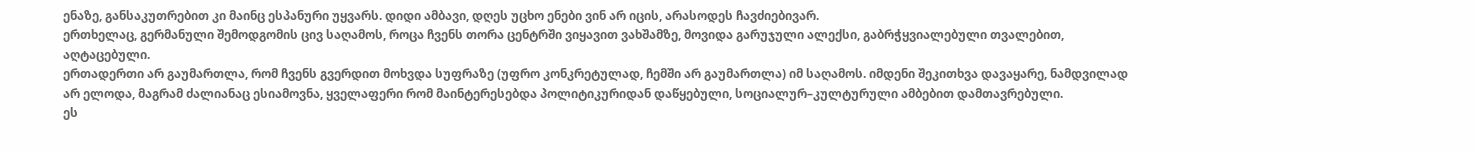ენაზე, განსაკუთრებით კი მაინც ესპანური უყვარს. დიდი ამბავი, დღეს უცხო ენები ვინ არ იცის, არასოდეს ჩავძიებივარ.
ერთხელაც, გერმანული შემოდგომის ცივ საღამოს, როცა ჩვენს თორა ცენტრში ვიყავით ვახშამზე, მოვიდა გარუჯული ალექსი, გაბრჭყვიალებული თვალებით, აღტაცებული.
ერთადერთი არ გაუმართლა, რომ ჩვენს გვერდით მოხვდა სუფრაზე (უფრო კონკრეტულად, ჩემში არ გაუმართლა) იმ საღამოს. იმდენი შეკითხვა დავაყარე, ნამდვილად არ ელოდა, მაგრამ ძალიანაც ესიამოვნა, ყველაფერი რომ მაინტერესებდა პოლიტიკურიდან დაწყებული, სოციალურ–კულტურული ამბებით დამთავრებული.
ეს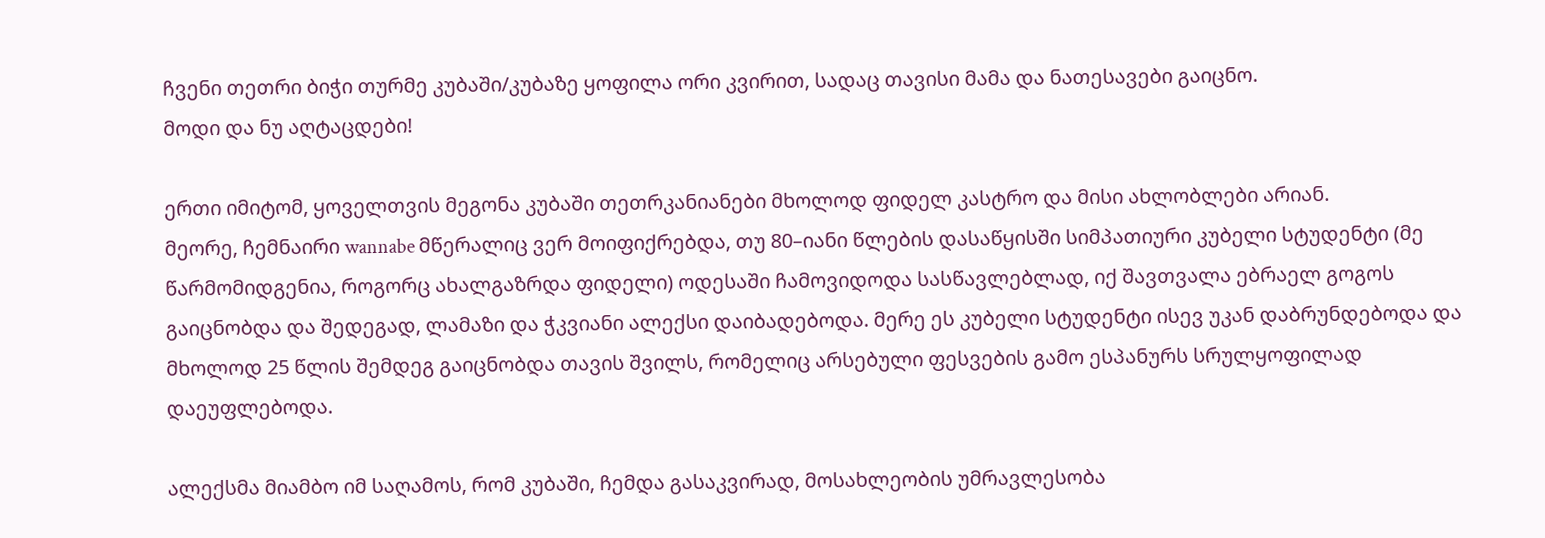ჩვენი თეთრი ბიჭი თურმე კუბაში/კუბაზე ყოფილა ორი კვირით, სადაც თავისი მამა და ნათესავები გაიცნო.
მოდი და ნუ აღტაცდები!

ერთი იმიტომ, ყოველთვის მეგონა კუბაში თეთრკანიანები მხოლოდ ფიდელ კასტრო და მისი ახლობლები არიან.
მეორე, ჩემნაირი wannabe მწერალიც ვერ მოიფიქრებდა, თუ 80–იანი წლების დასაწყისში სიმპათიური კუბელი სტუდენტი (მე წარმომიდგენია, როგორც ახალგაზრდა ფიდელი) ოდესაში ჩამოვიდოდა სასწავლებლად, იქ შავთვალა ებრაელ გოგოს გაიცნობდა და შედეგად, ლამაზი და ჭკვიანი ალექსი დაიბადებოდა. მერე ეს კუბელი სტუდენტი ისევ უკან დაბრუნდებოდა და მხოლოდ 25 წლის შემდეგ გაიცნობდა თავის შვილს, რომელიც არსებული ფესვების გამო ესპანურს სრულყოფილად დაეუფლებოდა.

ალექსმა მიამბო იმ საღამოს, რომ კუბაში, ჩემდა გასაკვირად, მოსახლეობის უმრავლესობა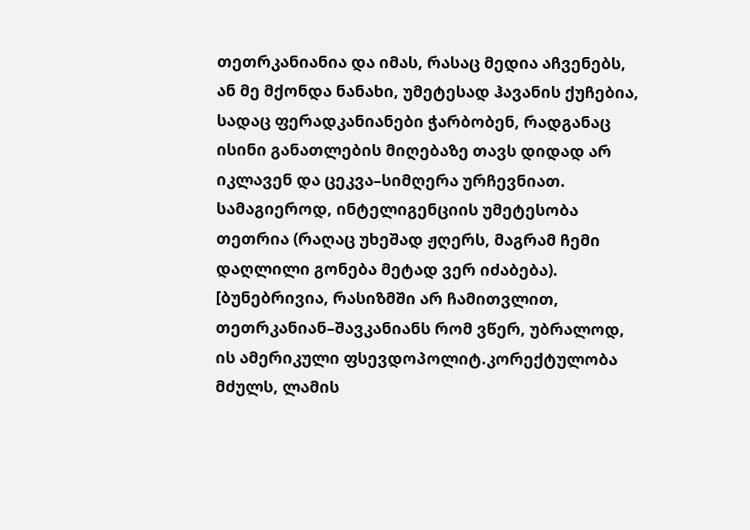თეთრკანიანია და იმას, რასაც მედია აჩვენებს, ან მე მქონდა ნანახი, უმეტესად ჰავანის ქუჩებია, სადაც ფერადკანიანები ჭარბობენ, რადგანაც ისინი განათლების მიღებაზე თავს დიდად არ იკლავენ და ცეკვა–სიმღერა ურჩევნიათ. სამაგიეროდ, ინტელიგენციის უმეტესობა თეთრია (რაღაც უხეშად ჟღერს, მაგრამ ჩემი დაღლილი გონება მეტად ვერ იძაბება).
[ბუნებრივია, რასიზმში არ ჩამითვლით, თეთრკანიან–შავკანიანს რომ ვწერ, უბრალოდ, ის ამერიკული ფსევდოპოლიტ.კორექტულობა მძულს, ლამის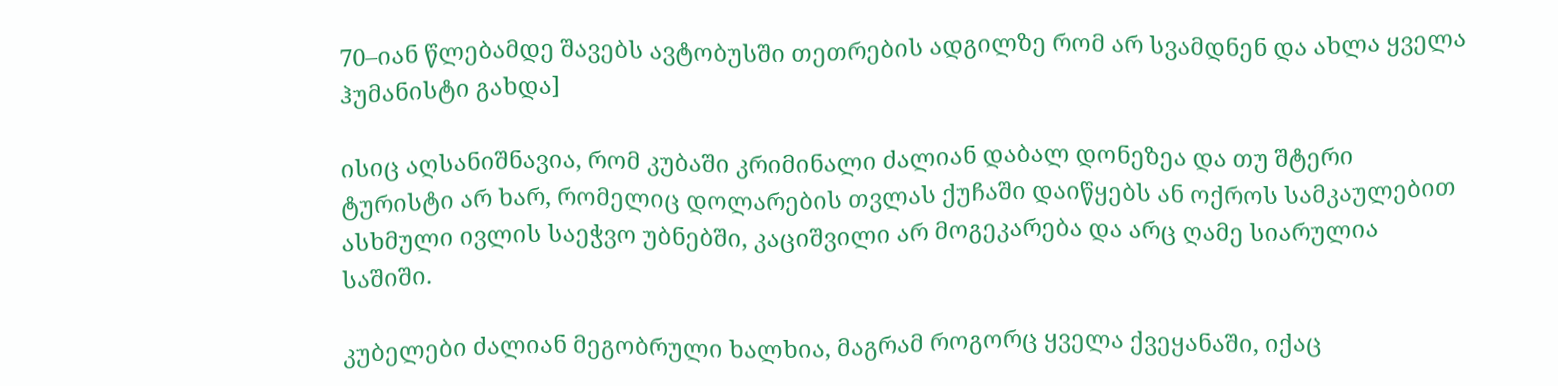70–იან წლებამდე შავებს ავტობუსში თეთრების ადგილზე რომ არ სვამდნენ და ახლა ყველა ჰუმანისტი გახდა]

ისიც აღსანიშნავია, რომ კუბაში კრიმინალი ძალიან დაბალ დონეზეა და თუ შტერი ტურისტი არ ხარ, რომელიც დოლარების თვლას ქუჩაში დაიწყებს ან ოქროს სამკაულებით ასხმული ივლის საეჭვო უბნებში, კაციშვილი არ მოგეკარება და არც ღამე სიარულია საშიში.

კუბელები ძალიან მეგობრული ხალხია, მაგრამ როგორც ყველა ქვეყანაში, იქაც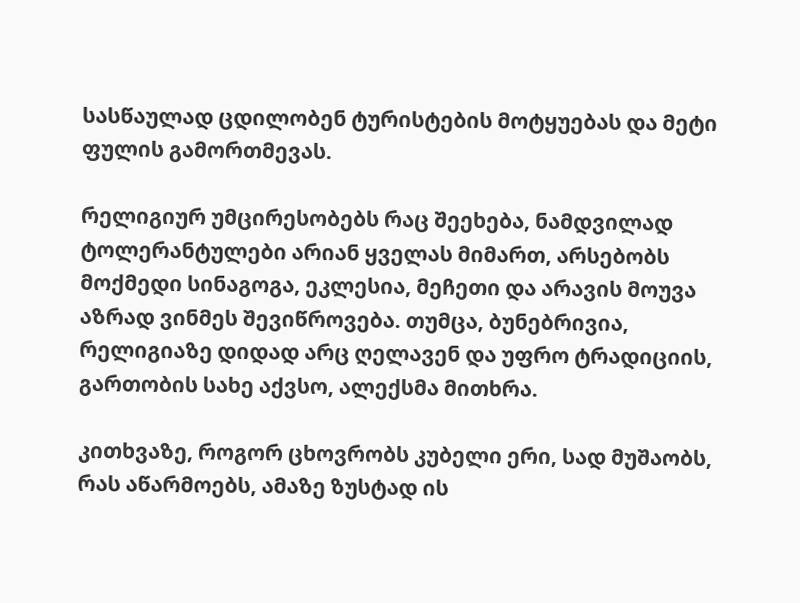სასწაულად ცდილობენ ტურისტების მოტყუებას და მეტი ფულის გამორთმევას.

რელიგიურ უმცირესობებს რაც შეეხება, ნამდვილად ტოლერანტულები არიან ყველას მიმართ, არსებობს მოქმედი სინაგოგა, ეკლესია, მეჩეთი და არავის მოუვა აზრად ვინმეს შევიწროვება. თუმცა, ბუნებრივია, რელიგიაზე დიდად არც ღელავენ და უფრო ტრადიციის, გართობის სახე აქვსო, ალექსმა მითხრა.

კითხვაზე, როგორ ცხოვრობს კუბელი ერი, სად მუშაობს, რას აწარმოებს, ამაზე ზუსტად ის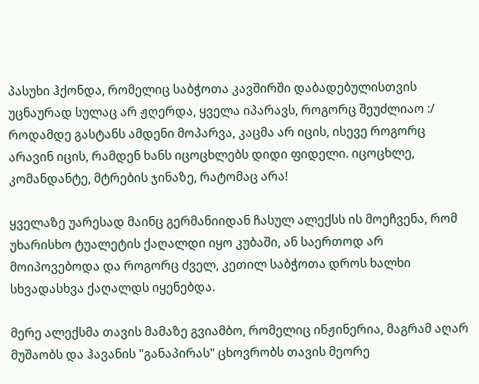პასუხი ჰქონდა, რომელიც საბჭოთა კავშირში დაბადებულისთვის უცნაურად სულაც არ ჟღერდა, ყველა იპარავს, როგორც შეუძლიაო :/
როდამდე გასტანს ამდენი მოპარვა, კაცმა არ იცის, ისევე როგორც არავინ იცის, რამდენ ხანს იცოცხლებს დიდი ფიდელი. იცოცხლე, კომანდანტე, მტრების ჯინაზე, რატომაც არა!

ყველაზე უარესად მაინც გერმანიიდან ჩასულ ალექსს ის მოეჩვენა, რომ უხარისხო ტუალეტის ქაღალდი იყო კუბაში, ან საერთოდ არ მოიპოვებოდა და როგორც ძველ, კეთილ საბჭოთა დროს ხალხი სხვადასხვა ქაღალდს იყენებდა.

მერე ალექსმა თავის მამაზე გვიამბო, რომელიც ინჟინერია, მაგრამ აღარ მუშაობს და ჰავანის "განაპირას" ცხოვრობს თავის მეორე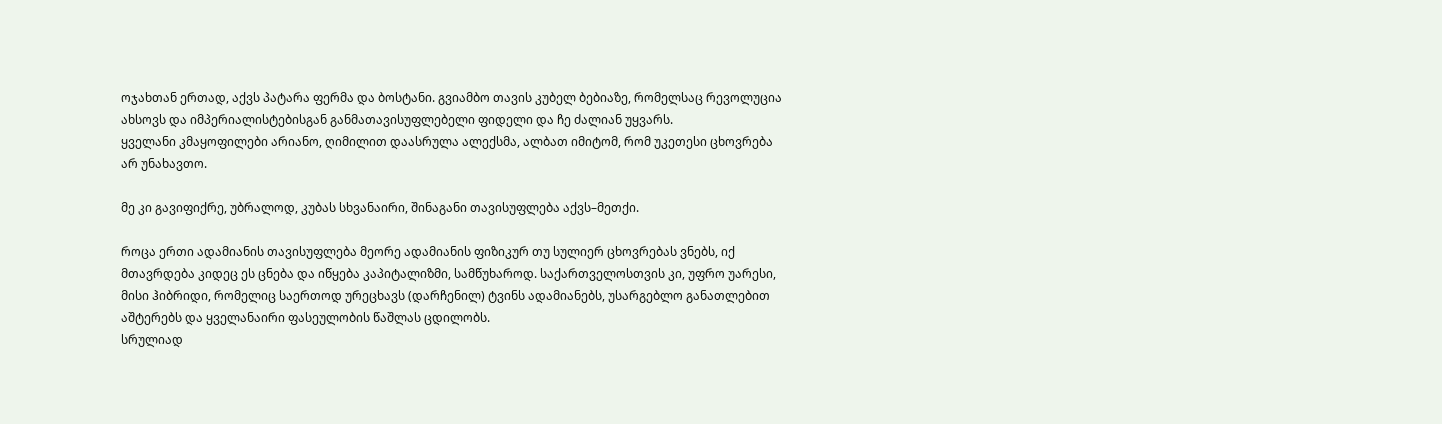ოჯახთან ერთად, აქვს პატარა ფერმა და ბოსტანი. გვიამბო თავის კუბელ ბებიაზე, რომელსაც რევოლუცია ახსოვს და იმპერიალისტებისგან განმათავისუფლებელი ფიდელი და ჩე ძალიან უყვარს.
ყველანი კმაყოფილები არიანო, ღიმილით დაასრულა ალექსმა, ალბათ იმიტომ, რომ უკეთესი ცხოვრება არ უნახავთო.

მე კი გავიფიქრე, უბრალოდ, კუბას სხვანაირი, შინაგანი თავისუფლება აქვს–მეთქი.

როცა ერთი ადამიანის თავისუფლება მეორე ადამიანის ფიზიკურ თუ სულიერ ცხოვრებას ვნებს, იქ მთავრდება კიდეც ეს ცნება და იწყება კაპიტალიზმი, სამწუხაროდ. საქართველოსთვის კი, უფრო უარესი, მისი ჰიბრიდი, რომელიც საერთოდ ურეცხავს (დარჩენილ) ტვინს ადამიანებს, უსარგებლო განათლებით აშტერებს და ყველანაირი ფასეულობის წაშლას ცდილობს.
სრულიად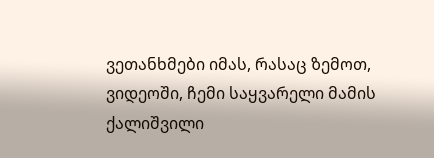ვეთანხმები იმას, რასაც ზემოთ, ვიდეოში, ჩემი საყვარელი მამის ქალიშვილი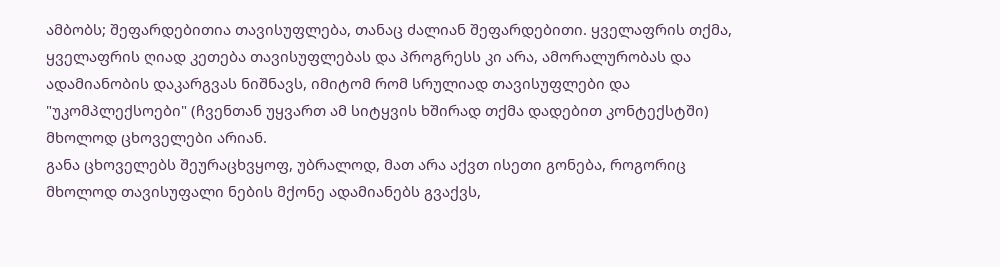ამბობს; შეფარდებითია თავისუფლება, თანაც ძალიან შეფარდებითი. ყველაფრის თქმა, ყველაფრის ღიად კეთება თავისუფლებას და პროგრესს კი არა, ამორალურობას და ადამიანობის დაკარგვას ნიშნავს, იმიტომ რომ სრულიად თავისუფლები და "უკომპლექსოები" (ჩვენთან უყვართ ამ სიტყვის ხშირად თქმა დადებით კონტექსტში) მხოლოდ ცხოველები არიან.
განა ცხოველებს შეურაცხვყოფ, უბრალოდ, მათ არა აქვთ ისეთი გონება, როგორიც მხოლოდ თავისუფალი ნების მქონე ადამიანებს გვაქვს,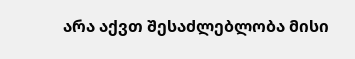არა აქვთ შესაძლებლობა მისი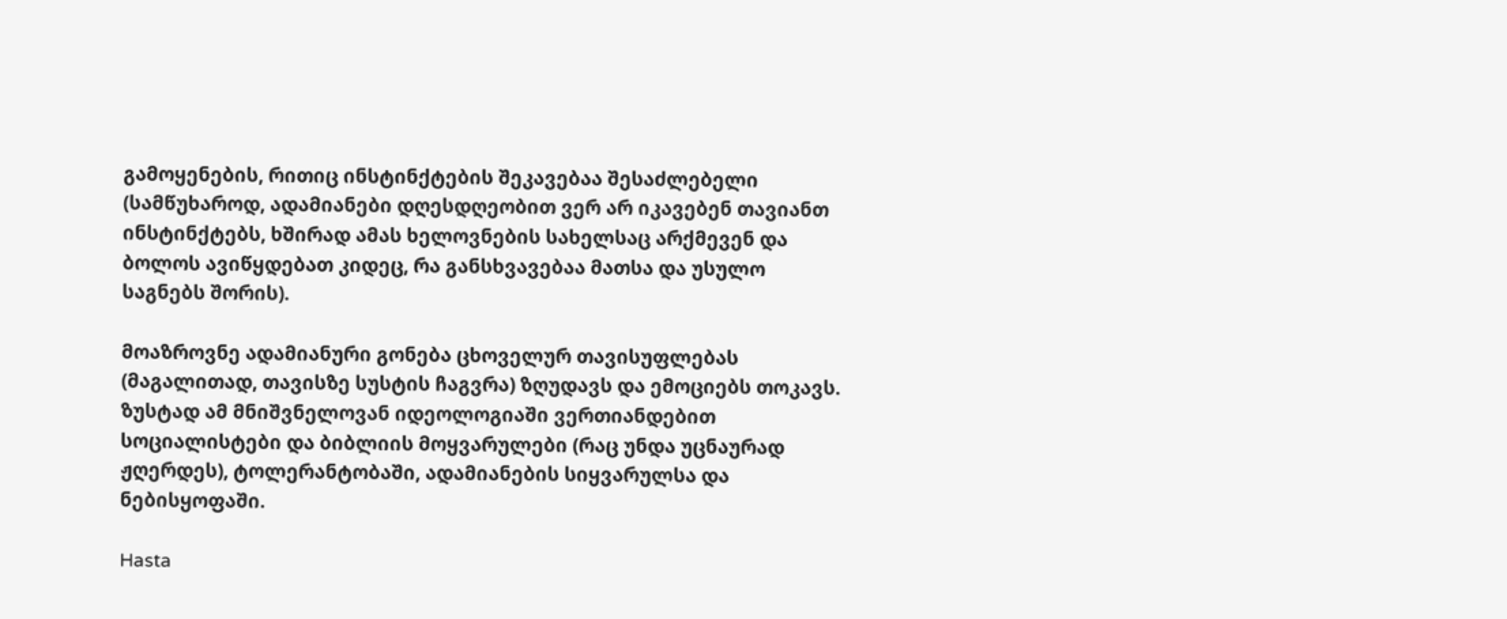გამოყენების, რითიც ინსტინქტების შეკავებაა შესაძლებელი (სამწუხაროდ, ადამიანები დღესდღეობით ვერ არ იკავებენ თავიანთ ინსტინქტებს, ხშირად ამას ხელოვნების სახელსაც არქმევენ და ბოლოს ავიწყდებათ კიდეც, რა განსხვავებაა მათსა და უსულო საგნებს შორის).

მოაზროვნე ადამიანური გონება ცხოველურ თავისუფლებას (მაგალითად, თავისზე სუსტის ჩაგვრა) ზღუდავს და ემოციებს თოკავს.
ზუსტად ამ მნიშვნელოვან იდეოლოგიაში ვერთიანდებით სოციალისტები და ბიბლიის მოყვარულები (რაც უნდა უცნაურად ჟღერდეს), ტოლერანტობაში, ადამიანების სიყვარულსა და ნებისყოფაში.

Hasta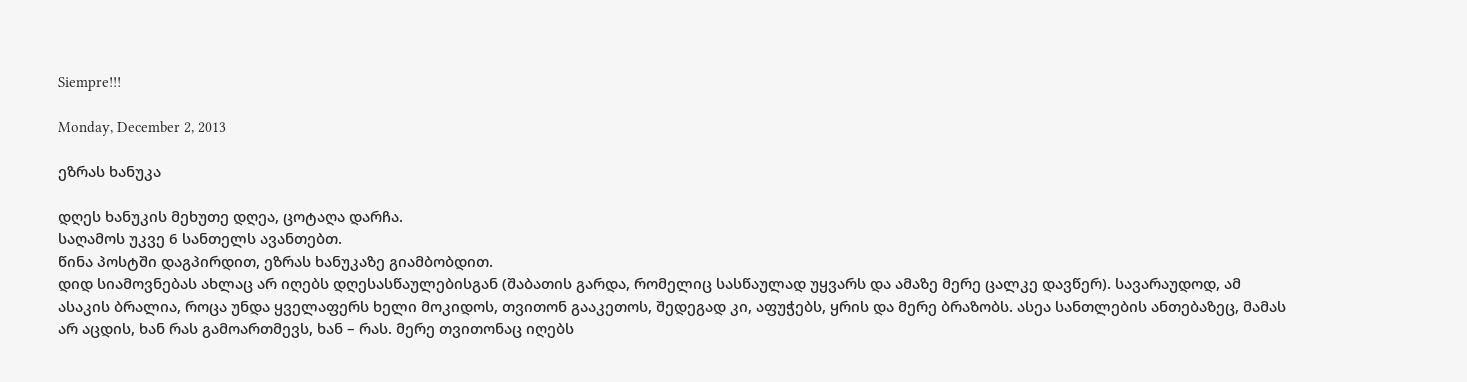Siempre!!!

Monday, December 2, 2013

ეზრას ხანუკა

დღეს ხანუკის მეხუთე დღეა, ცოტაღა დარჩა.
საღამოს უკვე 6 სანთელს ავანთებთ.
წინა პოსტში დაგპირდით, ეზრას ხანუკაზე გიამბობდით.
დიდ სიამოვნებას ახლაც არ იღებს დღესასწაულებისგან (შაბათის გარდა, რომელიც სასწაულად უყვარს და ამაზე მერე ცალკე დავწერ). სავარაუდოდ, ამ ასაკის ბრალია, როცა უნდა ყველაფერს ხელი მოკიდოს, თვითონ გააკეთოს, შედეგად კი, აფუჭებს, ყრის და მერე ბრაზობს. ასეა სანთლების ანთებაზეც, მამას არ აცდის, ხან რას გამოართმევს, ხან – რას. მერე თვითონაც იღებს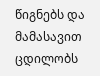წიგნებს და მამასავით ცდილობს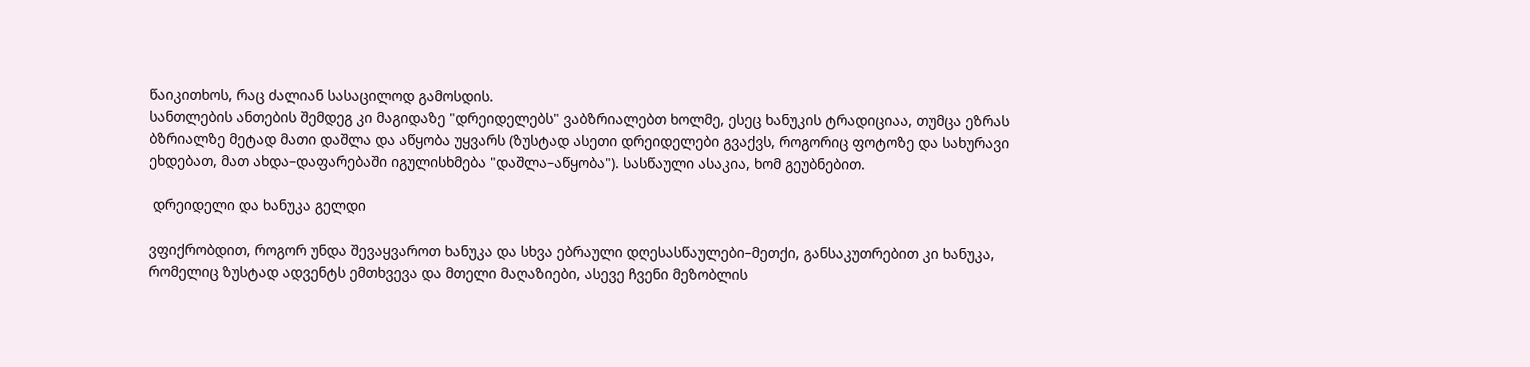წაიკითხოს, რაც ძალიან სასაცილოდ გამოსდის.
სანთლების ანთების შემდეგ კი მაგიდაზე "დრეიდელებს" ვაბზრიალებთ ხოლმე, ესეც ხანუკის ტრადიციაა, თუმცა ეზრას ბზრიალზე მეტად მათი დაშლა და აწყობა უყვარს (ზუსტად ასეთი დრეიდელები გვაქვს, როგორიც ფოტოზე და სახურავი ეხდებათ, მათ ახდა–დაფარებაში იგულისხმება "დაშლა–აწყობა"). სასწაული ასაკია, ხომ გეუბნებით.

 დრეიდელი და ხანუკა გელდი

ვფიქრობდით, როგორ უნდა შევაყვაროთ ხანუკა და სხვა ებრაული დღესასწაულები–მეთქი, განსაკუთრებით კი ხანუკა, რომელიც ზუსტად ადვენტს ემთხვევა და მთელი მაღაზიები, ასევე ჩვენი მეზობლის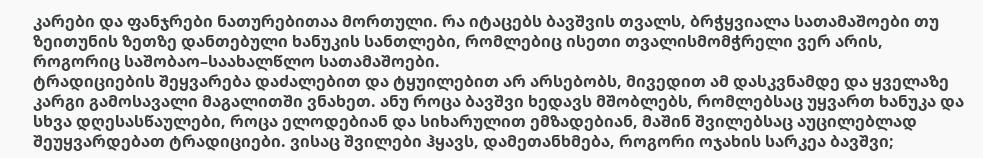კარები და ფანჯრები ნათურებითაა მორთული. რა იტაცებს ბავშვის თვალს, ბრჭყვიალა სათამაშოები თუ ზეითუნის ზეთზე დანთებული ხანუკის სანთლები, რომლებიც ისეთი თვალისმომჭრელი ვერ არის, როგორიც საშობაო–საახალწლო სათამაშოები.
ტრადიციების შეყვარება დაძალებით და ტყუილებით არ არსებობს, მივედით ამ დასკვნამდე და ყველაზე კარგი გამოსავალი მაგალითში ვნახეთ. ანუ როცა ბავშვი ხედავს მშობლებს, რომლებსაც უყვართ ხანუკა და სხვა დღესასწაულები, როცა ელოდებიან და სიხარულით ემზადებიან, მაშინ შვილებსაც აუცილებლად შეუყვარდებათ ტრადიციები. ვისაც შვილები ჰყავს, დამეთანხმება, როგორი ოჯახის სარკეა ბავშვი;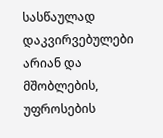სასწაულად დაკვირვებულები არიან და მშობლების, უფროსების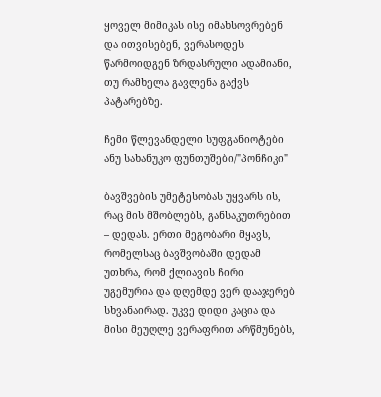ყოველ მიმიკას ისე იმახსოვრებენ და ითვისებენ, ვერასოდეს წარმოიდგენ ზრდასრული ადამიანი, თუ რამხელა გავლენა გაქვს პატარებზე.

ჩემი წლევანდელი სუფგანიოტები ანუ სახანუკო ფუნთუშები/"პონჩიკი"

ბავშვების უმეტესობას უყვარს ის, რაც მის მშობლებს, განსაკუთრებით – დედას. ერთი მეგობარი მყავს, რომელსაც ბავშვობაში დედამ უთხრა, რომ ქლიავის ჩირი უგემურია და დღემდე ვერ დააჯერებ სხვანაირად. უკვე დიდი კაცია და მისი მეუღლე ვერაფრით არწმუნებს,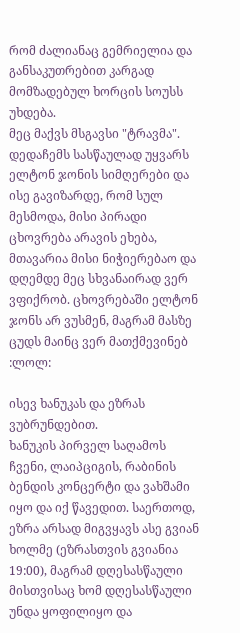რომ ძალიანაც გემრიელია და განსაკუთრებით კარგად მომზადებულ ხორცის სოუსს უხდება.
მეც მაქვს მსგავსი "ტრავმა". დედაჩემს სასწაულად უყვარს ელტონ ჯონის სიმღერები და ისე გავიზარდე, რომ სულ მესმოდა, მისი პირადი ცხოვრება არავის ეხება, მთავარია მისი ნიჭიერებაო და დღემდე მეც სხვანაირად ვერ ვფიქრობ. ცხოვრებაში ელტონ ჯონს არ ვუსმენ, მაგრამ მასზე ცუდს მაინც ვერ მათქმევინებ :ლოლ:

ისევ ხანუკას და ეზრას ვუბრუნდებით.
ხანუკის პირველ საღამოს ჩვენი, ლაიპციგის, რაბინის ბენდის კონცერტი და ვახშამი იყო და იქ წავედით. საერთოდ, ეზრა არსად მიგვყავს ასე გვიან ხოლმე (ეზრასთვის გვიანია 19:00), მაგრამ დღესასწაული მისთვისაც ხომ დღესასწაული უნდა ყოფილიყო და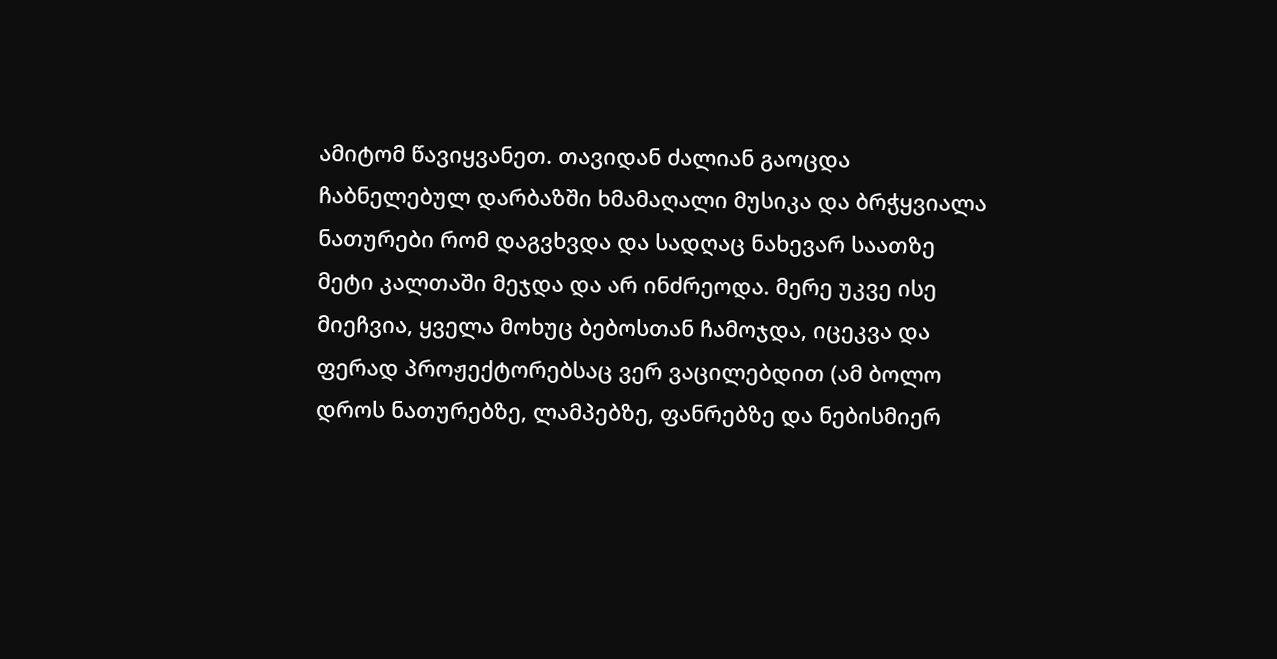ამიტომ წავიყვანეთ. თავიდან ძალიან გაოცდა ჩაბნელებულ დარბაზში ხმამაღალი მუსიკა და ბრჭყვიალა ნათურები რომ დაგვხვდა და სადღაც ნახევარ საათზე მეტი კალთაში მეჯდა და არ ინძრეოდა. მერე უკვე ისე მიეჩვია, ყველა მოხუც ბებოსთან ჩამოჯდა, იცეკვა და ფერად პროჟექტორებსაც ვერ ვაცილებდით (ამ ბოლო დროს ნათურებზე, ლამპებზე, ფანრებზე და ნებისმიერ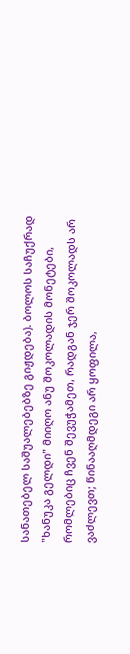სანათებელ საშუალებებზე გიჟდება). ბოლოს საჩუქრად "ხანუკა გელდი" მიიღო ანუ შოკოლადის მონეტები, რომლებიც ჩვენ შევუჭამეთ, რადგან ჯერ შოკოლადს არ ვაძლევთ; წინააღმდეგი არ ყოფილა,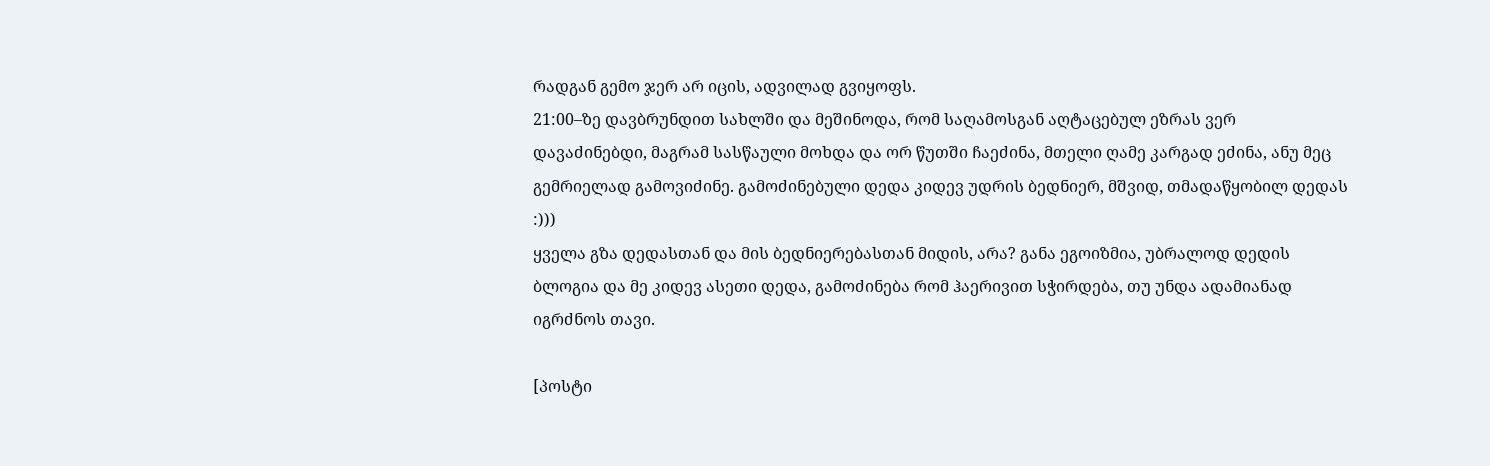რადგან გემო ჯერ არ იცის, ადვილად გვიყოფს.
21:00–ზე დავბრუნდით სახლში და მეშინოდა, რომ საღამოსგან აღტაცებულ ეზრას ვერ დავაძინებდი, მაგრამ სასწაული მოხდა და ორ წუთში ჩაეძინა, მთელი ღამე კარგად ეძინა, ანუ მეც გემრიელად გამოვიძინე. გამოძინებული დედა კიდევ უდრის ბედნიერ, მშვიდ, თმადაწყობილ დედას :)))
ყველა გზა დედასთან და მის ბედნიერებასთან მიდის, არა? განა ეგოიზმია, უბრალოდ დედის ბლოგია და მე კიდევ ასეთი დედა, გამოძინება რომ ჰაერივით სჭირდება, თუ უნდა ადამიანად იგრძნოს თავი.

[პოსტი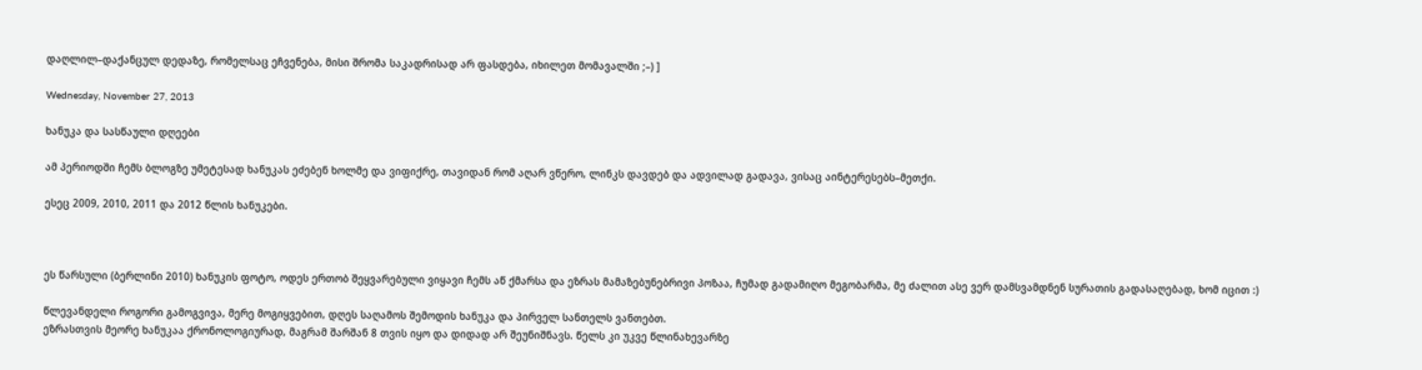დაღლილ–დაქანცულ დედაზე, რომელსაც ეჩვენება, მისი შრომა საკადრისად არ ფასდება, იხილეთ მომავალში ;–) ]

Wednesday, November 27, 2013

ხანუკა და სასწაული დღეები

ამ პერიოდში ჩემს ბლოგზე უმეტესად ხანუკას ეძებენ ხოლმე და ვიფიქრე, თავიდან რომ აღარ ვწერო, ლინკს დავდებ და ადვილად გადავა, ვისაც აინტერესებს–მეთქი.

ესეც 2009, 2010, 2011 და 2012 წლის ხანუკები.



ეს წარსული (ბერლინი 2010) ხანუკის ფოტო, ოდეს ერთობ შეყვარებული ვიყავი ჩემს აწ ქმარსა და ეზრას მამაზებუნებრივი პოზაა, ჩუმად გადამიღო მეგობარმა, მე ძალით ასე ვერ დამსვამდნენ სურათის გადასაღებად, ხომ იცით :)

წლევანდელი როგორი გამოგვივა, მერე მოგიყვებით, დღეს საღამოს შემოდის ხანუკა და პირველ სანთელს ვანთებთ.
ეზრასთვის მეორე ხანუკაა ქრონოლოგიურად, მაგრამ შარშან 8 თვის იყო და დიდად არ შეუნიშნავს. წელს კი უკვე წლინახევარზე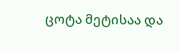ცოტა მეტისაა და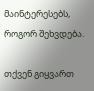მაინტერესებს, როგორ შეხვდება.

თქვენ გიყვართ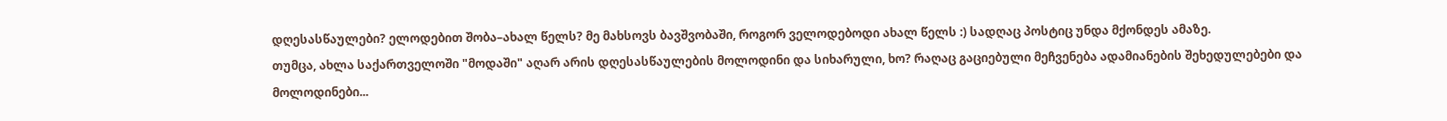დღესასწაულები? ელოდებით შობა–ახალ წელს? მე მახსოვს ბავშვობაში, როგორ ველოდებოდი ახალ წელს :) სადღაც პოსტიც უნდა მქონდეს ამაზე.
თუმცა, ახლა საქართველოში "მოდაში" აღარ არის დღესასწაულების მოლოდინი და სიხარული, ხო? რაღაც გაციებული მეჩვენება ადამიანების შეხედულებები და მოლოდინები...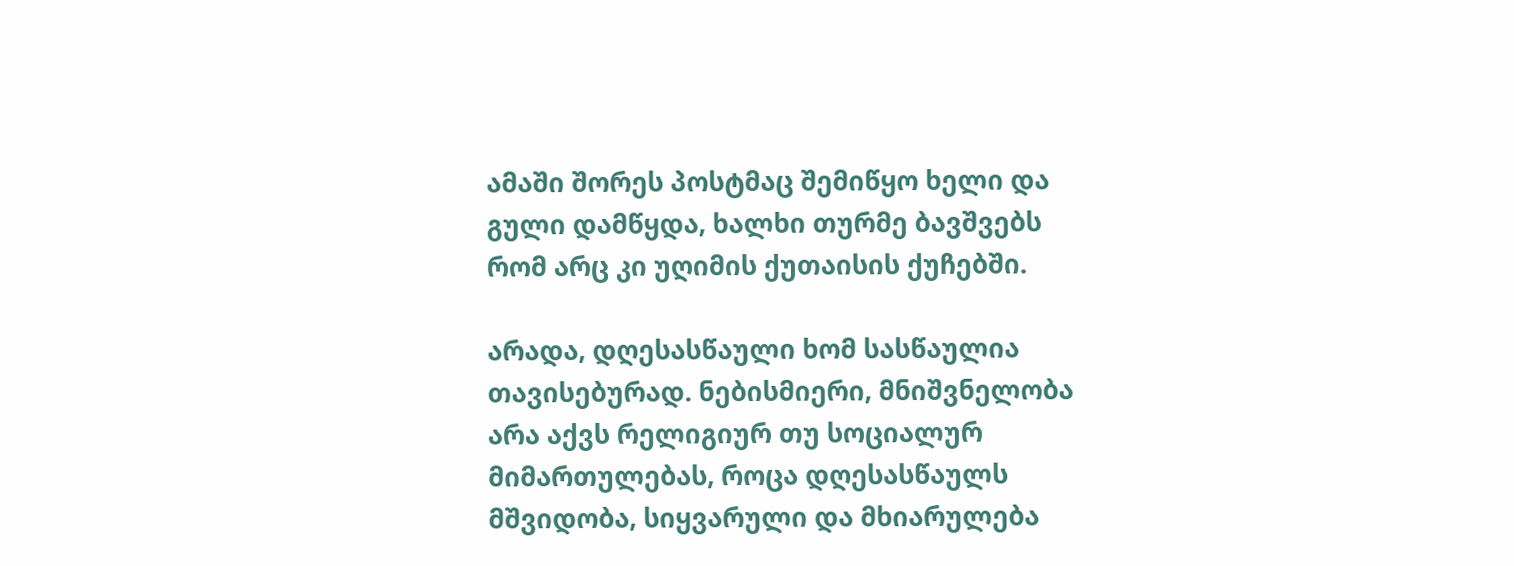ამაში შორეს პოსტმაც შემიწყო ხელი და გული დამწყდა, ხალხი თურმე ბავშვებს რომ არც კი უღიმის ქუთაისის ქუჩებში.

არადა, დღესასწაული ხომ სასწაულია თავისებურად. ნებისმიერი, მნიშვნელობა არა აქვს რელიგიურ თუ სოციალურ მიმართულებას, როცა დღესასწაულს მშვიდობა, სიყვარული და მხიარულება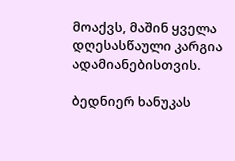მოაქვს, მაშინ ყველა დღესასწაული კარგია ადამიანებისთვის.

ბედნიერ ხანუკას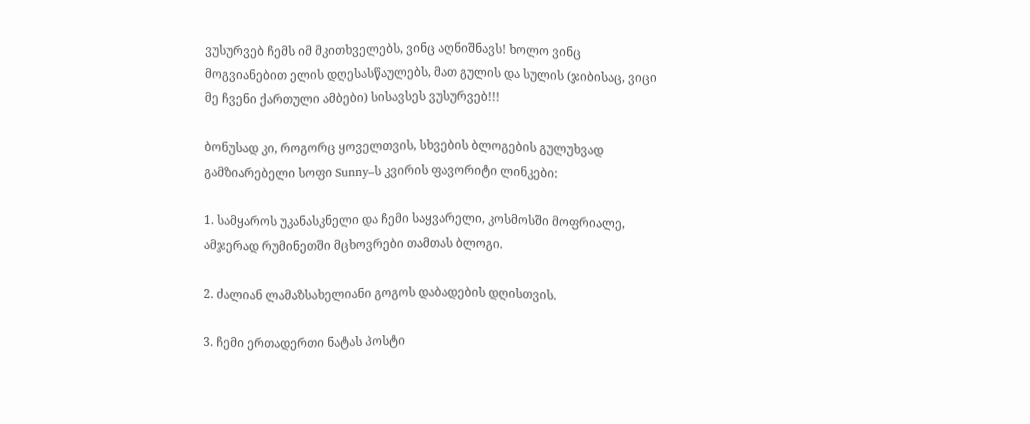ვუსურვებ ჩემს იმ მკითხველებს, ვინც აღნიშნავს! ხოლო ვინც მოგვიანებით ელის დღესასწაულებს, მათ გულის და სულის (ჯიბისაც, ვიცი მე ჩვენი ქართული ამბები) სისავსეს ვუსურვებ!!!

ბონუსად კი, როგორც ყოველთვის, სხვების ბლოგების გულუხვად გამზიარებელი სოფი Sunny–ს კვირის ფავორიტი ლინკები:

1. სამყაროს უკანასკნელი და ჩემი საყვარელი, კოსმოსში მოფრიალე, ამჯერად რუმინეთში მცხოვრები თამთას ბლოგი.

2. ძალიან ლამაზსახელიანი გოგოს დაბადების დღისთვის.

3. ჩემი ერთადერთი ნატას პოსტი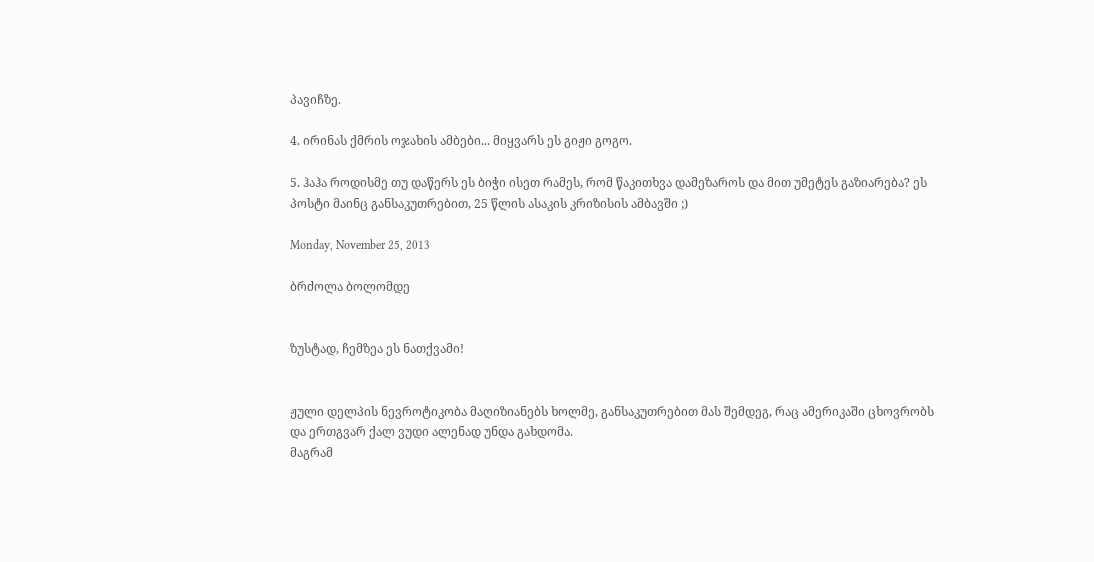პავიჩზე.

4. ირინას ქმრის ოჯახის ამბები... მიყვარს ეს გიჟი გოგო.

5. ჰაჰა როდისმე თუ დაწერს ეს ბიჭი ისეთ რამეს, რომ წაკითხვა დამეზაროს და მით უმეტეს გაზიარება? ეს პოსტი მაინც განსაკუთრებით, 25 წლის ასაკის კრიზისის ამბავში ;)

Monday, November 25, 2013

ბრძოლა ბოლომდე


ზუსტად, ჩემზეა ეს ნათქვამი!


ჟული დელპის ნევროტიკობა მაღიზიანებს ხოლმე, განსაკუთრებით მას შემდეგ, რაც ამერიკაში ცხოვრობს და ერთგვარ ქალ ვუდი ალენად უნდა გახდომა.
მაგრამ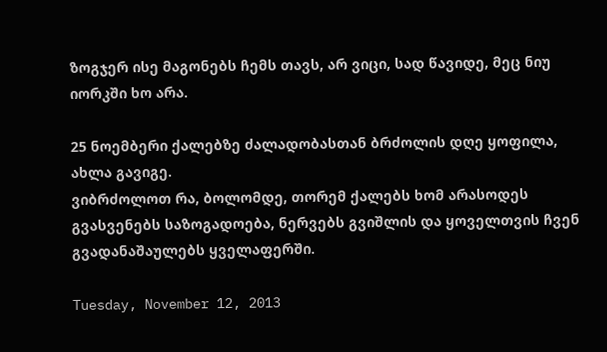ზოგჯერ ისე მაგონებს ჩემს თავს, არ ვიცი, სად წავიდე, მეც ნიუ იორკში ხო არა.

25 ნოემბერი ქალებზე ძალადობასთან ბრძოლის დღე ყოფილა, ახლა გავიგე.
ვიბრძოლოთ რა, ბოლომდე, თორემ ქალებს ხომ არასოდეს გვასვენებს საზოგადოება, ნერვებს გვიშლის და ყოველთვის ჩვენ გვადანაშაულებს ყველაფერში.

Tuesday, November 12, 2013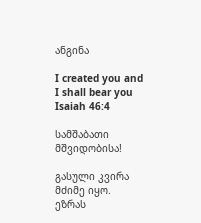ანგინა

I created you and I shall bear you
Isaiah 46:4

სამშაბათი მშვიდობისა!

გასული კვირა მძიმე იყო. ეზრას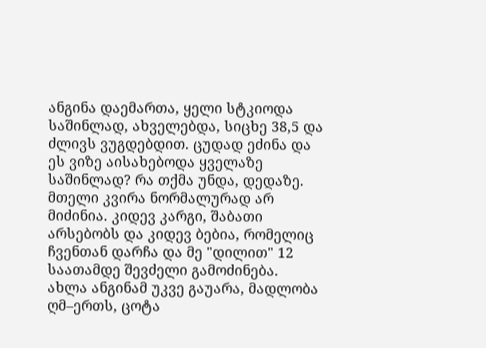ანგინა დაემართა, ყელი სტკიოდა საშინლად, ახველებდა, სიცხე 38,5 და ძლივს ვუგდებდით. ცუდად ეძინა და ეს ვიზე აისახებოდა ყველაზე საშინლად? რა თქმა უნდა, დედაზე.
მთელი კვირა ნორმალურად არ მიძინია. კიდევ კარგი, შაბათი არსებობს და კიდევ ბებია, რომელიც ჩვენთან დარჩა და მე "დილით" 12 საათამდე შევძელი გამოძინება.
ახლა ანგინამ უკვე გაუარა, მადლობა ღმ–ერთს, ცოტა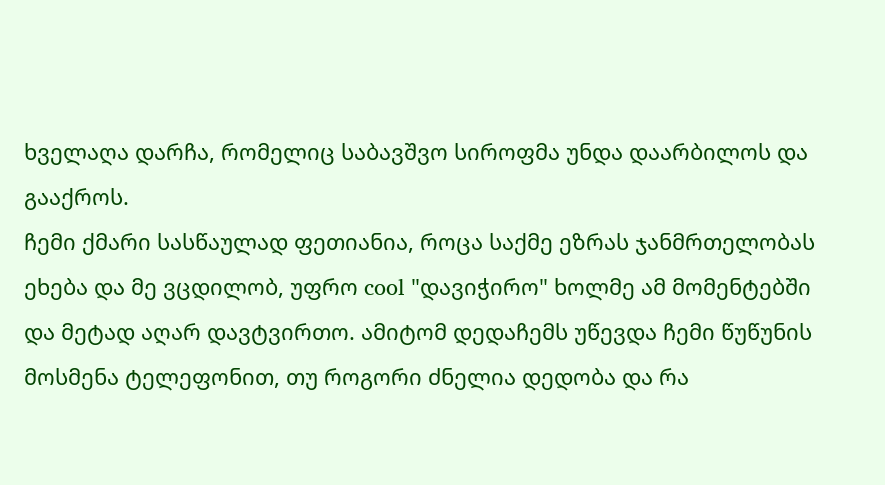ხველაღა დარჩა, რომელიც საბავშვო სიროფმა უნდა დაარბილოს და გააქროს.
ჩემი ქმარი სასწაულად ფეთიანია, როცა საქმე ეზრას ჯანმრთელობას ეხება და მე ვცდილობ, უფრო cool "დავიჭირო" ხოლმე ამ მომენტებში და მეტად აღარ დავტვირთო. ამიტომ დედაჩემს უწევდა ჩემი წუწუნის მოსმენა ტელეფონით, თუ როგორი ძნელია დედობა და რა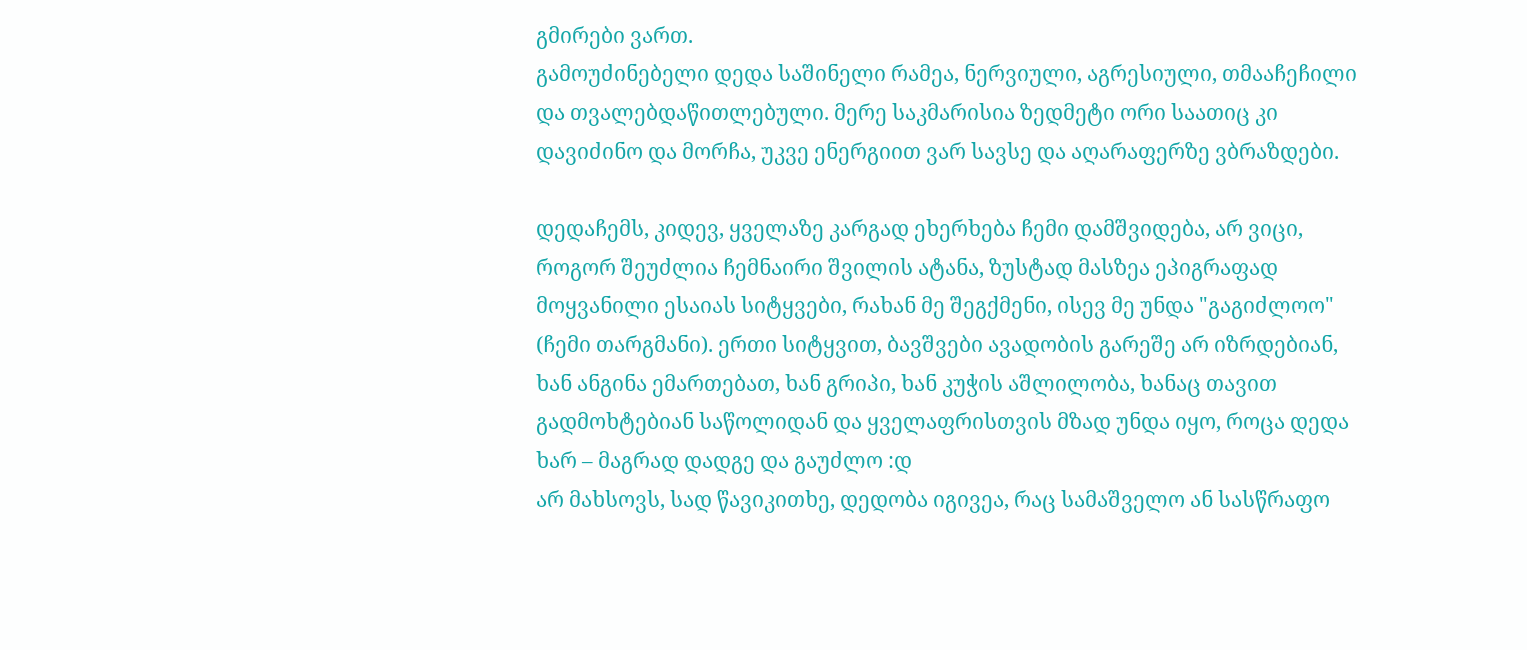გმირები ვართ.
გამოუძინებელი დედა საშინელი რამეა, ნერვიული, აგრესიული, თმააჩეჩილი და თვალებდაწითლებული. მერე საკმარისია ზედმეტი ორი საათიც კი დავიძინო და მორჩა, უკვე ენერგიით ვარ სავსე და აღარაფერზე ვბრაზდები.

დედაჩემს, კიდევ, ყველაზე კარგად ეხერხება ჩემი დამშვიდება, არ ვიცი, როგორ შეუძლია ჩემნაირი შვილის ატანა, ზუსტად მასზეა ეპიგრაფად მოყვანილი ესაიას სიტყვები, რახან მე შეგქმენი, ისევ მე უნდა "გაგიძლოო" (ჩემი თარგმანი). ერთი სიტყვით, ბავშვები ავადობის გარეშე არ იზრდებიან, ხან ანგინა ემართებათ, ხან გრიპი, ხან კუჭის აშლილობა, ხანაც თავით გადმოხტებიან საწოლიდან და ყველაფრისთვის მზად უნდა იყო, როცა დედა ხარ – მაგრად დადგე და გაუძლო :დ
არ მახსოვს, სად წავიკითხე, დედობა იგივეა, რაც სამაშველო ან სასწრაფო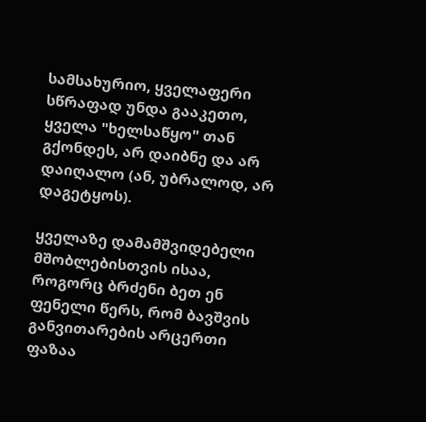სამსახურიო, ყველაფერი სწრაფად უნდა გააკეთო, ყველა "ხელსაწყო" თან გქონდეს, არ დაიბნე და არ დაიღალო (ან, უბრალოდ, არ დაგეტყოს).

ყველაზე დამამშვიდებელი მშობლებისთვის ისაა, როგორც ბრძენი ბეთ ენ ფენელი წერს, რომ ბავშვის განვითარების არცერთი ფაზაა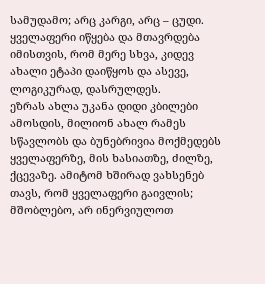სამუდამო; არც კარგი, არც – ცუდი. ყველაფერი იწყება და მთავრდება იმისთვის, რომ მერე სხვა, კიდევ ახალი ეტაპი დაიწყოს და ასევე, ლოგიკურად, დასრულდეს.
ეზრას ახლა უკანა დიდი კბილები ამოსდის, მილიონ ახალ რამეს სწავლობს და ბუნებრივია მოქმედებს ყველაფერზე, მის ხასიათზე, ძილზე, ქცევაზე. ამიტომ ხშირად ვახსენებ თავს, რომ ყველაფერი გაივლის; მშობლებო, არ ინერვიულოთ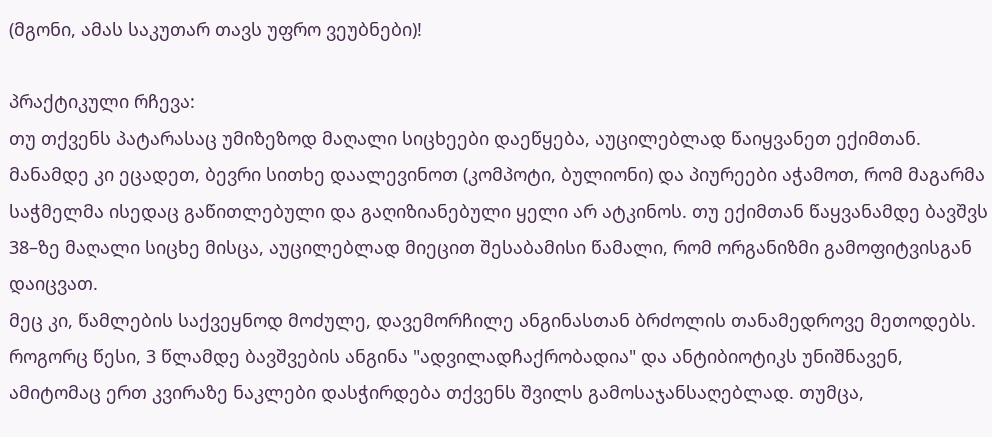(მგონი, ამას საკუთარ თავს უფრო ვეუბნები)!

პრაქტიკული რჩევა:
თუ თქვენს პატარასაც უმიზეზოდ მაღალი სიცხეები დაეწყება, აუცილებლად წაიყვანეთ ექიმთან. მანამდე კი ეცადეთ, ბევრი სითხე დაალევინოთ (კომპოტი, ბულიონი) და პიურეები აჭამოთ, რომ მაგარმა საჭმელმა ისედაც გაწითლებული და გაღიზიანებული ყელი არ ატკინოს. თუ ექიმთან წაყვანამდე ბავშვს 38–ზე მაღალი სიცხე მისცა, აუცილებლად მიეცით შესაბამისი წამალი, რომ ორგანიზმი გამოფიტვისგან დაიცვათ.
მეც კი, წამლების საქვეყნოდ მოძულე, დავემორჩილე ანგინასთან ბრძოლის თანამედროვე მეთოდებს.
როგორც წესი, 3 წლამდე ბავშვების ანგინა "ადვილადჩაქრობადია" და ანტიბიოტიკს უნიშნავენ, ამიტომაც ერთ კვირაზე ნაკლები დასჭირდება თქვენს შვილს გამოსაჯანსაღებლად. თუმცა,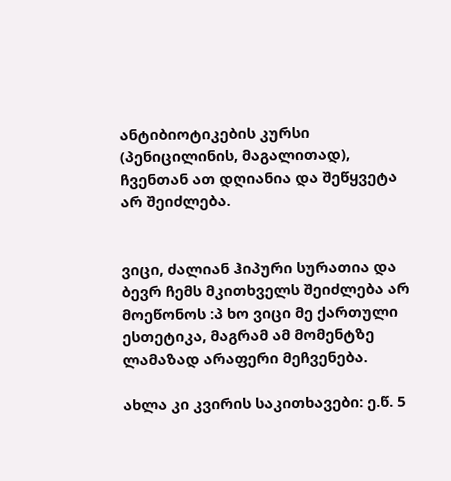ანტიბიოტიკების კურსი (პენიცილინის, მაგალითად), ჩვენთან ათ დღიანია და შეწყვეტა არ შეიძლება.


ვიცი, ძალიან ჰიპური სურათია და ბევრ ჩემს მკითხველს შეიძლება არ მოეწონოს :პ ხო ვიცი მე ქართული ესთეტიკა, მაგრამ ამ მომენტზე ლამაზად არაფერი მეჩვენება.

ახლა კი კვირის საკითხავები: ე.წ. 5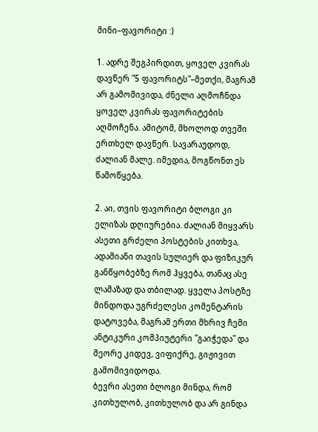მინი–ფავორიტი :)

1. ადრე შეგპირდით, ყოველ კვირას დავწერ "5 ფავორიტს"–მეთქი, მაგრამ არ გამომივიდა, ძნელი აღმოჩნდა ყოველ კვირას ფავორიტების აღმოჩენა. ამიტომ, მხოლოდ თვეში ერთხელ დავწერ. სავარაუდოდ, ძალიან მალე. იმედია, მოგწონთ ეს წამოწყება.

2. აი, თვის ფავორიტი ბლოგი კი ელიზას დღიურებია. ძალიან მიყვარს ასეთი გრძელი პოსტების კითხვა, ადამიანი თავის სულიერ და ფიზიკურ განწყობებზე რომ ჰყვება, თანაც ასე ლამაზად და თბილად. ყველა პოსტზე მინდოდა უგრძელესი კომენტარის დატოვება, მაგრამ ერთი მხრივ ჩემი ანტიკური კომპიუტერი "გაიჭედა" და მეორე კიდევ, ვიფიქრე, გიჟივით გამომივიდოდა.
ბევრი ასეთი ბლოგი მინდა, რომ კითხულობ, კითხულობ და არ გინდა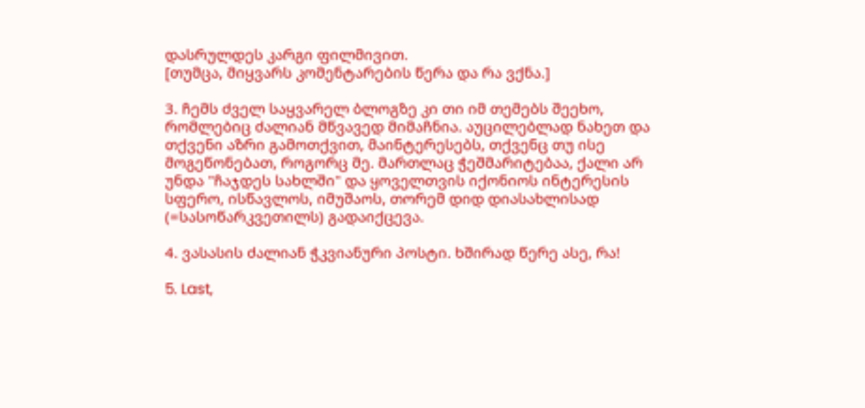დასრულდეს კარგი ფილმივით.
[თუმცა, მიყვარს კომენტარების წერა და რა ვქნა.]

3. ჩემს ძველ საყვარელ ბლოგზე კი თი იმ თემებს შეეხო, რომლებიც ძალიან მწვავედ მიმაჩნია. აუცილებლად ნახეთ და თქვენი აზრი გამოთქვით, მაინტერესებს, თქვენც თუ ისე მოგეწონებათ, როგორც მე. მართლაც ჭეშმარიტებაა, ქალი არ უნდა "ჩაჯდეს სახლში" და ყოველთვის იქონიოს ინტერესის სფერო, ისწავლოს, იმუშაოს, თორემ დიდ დიასახლისად (=სასოწარკვეთილს) გადაიქცევა.

4. ვასასის ძალიან ჭკვიანური პოსტი. ხშირად წერე ასე, რა!

5. Last,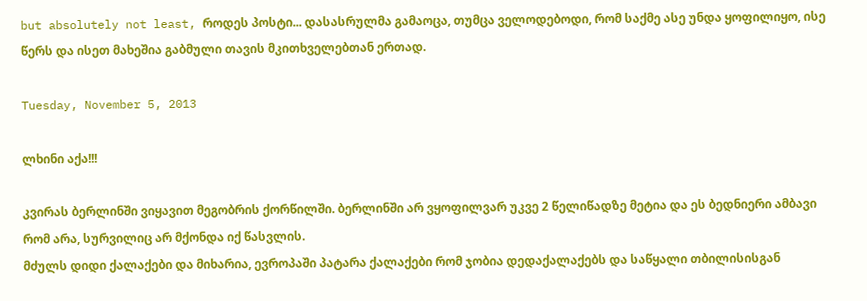but absolutely not least, როდეს პოსტი... დასასრულმა გამაოცა, თუმცა ველოდებოდი, რომ საქმე ასე უნდა ყოფილიყო, ისე წერს და ისეთ მახეშია გაბმული თავის მკითხველებთან ერთად.

Tuesday, November 5, 2013

ლხინი აქა!!!

კვირას ბერლინში ვიყავით მეგობრის ქორწილში. ბერლინში არ ვყოფილვარ უკვე 2 წელიწადზე მეტია და ეს ბედნიერი ამბავი რომ არა, სურვილიც არ მქონდა იქ წასვლის.
მძულს დიდი ქალაქები და მიხარია, ევროპაში პატარა ქალაქები რომ ჯობია დედაქალაქებს და საწყალი თბილისისგან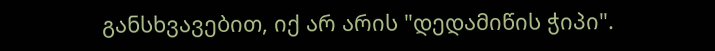განსხვავებით, იქ არ არის "დედამიწის ჭიპი".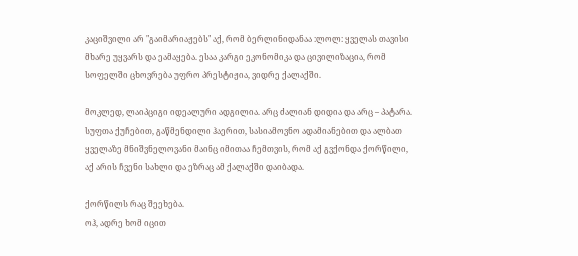კაციშვილი არ "გაიმარიაჟებს" აქ, რომ ბერლინიდანაა :ლოლ: ყველას თავისი მხარე უყვარს და ეამაყება. ესაა კარგი ეკონომიკა და ცივილიზაცია, რომ სოფელში ცხოვრება უფრო პრესტიჟია, ვიდრე ქალაქში.

მოკლედ, ლაიპციგი იდეალური ადგილია. არც ძალიან დიდია და არც – პატარა. სუფთა ქუჩებით, გაწმენდილი ჰაერით, სასიამოვნო ადამიანებით და ალბათ ყველაზე მნიშვნელოვანი მაინც იმითაა ჩემთვის, რომ აქ გვქონდა ქორწილი, აქ არის ჩვენი სახლი და ეზრაც ამ ქალაქში დაიბადა.

ქორწილს რაც შეეხება.
ოჰ, ადრე ხომ იცით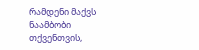რამდენი მაქვს ნაამბობი თქვენთვის,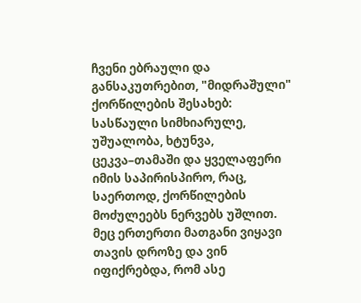ჩვენი ებრაული და განსაკუთრებით, "მიდრაშული" ქორწილების შესახებ: სასწაული სიმხიარულე, უშუალობა, ხტუნვა, ცეკვა–თამაში და ყველაფერი იმის საპირისპირო, რაც, საერთოდ, ქორწილების მოძულეებს ნერვებს უშლით.
მეც ერთერთი მათგანი ვიყავი თავის დროზე და ვინ იფიქრებდა, რომ ასე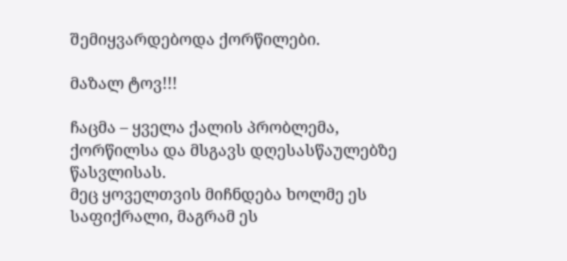შემიყვარდებოდა ქორწილები.

მაზალ ტოვ!!!

ჩაცმა – ყველა ქალის პრობლემა, ქორწილსა და მსგავს დღესასწაულებზე წასვლისას.
მეც ყოველთვის მიჩნდება ხოლმე ეს საფიქრალი, მაგრამ ეს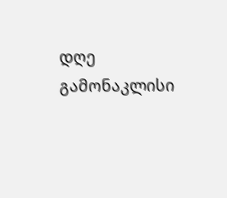დღე გამონაკლისი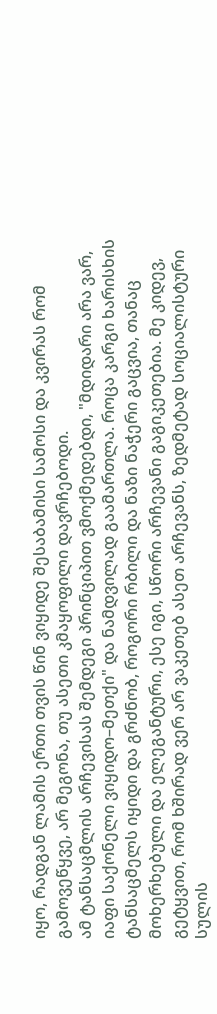იყო, რადგან ლამის ერთი თვის წინ ვიყიდე შესაბამისი სამოსი და კვირას რომ გამოვეწყვე, არ მეგონა, თუ ასეთი კმაყოფილი დავრჩებოდი.
ამ ტანსაცმლის არჩევისას შემდეგი პრინციპით ვმოქმედებდი, "მდიდარი არა ვარ, იაფი საქონელი ვიყიდო–მეთქი" და ნამდვილად გაამართლა. როცა კარგი ხარისხის ტანსაცმელს იყიდი და გრძნობ, როგორი რბილი და ნაზი ნაჭერი გაცვია, თანაც მოხერხებული და ელეგანტური, ესე იგი, სწორი არჩევანი გაგიკეთებია. მე კიდევ, გეტყვით, რომ ხშირად ვერ არ ვაკეთებ ასეთ არჩევანს, ზედმეტად სოციალისტური სულის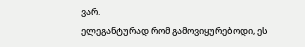ვარ.
ელეგანტურად რომ გამოვიყურებოდი, ეს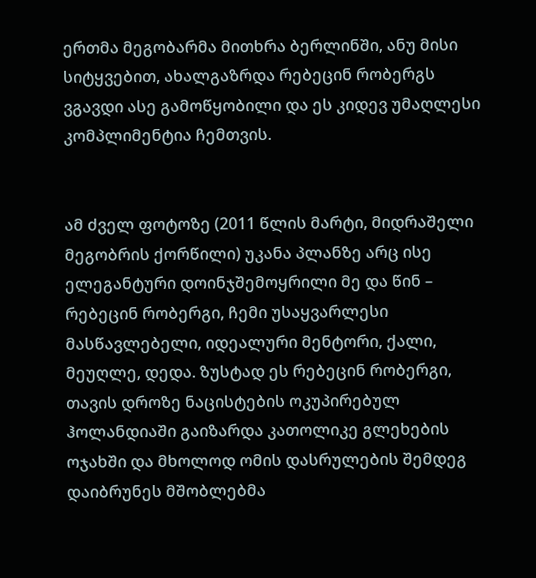ერთმა მეგობარმა მითხრა ბერლინში, ანუ მისი სიტყვებით, ახალგაზრდა რებეცინ რობერგს ვგავდი ასე გამოწყობილი და ეს კიდევ უმაღლესი კომპლიმენტია ჩემთვის.


ამ ძველ ფოტოზე (2011 წლის მარტი, მიდრაშელი მეგობრის ქორწილი) უკანა პლანზე არც ისე ელეგანტური დოინჯშემოყრილი მე და წინ – რებეცინ რობერგი, ჩემი უსაყვარლესი მასწავლებელი, იდეალური მენტორი, ქალი, მეუღლე, დედა. ზუსტად ეს რებეცინ რობერგი, თავის დროზე ნაცისტების ოკუპირებულ ჰოლანდიაში გაიზარდა კათოლიკე გლეხების ოჯახში და მხოლოდ ომის დასრულების შემდეგ დაიბრუნეს მშობლებმა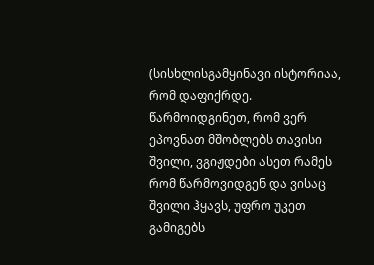(სისხლისგამყინავი ისტორიაა, რომ დაფიქრდე. წარმოიდგინეთ, რომ ვერ ეპოვნათ მშობლებს თავისი შვილი, ვგიჟდები ასეთ რამეს რომ წარმოვიდგენ და ვისაც შვილი ჰყავს, უფრო უკეთ გამიგებს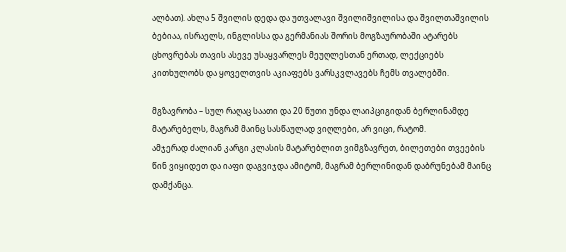ალბათ). ახლა 5 შვილის დედა და უთვალავი შვილიშვილისა და შვილთაშვილის ბებიაა, ისრაელს, ინგლისსა და გერმანიას შორის მოგზაურობაში ატარებს ცხოვრებას თავის ასევე უსაყვარლეს მეუღლესთან ერთად, ლექციებს კითხულობს და ყოველთვის აკიაფებს ვარსკვლავებს ჩემს თვალებში.

მგზავრობა – სულ რაღაც საათი და 20 წუთი უნდა ლაიპციგიდან ბერლინამდე მატარებელს, მაგრამ მაინც სასწაულად ვიღლები, არ ვიცი, რატომ.
ამჯერად ძალიან კარგი კლასის მატარებლით ვიმგზავრეთ, ბილეთები თვეების წინ ვიყიდეთ და იაფი დაგვიჯდა ამიტომ, მაგრამ ბერლინიდან დაბრუნებამ მაინც დამქანცა.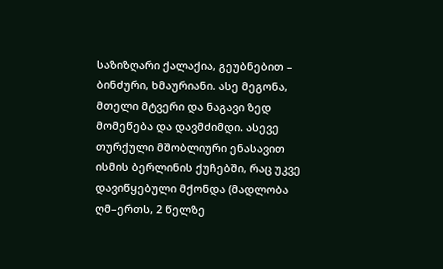საზიზღარი ქალაქია, გეუბნებით – ბინძური, ხმაურიანი. ასე მეგონა, მთელი მტვერი და ნაგავი ზედ მომეწება და დავმძიმდი. ასევე თურქული მშობლიური ენასავით ისმის ბერლინის ქუჩებში, რაც უკვე დავიწყებული მქონდა (მადლობა ღმ–ერთს, 2 წელზე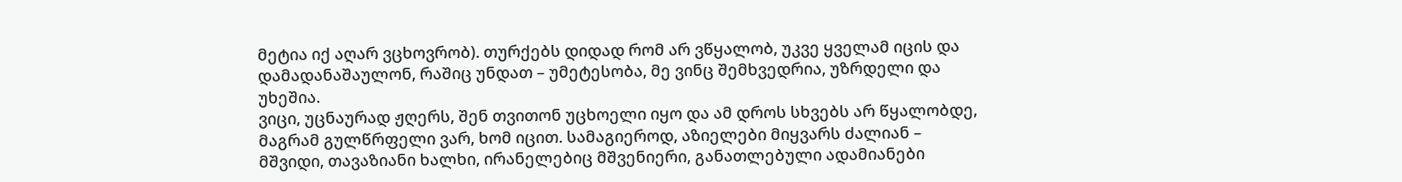მეტია იქ აღარ ვცხოვრობ). თურქებს დიდად რომ არ ვწყალობ, უკვე ყველამ იცის და დამადანაშაულონ, რაშიც უნდათ – უმეტესობა, მე ვინც შემხვედრია, უზრდელი და უხეშია.
ვიცი, უცნაურად ჟღერს, შენ თვითონ უცხოელი იყო და ამ დროს სხვებს არ წყალობდე, მაგრამ გულწრფელი ვარ, ხომ იცით. სამაგიეროდ, აზიელები მიყვარს ძალიან – მშვიდი, თავაზიანი ხალხი, ირანელებიც მშვენიერი, განათლებული ადამიანები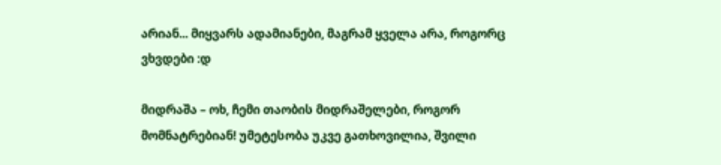არიან... მიყვარს ადამიანები, მაგრამ ყველა არა, როგორც ვხვდები :დ

მიდრაშა – ოხ, ჩემი თაობის მიდრაშელები, როგორ მომნატრებიან! უმეტესობა უკვე გათხოვილია, შვილი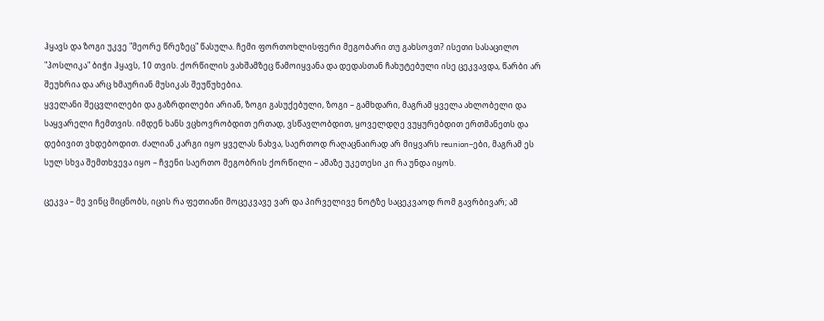ჰყავს და ზოგი უკვე "მეორე წრეზეც" წასულა. ჩემი ფორთოხლისფერი მეგობარი თუ გახსოვთ? ისეთი სასაცილო "პოსლიკა" ბიჭი ჰყავს, 10 თვის. ქორწილის ვახშამზეც წამოიყვანა და დედასთან ჩახუტებული ისე ცეკვავდა, წარბი არ შეუხრია და არც ხმაურიან მუსიკას შეუწუხებია.
ყველანი შეცვლილები და გაზრდილები არიან, ზოგი გასუქებული, ზოგი – გამხდარი, მაგრამ ყველა ახლობელი და საყვარელი ჩემთვის. იმდენ ხანს ვცხოვრობდით ერთად, ვსწავლობდით, ყოველდღე ვუყურებდით ერთმანეთს და დებივით ვხდებოდით. ძალიან კარგი იყო ყველას ნახვა, საერთოდ რაღაცნაირად არ მიყვარს reunion–ები, მაგრამ ეს სულ სხვა შემთხვევა იყო – ჩვენი საერთო მეგობრის ქორწილი – ამაზე უკეთესი კი რა უნდა იყოს.

ცეკვა – მე ვინც მიცნობს, იცის რა ფეთიანი მოცეკვავე ვარ და პირველივე ნოტზე საცეკვაოდ რომ გავრბივარ; ამ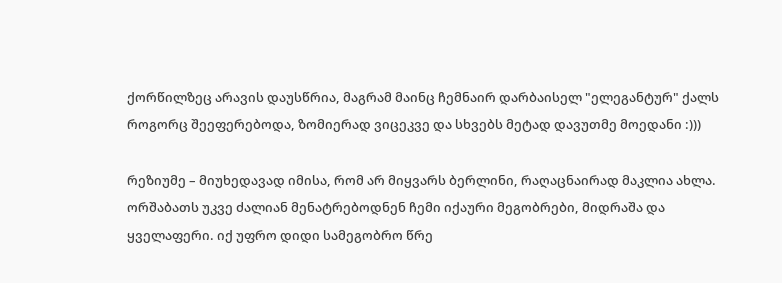ქორწილზეც არავის დაუსწრია, მაგრამ მაინც ჩემნაირ დარბაისელ "ელეგანტურ" ქალს როგორც შეეფერებოდა, ზომიერად ვიცეკვე და სხვებს მეტად დავუთმე მოედანი :)))

რეზიუმე – მიუხედავად იმისა, რომ არ მიყვარს ბერლინი, რაღაცნაირად მაკლია ახლა. ორშაბათს უკვე ძალიან მენატრებოდნენ ჩემი იქაური მეგობრები, მიდრაშა და ყველაფერი. იქ უფრო დიდი სამეგობრო წრე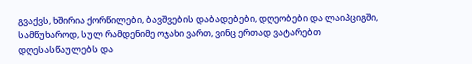გვაქვს, ხშირია ქორწილები, ბავშვების დაბადებები, დღეობები და ლაიპციგში, სამწუხაროდ, სულ რამდენიმე ოჯახი ვართ, ვინც ერთად ვატარებთ დღესასწაულებს და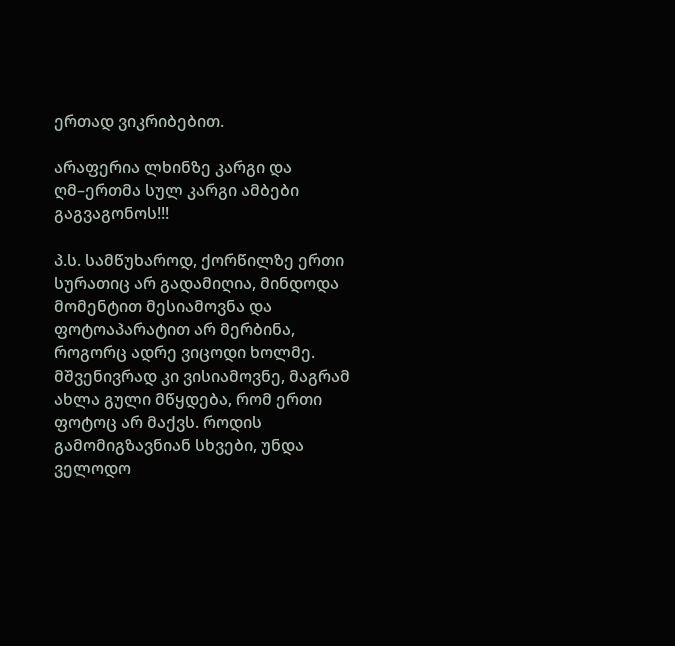ერთად ვიკრიბებით.

არაფერია ლხინზე კარგი და ღმ–ერთმა სულ კარგი ამბები გაგვაგონოს!!!

პ.ს. სამწუხაროდ, ქორწილზე ერთი სურათიც არ გადამიღია, მინდოდა მომენტით მესიამოვნა და ფოტოაპარატით არ მერბინა, როგორც ადრე ვიცოდი ხოლმე. მშვენივრად კი ვისიამოვნე, მაგრამ ახლა გული მწყდება, რომ ერთი ფოტოც არ მაქვს. როდის გამომიგზავნიან სხვები, უნდა ველოდო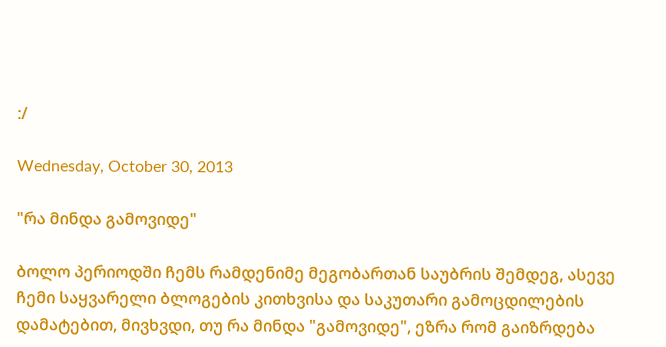:/

Wednesday, October 30, 2013

"რა მინდა გამოვიდე"

ბოლო პერიოდში ჩემს რამდენიმე მეგობართან საუბრის შემდეგ, ასევე ჩემი საყვარელი ბლოგების კითხვისა და საკუთარი გამოცდილების დამატებით, მივხვდი, თუ რა მინდა "გამოვიდე", ეზრა რომ გაიზრდება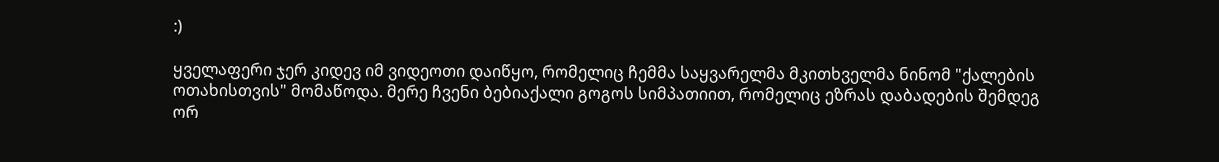:)

ყველაფერი ჯერ კიდევ იმ ვიდეოთი დაიწყო, რომელიც ჩემმა საყვარელმა მკითხველმა ნინომ "ქალების ოთახისთვის" მომაწოდა. მერე ჩვენი ბებიაქალი გოგოს სიმპათიით, რომელიც ეზრას დაბადების შემდეგ ორ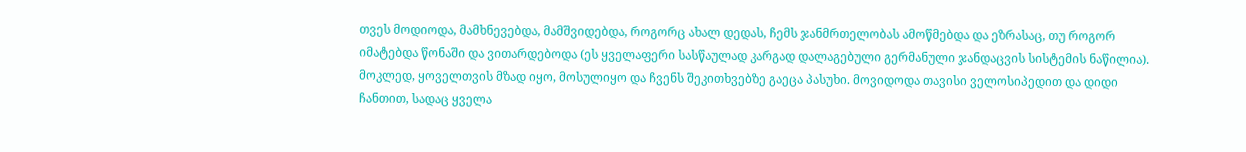თვეს მოდიოდა, მამხნევებდა, მამშვიდებდა, როგორც ახალ დედას, ჩემს ჯანმრთელობას ამოწმებდა და ეზრასაც, თუ როგორ იმატებდა წონაში და ვითარდებოდა (ეს ყველაფერი სასწაულად კარგად დალაგებული გერმანული ჯანდაცვის სისტემის ნაწილია). მოკლედ, ყოველთვის მზად იყო, მოსულიყო და ჩვენს შეკითხვებზე გაეცა პასუხი. მოვიდოდა თავისი ველოსიპედით და დიდი ჩანთით, სადაც ყველა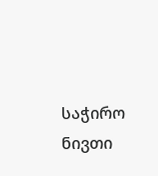საჭირო ნივთი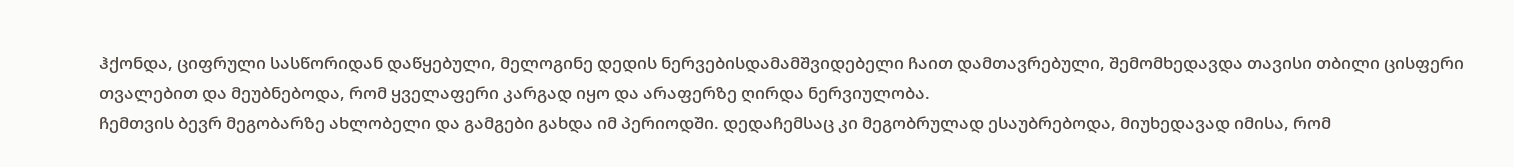ჰქონდა, ციფრული სასწორიდან დაწყებული, მელოგინე დედის ნერვებისდამამშვიდებელი ჩაით დამთავრებული, შემომხედავდა თავისი თბილი ცისფერი თვალებით და მეუბნებოდა, რომ ყველაფერი კარგად იყო და არაფერზე ღირდა ნერვიულობა.
ჩემთვის ბევრ მეგობარზე ახლობელი და გამგები გახდა იმ პერიოდში. დედაჩემსაც კი მეგობრულად ესაუბრებოდა, მიუხედავად იმისა, რომ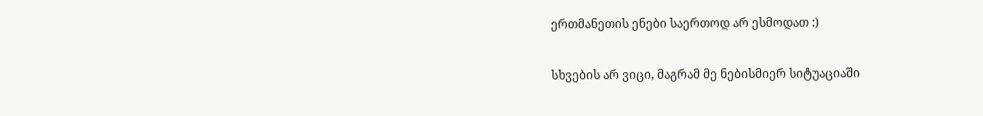ერთმანეთის ენები საერთოდ არ ესმოდათ :)

სხვების არ ვიცი, მაგრამ მე ნებისმიერ სიტუაციაში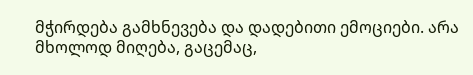მჭირდება გამხნევება და დადებითი ემოციები. არა მხოლოდ მიღება, გაცემაც,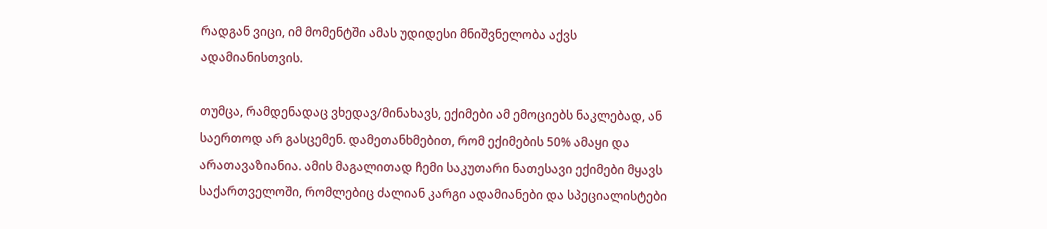რადგან ვიცი, იმ მომენტში ამას უდიდესი მნიშვნელობა აქვს ადამიანისთვის.

თუმცა, რამდენადაც ვხედავ/მინახავს, ექიმები ამ ემოციებს ნაკლებად, ან საერთოდ არ გასცემენ. დამეთანხმებით, რომ ექიმების 50% ამაყი და არათავაზიანია. ამის მაგალითად ჩემი საკუთარი ნათესავი ექიმები მყავს საქართველოში, რომლებიც ძალიან კარგი ადამიანები და სპეციალისტები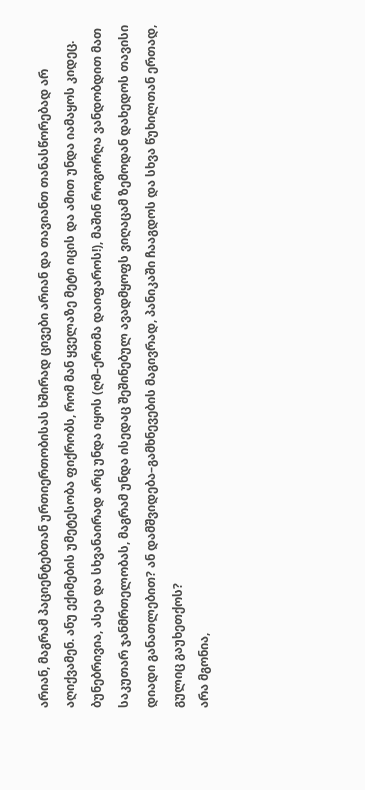არიან, მაგრამ პაციენტებთან ურთიერთობისას ხშირად ცივები არიან და თავიანთ თანასწორებად არ აღიქვამენ. ანუ ექიმების უმეტესობა ფიქრობს, რომ მან ყველაზე მეტი იცის და ამით უნდა იამაყოს კიდეც. ბუნებრივია, ასეა და სხვანაირად არც უნდა იყოს (ღმ–ერთმა დაიფაროს!), მაშინ როგორღა ვანდობდით მათ საკუთარ ჯანმრთელობას, მაგრამ უნდა ისედაც შეშინებულ ავადმყოფს ვიღაცამ ზემოდან დახედოს თავისი დიადი განათლებით? ან დამშვიდება–გამხნევების მაგივრად, პანიკაში ჩააგდოს და სხვა წუხილთან ერთად, გულიც გაუხეთქოს?
არა მგონია,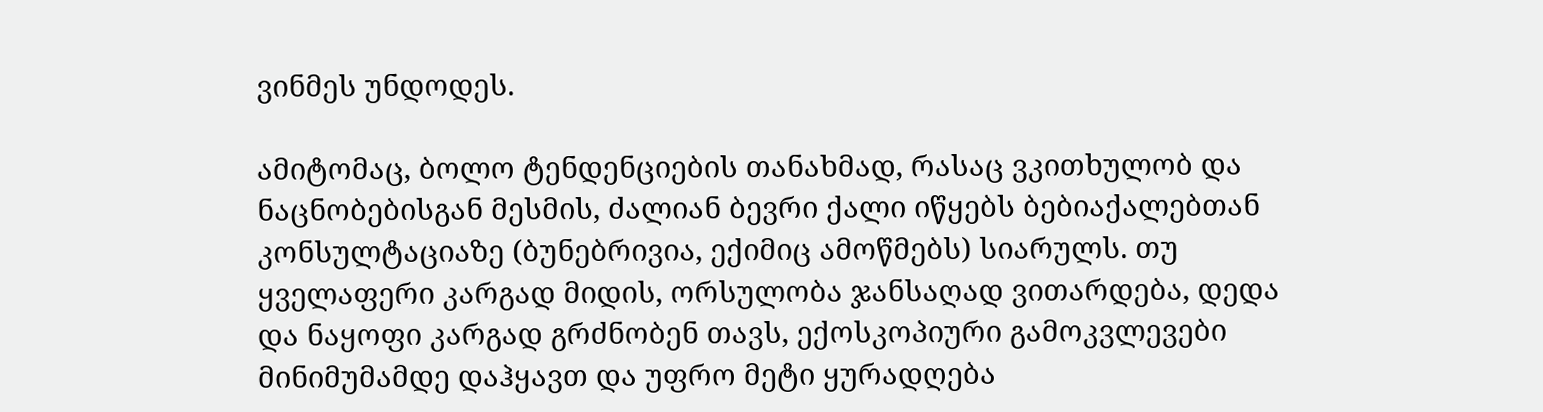ვინმეს უნდოდეს.

ამიტომაც, ბოლო ტენდენციების თანახმად, რასაც ვკითხულობ და ნაცნობებისგან მესმის, ძალიან ბევრი ქალი იწყებს ბებიაქალებთან კონსულტაციაზე (ბუნებრივია, ექიმიც ამოწმებს) სიარულს. თუ ყველაფერი კარგად მიდის, ორსულობა ჯანსაღად ვითარდება, დედა და ნაყოფი კარგად გრძნობენ თავს, ექოსკოპიური გამოკვლევები მინიმუმამდე დაჰყავთ და უფრო მეტი ყურადღება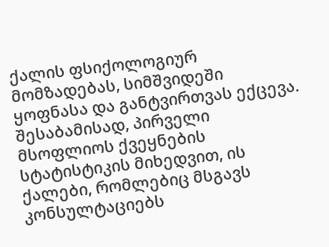ქალის ფსიქოლოგიურ მომზადებას, სიმშვიდეში ყოფნასა და განტვირთვას ექცევა.
შესაბამისად, პირველი მსოფლიოს ქვეყნების სტატისტიკის მიხედვით, ის ქალები, რომლებიც მსგავს კონსულტაციებს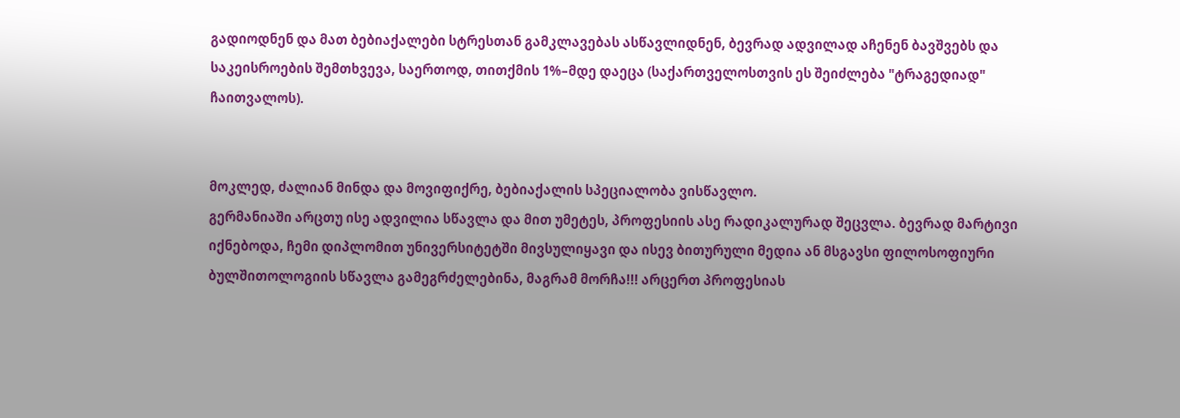გადიოდნენ და მათ ბებიაქალები სტრესთან გამკლავებას ასწავლიდნენ, ბევრად ადვილად აჩენენ ბავშვებს და საკეისროების შემთხვევა, საერთოდ, თითქმის 1%–მდე დაეცა (საქართველოსთვის ეს შეიძლება "ტრაგედიად" ჩაითვალოს).


მოკლედ, ძალიან მინდა და მოვიფიქრე, ბებიაქალის სპეციალობა ვისწავლო.
გერმანიაში არცთუ ისე ადვილია სწავლა და მით უმეტეს, პროფესიის ასე რადიკალურად შეცვლა. ბევრად მარტივი იქნებოდა, ჩემი დიპლომით უნივერსიტეტში მივსულიყავი და ისევ ბითურული მედია ან მსგავსი ფილოსოფიური ბულშითოლოგიის სწავლა გამეგრძელებინა, მაგრამ მორჩა!!! არცერთ პროფესიას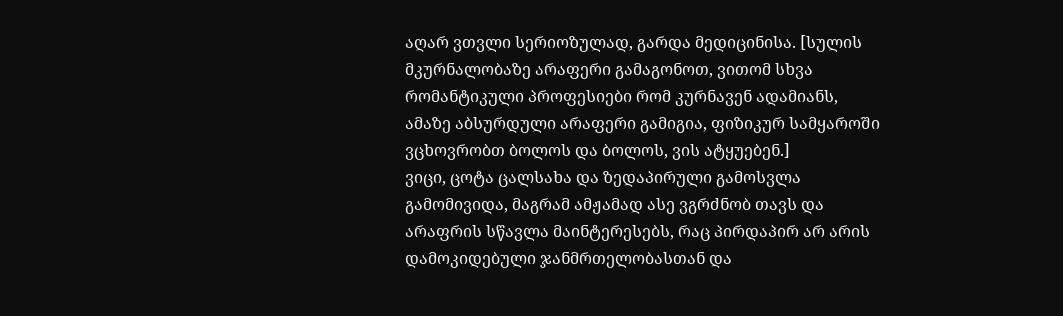აღარ ვთვლი სერიოზულად, გარდა მედიცინისა. [სულის მკურნალობაზე არაფერი გამაგონოთ, ვითომ სხვა რომანტიკული პროფესიები რომ კურნავენ ადამიანს, ამაზე აბსურდული არაფერი გამიგია, ფიზიკურ სამყაროში ვცხოვრობთ ბოლოს და ბოლოს, ვის ატყუებენ.]
ვიცი, ცოტა ცალსახა და ზედაპირული გამოსვლა გამომივიდა, მაგრამ ამჟამად ასე ვგრძნობ თავს და არაფრის სწავლა მაინტერესებს, რაც პირდაპირ არ არის დამოკიდებული ჯანმრთელობასთან და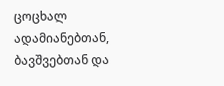ცოცხალ ადამიანებთან, ბავშვებთან და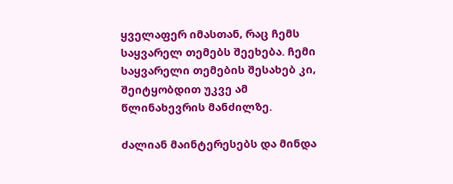ყველაფერ იმასთან, რაც ჩემს საყვარელ თემებს შეეხება. ჩემი საყვარელი თემების შესახებ კი, შეიტყობდით უკვე ამ წლინახევრის მანძილზე.

ძალიან მაინტერესებს და მინდა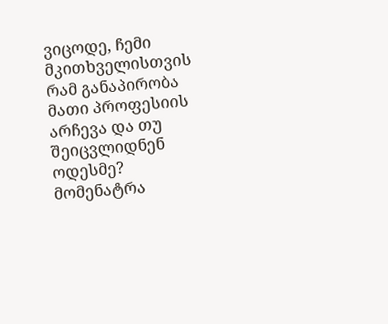ვიცოდე, ჩემი მკითხველისთვის რამ განაპირობა მათი პროფესიის არჩევა და თუ შეიცვლიდნენ ოდესმე? მომენატრა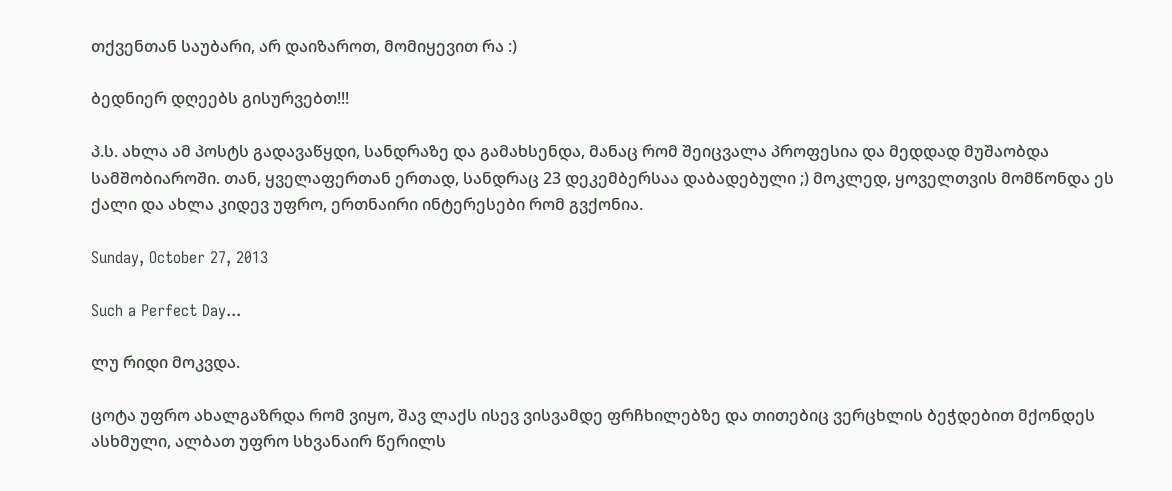თქვენთან საუბარი, არ დაიზაროთ, მომიყევით რა :)

ბედნიერ დღეებს გისურვებთ!!!

პ.ს. ახლა ამ პოსტს გადავაწყდი, სანდრაზე და გამახსენდა, მანაც რომ შეიცვალა პროფესია და მედდად მუშაობდა სამშობიაროში. თან, ყველაფერთან ერთად, სანდრაც 23 დეკემბერსაა დაბადებული ;) მოკლედ, ყოველთვის მომწონდა ეს ქალი და ახლა კიდევ უფრო, ერთნაირი ინტერესები რომ გვქონია.

Sunday, October 27, 2013

Such a Perfect Day...

ლუ რიდი მოკვდა.

ცოტა უფრო ახალგაზრდა რომ ვიყო, შავ ლაქს ისევ ვისვამდე ფრჩხილებზე და თითებიც ვერცხლის ბეჭდებით მქონდეს ასხმული, ალბათ უფრო სხვანაირ წერილს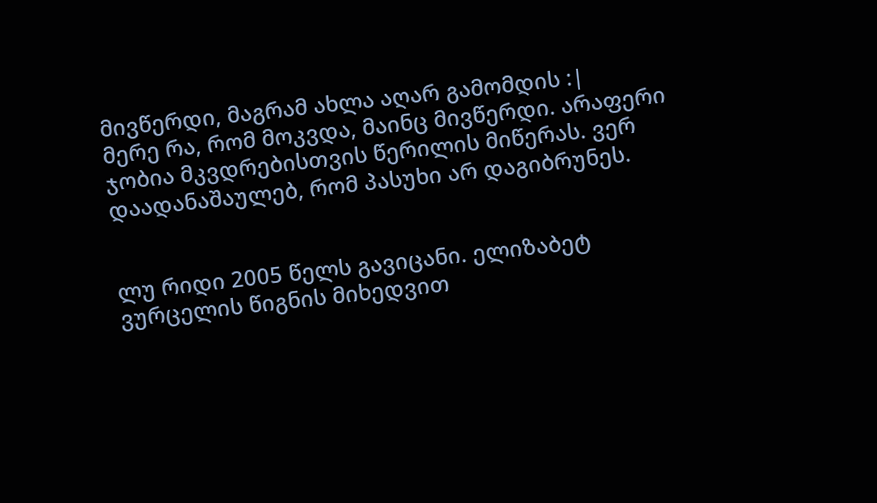მივწერდი, მაგრამ ახლა აღარ გამომდის :|
მერე რა, რომ მოკვდა, მაინც მივწერდი. არაფერი ჯობია მკვდრებისთვის წერილის მიწერას. ვერ დაადანაშაულებ, რომ პასუხი არ დაგიბრუნეს.


ლუ რიდი 2005 წელს გავიცანი. ელიზაბეტ ვურცელის წიგნის მიხედვით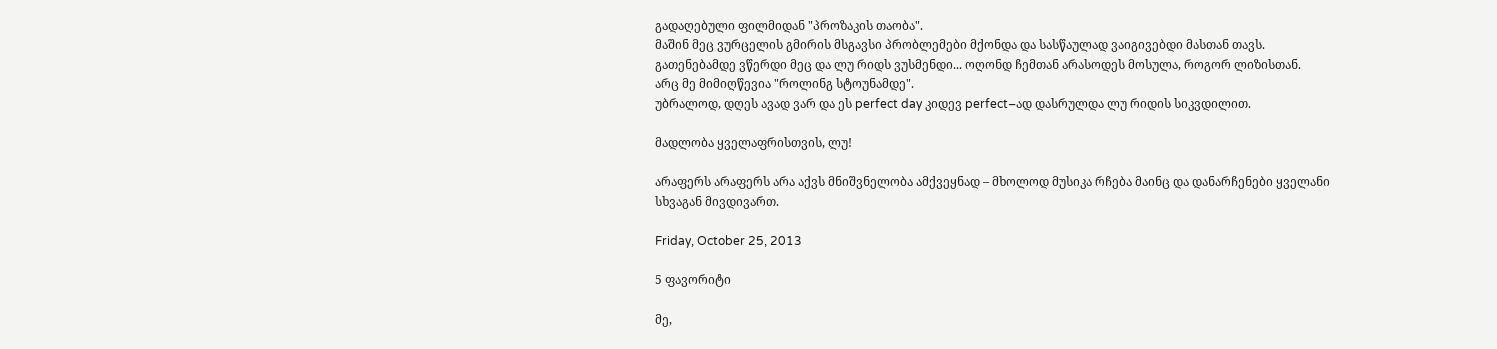გადაღებული ფილმიდან "პროზაკის თაობა".
მაშინ მეც ვურცელის გმირის მსგავსი პრობლემები მქონდა და სასწაულად ვაიგივებდი მასთან თავს.
გათენებამდე ვწერდი მეც და ლუ რიდს ვუსმენდი... ოღონდ ჩემთან არასოდეს მოსულა, როგორ ლიზისთან.
არც მე მიმიღწევია "როლინგ სტოუნამდე".
უბრალოდ, დღეს ავად ვარ და ეს perfect day კიდევ perfect–ად დასრულდა ლუ რიდის სიკვდილით.

მადლობა ყველაფრისთვის, ლუ!

არაფერს არაფერს არა აქვს მნიშვნელობა ამქვეყნად – მხოლოდ მუსიკა რჩება მაინც და დანარჩენები ყველანი სხვაგან მივდივართ.

Friday, October 25, 2013

5 ფავორიტი

მე,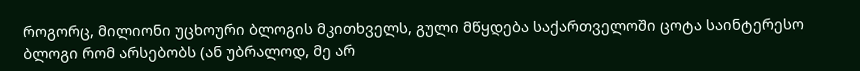როგორც, მილიონი უცხოური ბლოგის მკითხველს, გული მწყდება საქართველოში ცოტა საინტერესო ბლოგი რომ არსებობს (ან უბრალოდ, მე არ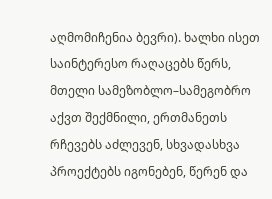აღმომიჩენია ბევრი). ხალხი ისეთ საინტერესო რაღაცებს წერს, მთელი სამეზობლო–სამეგობრო აქვთ შექმნილი, ერთმანეთს რჩევებს აძლევენ, სხვადასხვა პროექტებს იგონებენ, წერენ და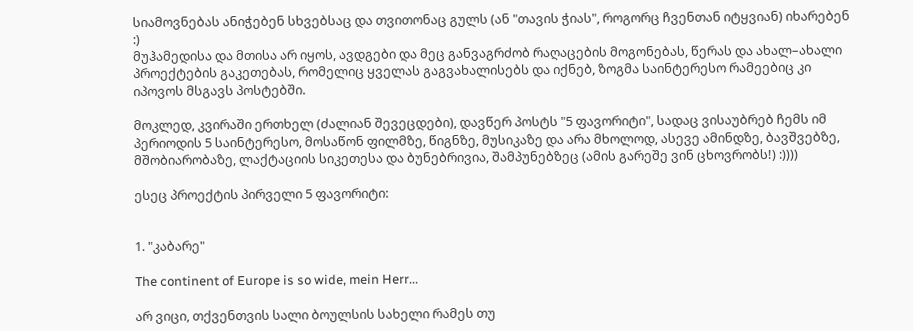სიამოვნებას ანიჭებენ სხვებსაც და თვითონაც გულს (ან "თავის ჭიას", როგორც ჩვენთან იტყვიან) იხარებენ :)
მუჰამედისა და მთისა არ იყოს, ავდგები და მეც განვაგრძობ რაღაცების მოგონებას, წერას და ახალ–ახალი პროექტების გაკეთებას, რომელიც ყველას გაგვახალისებს და იქნებ, ზოგმა საინტერესო რამეებიც კი იპოვოს მსგავს პოსტებში.

მოკლედ, კვირაში ერთხელ (ძალიან შევეცდები), დავწერ პოსტს "5 ფავორიტი", სადაც ვისაუბრებ ჩემს იმ პერიოდის 5 საინტერესო, მოსაწონ ფილმზე, წიგნზე, მუსიკაზე და არა მხოლოდ, ასევე ამინდზე, ბავშვებზე, მშობიარობაზე, ლაქტაციის სიკეთესა და ბუნებრივია, შამპუნებზეც (ამის გარეშე ვინ ცხოვრობს!) :))))

ესეც პროექტის პირველი 5 ფავორიტი:


1. "კაბარე"

The continent of Europe is so wide, mein Herr...

არ ვიცი, თქვენთვის სალი ბოულსის სახელი რამეს თუ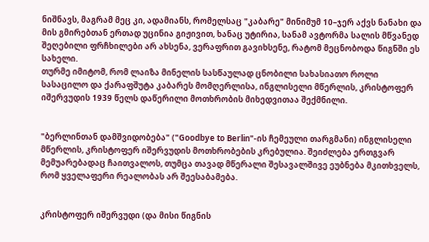ნიშნავს, მაგრამ მეც კი, ადამიანს, რომელსაც "კაბარე" მინიმუმ 10–ჯერ აქვს ნანახი და მის გმირებთან ერთად უცინია გიჟივით, ხანაც უტირია, სანამ ავტორმა სალის მწვანედ შეღებილი ფრჩხილები არ ახსენა, ვერაფრით გავიხსენე, რატომ მეცნობოდა წიგნში ეს სახელი.
თურმე იმიტომ, რომ ლაიზა მინელის სასწაულად ცნობილი სახასიათო როლი სასაცილო და ქარაფშუტა კაბარეს მომღერლისა, ინგლისელი მწერლის, კრისტოფერ იშერვუდის 1939 წელს დაწერილი მოთხრობის მიხედვითაა შექმნილი.


"ბერლინთან დამშვიდობება" ("Goodbye to Berlin"-ის ჩემეული თარგმანი) ინგლისელი მწერლის, კრისტოფერ იშერვუდის მოთხრობების კრებულია. შეიძლება ერთგვარ მემუარებადაც ჩაითვალოს, თუმცა თავად მწერალი შესავალშივე ეუბნება მკითხველს, რომ ყველაფერი რეალობას არ შეესაბამება.


კრისტოფერ იშერვუდი (და მისი წიგნის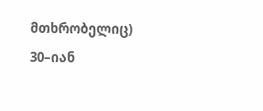მთხრობელიც) 30–იან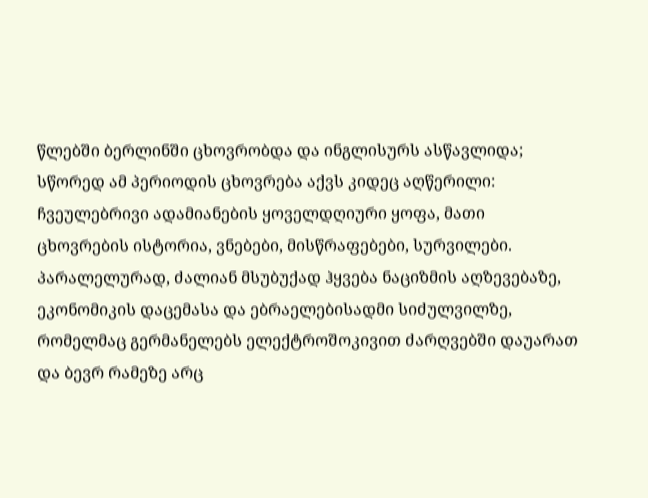წლებში ბერლინში ცხოვრობდა და ინგლისურს ასწავლიდა; სწორედ ამ პერიოდის ცხოვრება აქვს კიდეც აღწერილი: ჩვეულებრივი ადამიანების ყოველდღიური ყოფა, მათი ცხოვრების ისტორია, ვნებები, მისწრაფებები, სურვილები. პარალელურად, ძალიან მსუბუქად ჰყვება ნაციზმის აღზევებაზე, ეკონომიკის დაცემასა და ებრაელებისადმი სიძულვილზე, რომელმაც გერმანელებს ელექტროშოკივით ძარღვებში დაუარათ და ბევრ რამეზე არც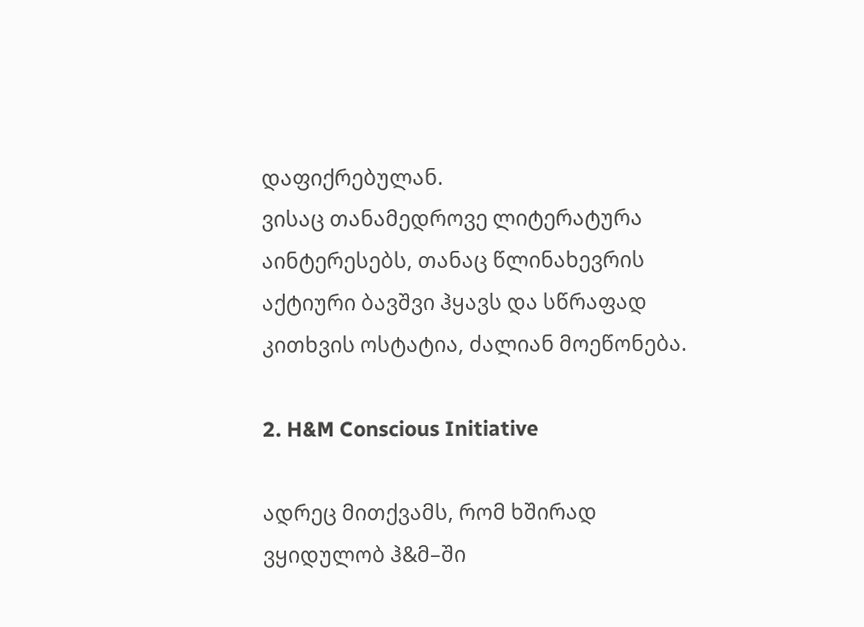დაფიქრებულან.
ვისაც თანამედროვე ლიტერატურა აინტერესებს, თანაც წლინახევრის აქტიური ბავშვი ჰყავს და სწრაფად კითხვის ოსტატია, ძალიან მოეწონება.

2. H&M Conscious Initiative

ადრეც მითქვამს, რომ ხშირად ვყიდულობ ჰ&მ–ში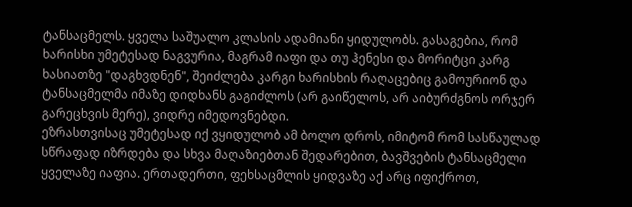ტანსაცმელს. ყველა საშუალო კლასის ადამიანი ყიდულობს. გასაგებია, რომ ხარისხი უმეტესად ნაგვურია, მაგრამ იაფი და თუ ჰენესი და მორიტცი კარგ ხასიათზე "დაგხვდნენ", შეიძლება კარგი ხარისხის რაღაცებიც გამოურიონ და ტანსაცმელმა იმაზე დიდხანს გაგიძლოს (არ გაიწელოს, არ აიბურძგნოს ორჯერ გარეცხვის მერე), ვიდრე იმედოვნებდი.
ეზრასთვისაც უმეტესად იქ ვყიდულობ ამ ბოლო დროს, იმიტომ რომ სასწაულად სწრაფად იზრდება და სხვა მაღაზიებთან შედარებით, ბავშვების ტანსაცმელი ყველაზე იაფია. ერთადერთი, ფეხსაცმლის ყიდვაზე აქ არც იფიქროთ,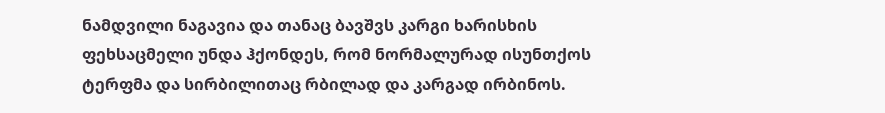ნამდვილი ნაგავია და თანაც ბავშვს კარგი ხარისხის ფეხსაცმელი უნდა ჰქონდეს, რომ ნორმალურად ისუნთქოს ტერფმა და სირბილითაც რბილად და კარგად ირბინოს.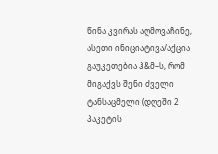წინა კვირას აღმოვაჩინე, ასეთი ინიციატივა/აქცია გაუკეთებია ჰ&მ–ს, რომ მიგაქვს შენი ძველი ტანსაცმელი (დღეში 2 პაკეტის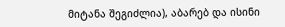მიტანა შეგიძლია), აბარებ და ისინი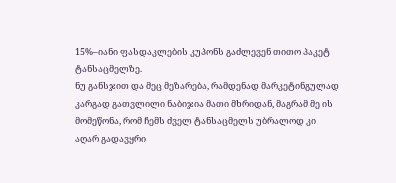15%–იანი ფასდაკლების კუპონს გაძლევენ თითო პაკეტ ტანსაცმელზე.
ნუ განსჯით და მეც მეზარება, რამდენად მარკეტინგულად კარგად გათვლილი ნაბიჯია მათი მხრიდან, მაგრამ მე ის მომეწონა, რომ ჩემს ძველ ტანსაცმელს უბრალოდ კი აღარ გადავყრი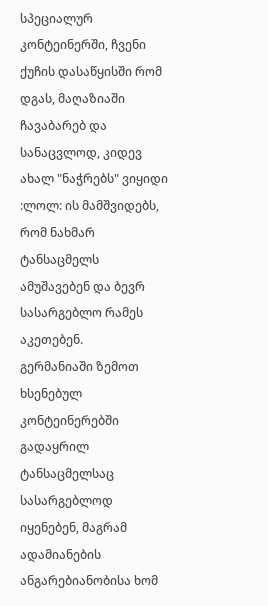სპეციალურ კონტეინერში, ჩვენი ქუჩის დასაწყისში რომ დგას, მაღაზიაში ჩავაბარებ და სანაცვლოდ, კიდევ ახალ "ნაჭრებს" ვიყიდი :ლოლ: ის მამშვიდებს, რომ ნახმარ ტანსაცმელს ამუშავებენ და ბევრ სასარგებლო რამეს აკეთებენ.
გერმანიაში ზემოთ ხსენებულ კონტეინერებში გადაყრილ ტანსაცმელსაც სასარგებლოდ იყენებენ, მაგრამ ადამიანების ანგარებიანობისა ხომ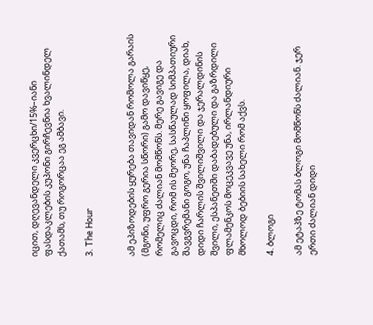იცით, დღევანდელი კვერცხი/15%–იანი ფასდაკლების კუპონი გირჩევნია ხვალინდელ ქათამს, თუ როგორცაა ეგ ამბავი.

3. The Hour


ამ ეპიზოდების ყურება თავიდან რომოლა გარაის (მგონი, უფრო გერია სწორი) გამო დავიწყე, რომელიც ძალიან მომწონს. მერე გავიგე და გავოცდი, რომ ის მეორე, სასწაულად სიმპათიური შავგვრემანი გოგო, უნა ჩაპლინი ყოფილა, დიახ, დიდი ჩარლის შვილიშვილი და ჯერალდინის შვილი, ესპანეთში დაბადებული და გაზრდილი ფლამენკოს მოცეკვავე უნა, ირლანდიური მხოლოდ ბებიის სახელი რომ აქვს.

4. ბლოგი

ამ ეტაპზე ტომას ბლოგი მომწონს ძალიან. ჯერ ერთი ძალიან დიდი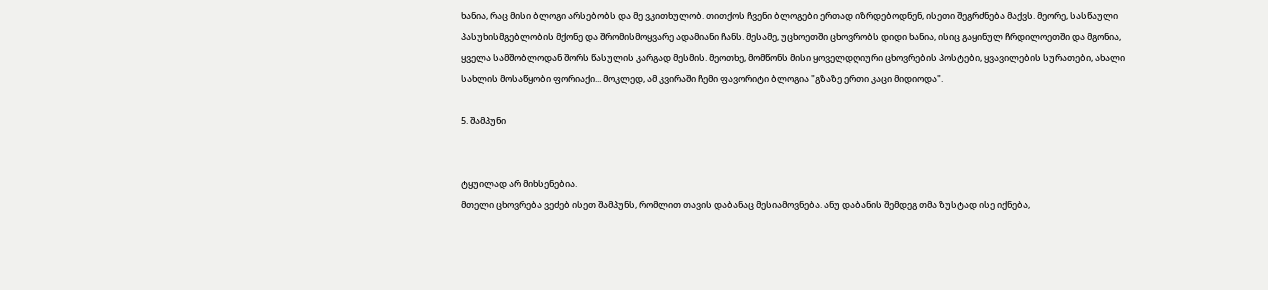ხანია, რაც მისი ბლოგი არსებობს და მე ვკითხულობ. თითქოს ჩვენი ბლოგები ერთად იზრდებოდნენ, ისეთი შეგრძნება მაქვს. მეორე, სასწაული პასუხისმგებლობის მქონე და შრომისმოყვარე ადამიანი ჩანს. მესამე, უცხოეთში ცხოვრობს დიდი ხანია, ისიც გაყინულ ჩრდილოეთში და მგონია, ყველა სამშობლოდან შორს წასულის კარგად მესმის. მეოთხე, მომწონს მისი ყოველდღიური ცხოვრების პოსტები, ყვავილების სურათები, ახალი სახლის მოსაწყობი ფორიაქი... მოკლედ, ამ კვირაში ჩემი ფავორიტი ბლოგია "გზაზე ერთი კაცი მიდიოდა".

5. შამპუნი


ტყუილად არ მიხსენებია.
მთელი ცხოვრება ვეძებ ისეთ შამპუნს, რომლით თავის დაბანაც მესიამოვნება. ანუ დაბანის შემდეგ თმა ზუსტად ისე იქნება,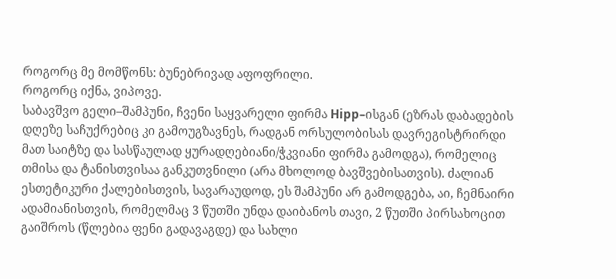როგორც მე მომწონს: ბუნებრივად აფოფრილი.
როგორც იქნა, ვიპოვე.
საბავშვო გელი–შამპუნი, ჩვენი საყვარელი ფირმა Hipp–ისგან (ეზრას დაბადების დღეზე საჩუქრებიც კი გამოუგზავნეს, რადგან ორსულობისას დავრეგისტრირდი მათ საიტზე და სასწაულად ყურადღებიანი/ჭკვიანი ფირმა გამოდგა), რომელიც თმისა და ტანისთვისაა განკუთვნილი (არა მხოლოდ ბავშვებისათვის). ძალიან ესთეტიკური ქალებისთვის, სავარაუდოდ, ეს შამპუნი არ გამოდგება, აი, ჩემნაირი ადამიანისთვის, რომელმაც 3 წუთში უნდა დაიბანოს თავი, 2 წუთში პირსახოცით გაიშროს (წლებია ფენი გადავაგდე) და სახლი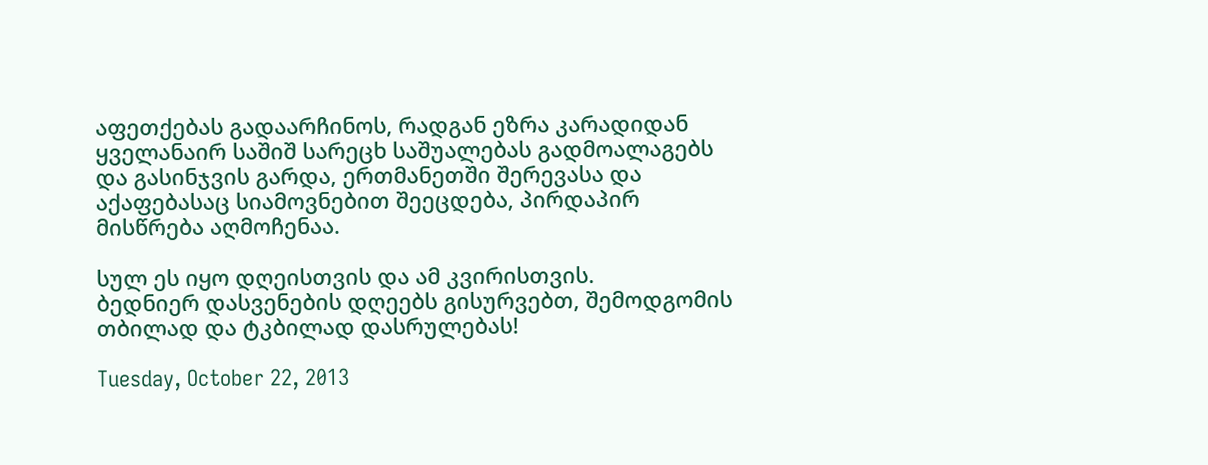აფეთქებას გადაარჩინოს, რადგან ეზრა კარადიდან ყველანაირ საშიშ სარეცხ საშუალებას გადმოალაგებს და გასინჯვის გარდა, ერთმანეთში შერევასა და აქაფებასაც სიამოვნებით შეეცდება, პირდაპირ მისწრება აღმოჩენაა.

სულ ეს იყო დღეისთვის და ამ კვირისთვის.
ბედნიერ დასვენების დღეებს გისურვებთ, შემოდგომის თბილად და ტკბილად დასრულებას!

Tuesday, October 22, 2013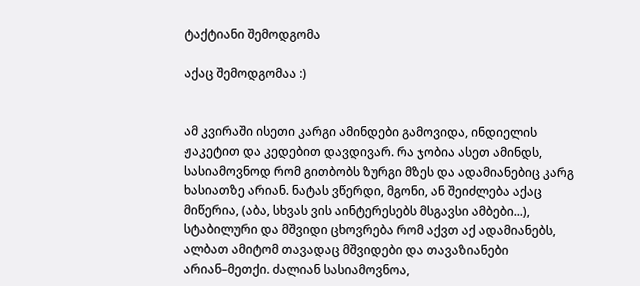ტაქტიანი შემოდგომა

აქაც შემოდგომაა :)


ამ კვირაში ისეთი კარგი ამინდები გამოვიდა, ინდიელის ჟაკეტით და კედებით დავდივარ. რა ჯობია ასეთ ამინდს, სასიამოვნოდ რომ გითბობს ზურგი მზეს და ადამიანებიც კარგ ხასიათზე არიან. ნატას ვწერდი, მგონი, ან შეიძლება აქაც მიწერია, (აბა, სხვას ვის აინტერესებს მსგავსი ამბები...), სტაბილური და მშვიდი ცხოვრება რომ აქვთ აქ ადამიანებს, ალბათ ამიტომ თავადაც მშვიდები და თავაზიანები არიან–მეთქი. ძალიან სასიამოვნოა,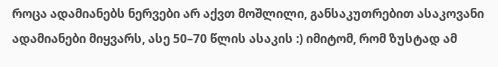როცა ადამიანებს ნერვები არ აქვთ მოშლილი, განსაკუთრებით ასაკოვანი ადამიანები მიყვარს, ასე 50–70 წლის ასაკის :) იმიტომ, რომ ზუსტად ამ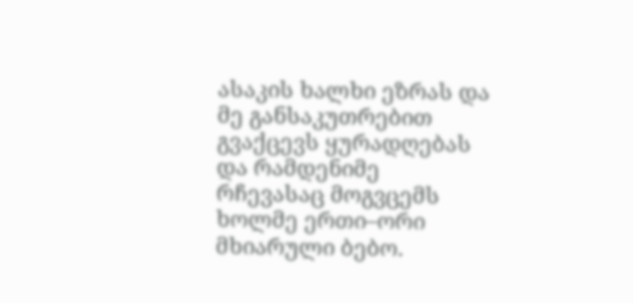ასაკის ხალხი ეზრას და მე განსაკუთრებით გვაქცევს ყურადღებას და რამდენიმე რჩევასაც მოგვცემს ხოლმე ერთი–ორი მხიარული ბებო.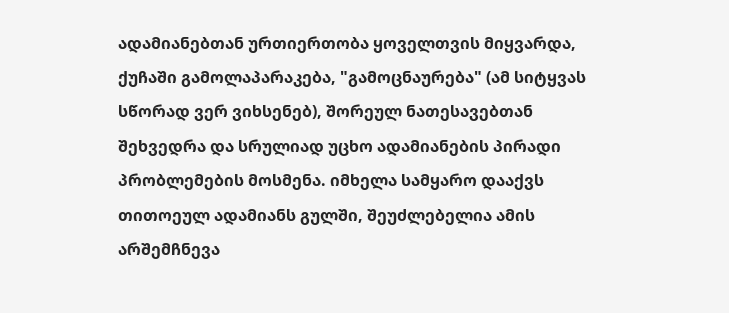ადამიანებთან ურთიერთობა ყოველთვის მიყვარდა, ქუჩაში გამოლაპარაკება, "გამოცნაურება" (ამ სიტყვას სწორად ვერ ვიხსენებ), შორეულ ნათესავებთან შეხვედრა და სრულიად უცხო ადამიანების პირადი პრობლემების მოსმენა. იმხელა სამყარო დააქვს თითოეულ ადამიანს გულში, შეუძლებელია ამის არშემჩნევა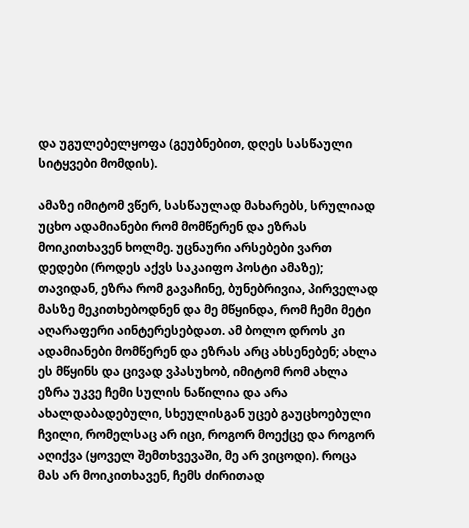და უგულებელყოფა (გეუბნებით, დღეს სასწაული სიტყვები მომდის).

ამაზე იმიტომ ვწერ, სასწაულად მახარებს, სრულიად უცხო ადამიანები რომ მომწერენ და ეზრას მოიკითხავენ ხოლმე. უცნაური არსებები ვართ დედები (როდეს აქვს საკაიფო პოსტი ამაზე); თავიდან, ეზრა რომ გავაჩინე, ბუნებრივია, პირველად მასზე მეკითხებოდნენ და მე მწყინდა, რომ ჩემი მეტი აღარაფერი აინტერესებდათ. ამ ბოლო დროს კი ადამიანები მომწერენ და ეზრას არც ახსენებენ; ახლა ეს მწყინს და ცივად ვპასუხობ, იმიტომ რომ ახლა ეზრა უკვე ჩემი სულის ნაწილია და არა ახალდაბადებული, სხეულისგან უცებ გაუცხოებული ჩვილი, რომელსაც არ იცი, როგორ მოექცე და როგორ აღიქვა (ყოველ შემთხვევაში, მე არ ვიცოდი). როცა მას არ მოიკითხავენ, ჩემს ძირითად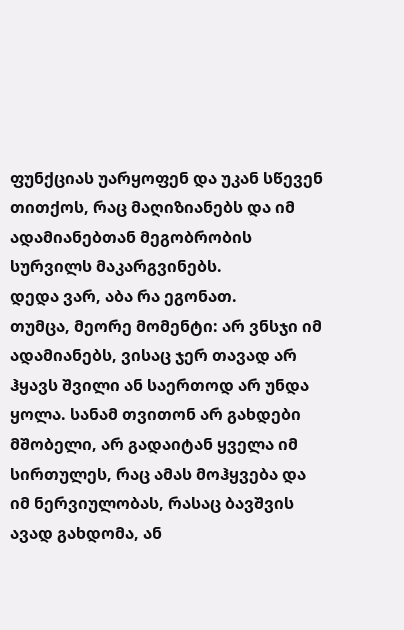ფუნქციას უარყოფენ და უკან სწევენ თითქოს, რაც მაღიზიანებს და იმ ადამიანებთან მეგობრობის სურვილს მაკარგვინებს.
დედა ვარ, აბა რა ეგონათ.
თუმცა, მეორე მომენტი: არ ვნსჯი იმ ადამიანებს, ვისაც ჯერ თავად არ ჰყავს შვილი ან საერთოდ არ უნდა ყოლა. სანამ თვითონ არ გახდები მშობელი, არ გადაიტან ყველა იმ სირთულეს, რაც ამას მოჰყვება და იმ ნერვიულობას, რასაც ბავშვის ავად გახდომა, ან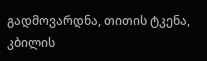გადმოვარდნა, თითის ტკენა, კბილის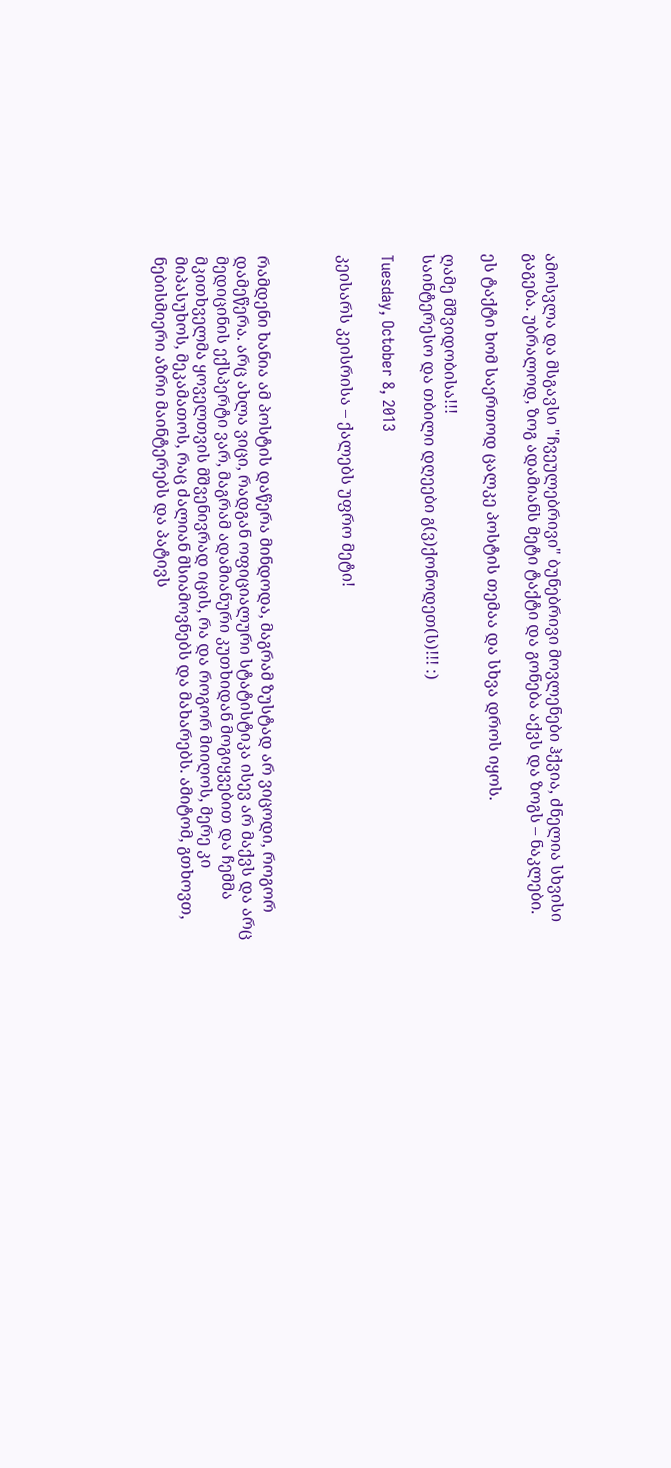ამოსვლა და მსგავსი "ჩვეულებრივი" ბუნებრივი მოვლენები ჰქვია, ძნელია სხვისი გაგება. უბრალოდ, ზოგ ადამიანს მეტი ტაქტი და გონება აქვს და ზოგს – ნაკლები.

ეს ტაქტი ხომ საერთოდ ცალკე პოსტის თემაა და სხვა დროს იყოს.

ღამე მშვიდობისა!!!
საინტერესო და თბილი დღეები გ(ვ)ქონოდეთ(ს)!!! :)

Tuesday, October 8, 2013

კეისარს კეისრისა – ქალებს უფრო მეტი!



რამდენი ხანია ამ პოსტის დაწერა მინდოდა, მაგრამ ზუსტად არ ვიცოდი, როგორ დამეწერა. არც ახლა ვიცი, რადგან ოფიციალური სტატისტიკა ისევ არ მაქვს და არც მედიცინის ექსპერტი ვარ, მაგრამ ადამიანური კუთხიდან მოგიყვებით და ჩემმა მკითხველმა ყოველთვის მშვენივრად იცის, რა და როგორ მიიღოს, მერე კი მიპასუხოს, მეკამათოს, რაც ძალიან მსიამოვნებს და მახარებს. ამიტომ, გთხოვთ, ნებისმიერი აზრი მაინტერებს და პატივს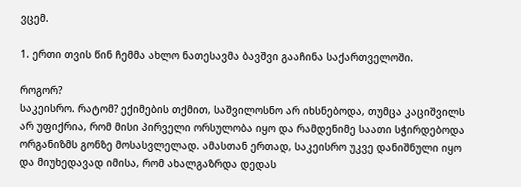ვცემ.

1. ერთი თვის წინ ჩემმა ახლო ნათესავმა ბავშვი გააჩინა საქართველოში.

როგორ?
საკეისრო. რატომ? ექიმების თქმით, საშვილოსნო არ იხსნებოდა, თუმცა კაციშვილს არ უფიქრია, რომ მისი პირველი ორსულობა იყო და რამდენიმე საათი სჭირდებოდა ორგანიზმს გონზე მოსასვლელად. ამასთან ერთად, საკეისრო უკვე დანიშნული იყო და მიუხედავად იმისა, რომ ახალგაზრდა დედას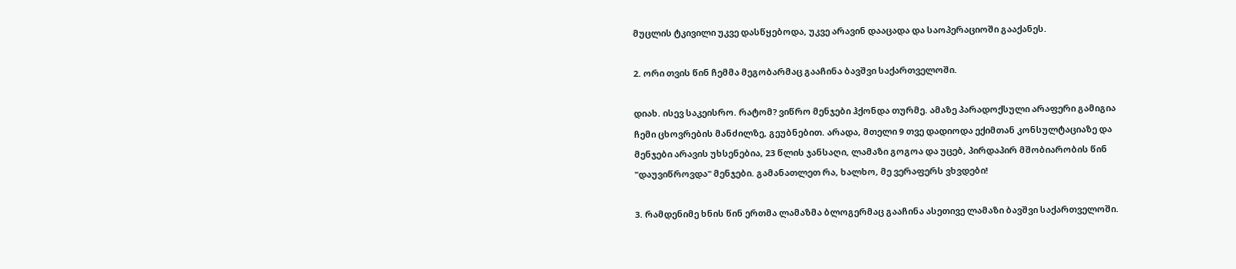მუცლის ტკივილი უკვე დასწყებოდა, უკვე არავინ დააცადა და საოპერაციოში გააქანეს.

2. ორი თვის წინ ჩემმა მეგობარმაც გააჩინა ბავშვი საქართველოში.

დიახ. ისევ საკეისრო. რატომ? ვიწრო მენჯები ჰქონდა თურმე. ამაზე პარადოქსული არაფერი გამიგია ჩემი ცხოვრების მანძილზე, გეუბნებით. არადა, მთელი 9 თვე დადიოდა ექიმთან კონსულტაციაზე და მენჯები არავის უხსენებია, 23 წლის ჯანსაღი, ლამაზი გოგოა და უცებ, პირდაპირ მშობიარობის წინ "დაუვიწროვდა" მენჯები. გამანათლეთ რა, ხალხო, მე ვერაფერს ვხვდები!

3. რამდენიმე ხნის წინ ერთმა ლამაზმა ბლოგერმაც გააჩინა ასეთივე ლამაზი ბავშვი საქართველოში.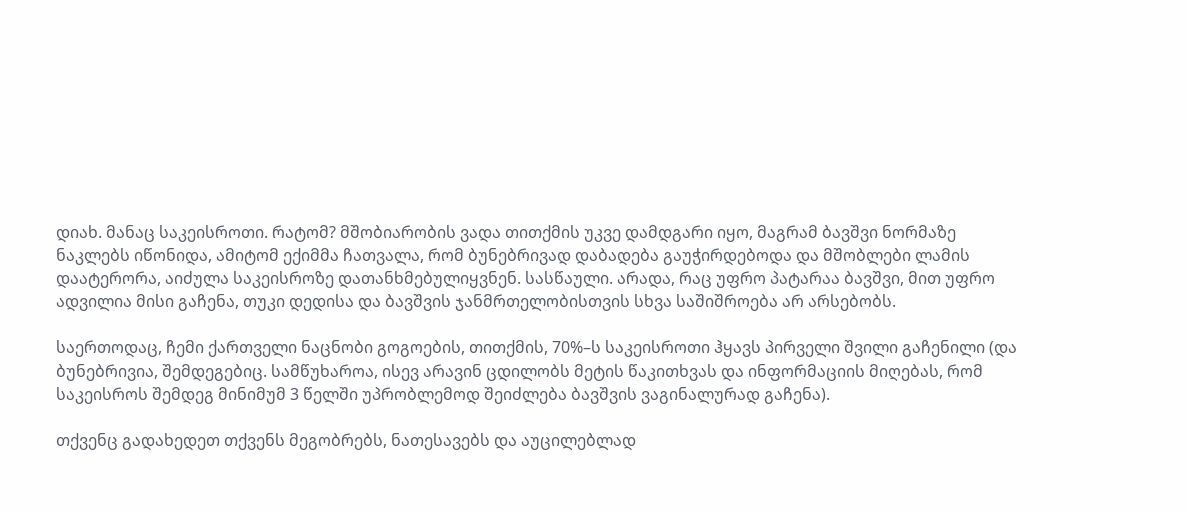დიახ. მანაც საკეისროთი. რატომ? მშობიარობის ვადა თითქმის უკვე დამდგარი იყო, მაგრამ ბავშვი ნორმაზე ნაკლებს იწონიდა, ამიტომ ექიმმა ჩათვალა, რომ ბუნებრივად დაბადება გაუჭირდებოდა და მშობლები ლამის დაატერორა, აიძულა საკეისროზე დათანხმებულიყვნენ. სასწაული. არადა, რაც უფრო პატარაა ბავშვი, მით უფრო ადვილია მისი გაჩენა, თუკი დედისა და ბავშვის ჯანმრთელობისთვის სხვა საშიშროება არ არსებობს.

საერთოდაც, ჩემი ქართველი ნაცნობი გოგოების, თითქმის, 70%–ს საკეისროთი ჰყავს პირველი შვილი გაჩენილი (და ბუნებრივია, შემდეგებიც. სამწუხაროა, ისევ არავინ ცდილობს მეტის წაკითხვას და ინფორმაციის მიღებას, რომ საკეისროს შემდეგ მინიმუმ 3 წელში უპრობლემოდ შეიძლება ბავშვის ვაგინალურად გაჩენა).

თქვენც გადახედეთ თქვენს მეგობრებს, ნათესავებს და აუცილებლად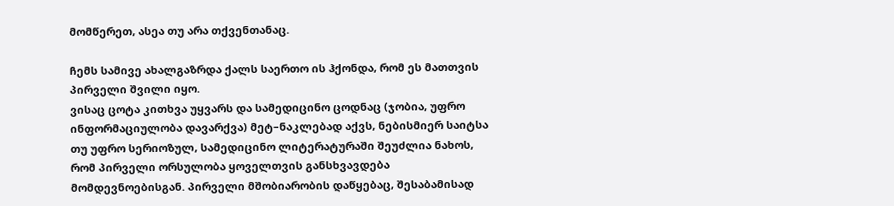მომწერეთ, ასეა თუ არა თქვენთანაც.

ჩემს სამივე ახალგაზრდა ქალს საერთო ის ჰქონდა, რომ ეს მათთვის პირველი შვილი იყო.
ვისაც ცოტა კითხვა უყვარს და სამედიცინო ცოდნაც (ჯობია, უფრო ინფორმაციულობა დავარქვა) მეტ–ნაკლებად აქვს, ნებისმიერ საიტსა თუ უფრო სერიოზულ, სამედიცინო ლიტერატურაში შეუძლია ნახოს, რომ პირველი ორსულობა ყოველთვის განსხვავდება მომდევნოებისგან. პირველი მშობიარობის დაწყებაც, შესაბამისად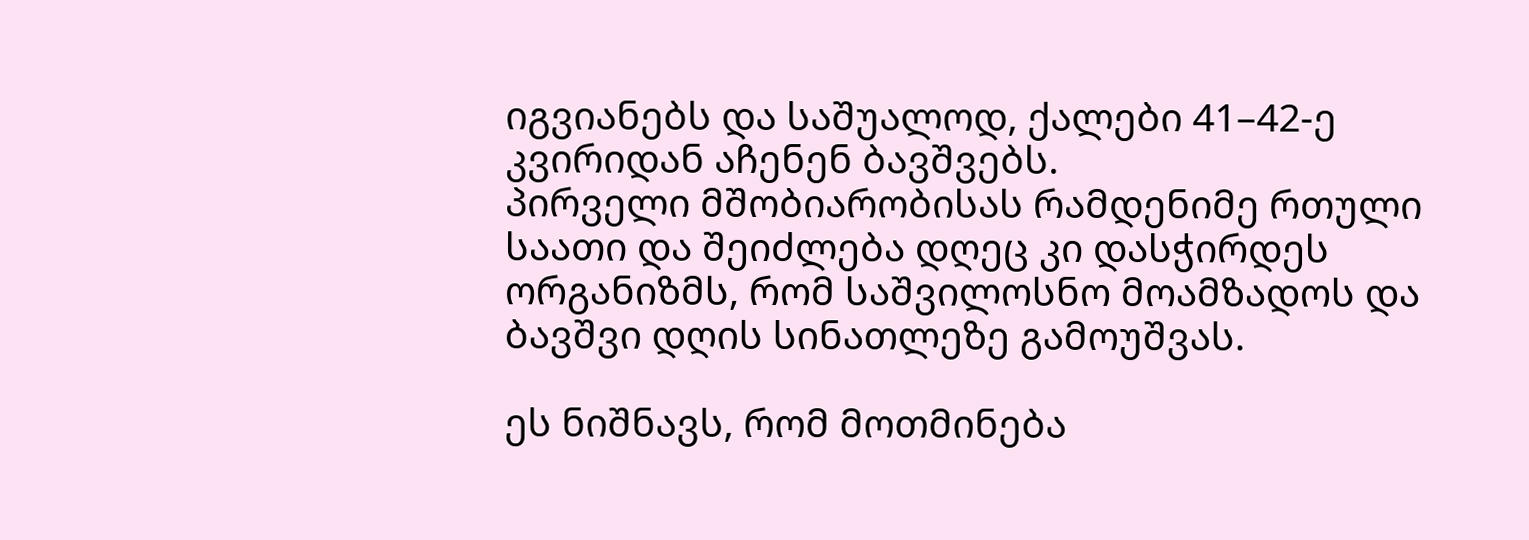იგვიანებს და საშუალოდ, ქალები 41–42-ე კვირიდან აჩენენ ბავშვებს.
პირველი მშობიარობისას რამდენიმე რთული საათი და შეიძლება დღეც კი დასჭირდეს ორგანიზმს, რომ საშვილოსნო მოამზადოს და ბავშვი დღის სინათლეზე გამოუშვას.

ეს ნიშნავს, რომ მოთმინება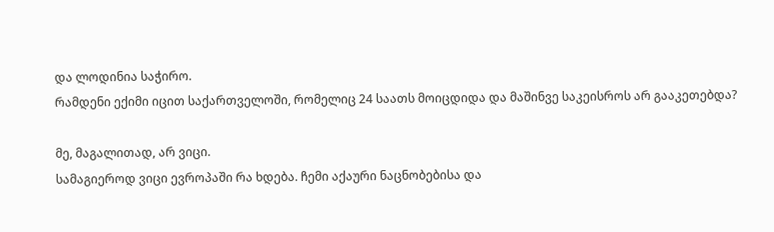და ლოდინია საჭირო.
რამდენი ექიმი იცით საქართველოში, რომელიც 24 საათს მოიცდიდა და მაშინვე საკეისროს არ გააკეთებდა?

მე, მაგალითად, არ ვიცი.
სამაგიეროდ ვიცი ევროპაში რა ხდება. ჩემი აქაური ნაცნობებისა და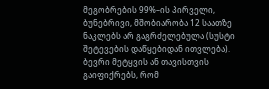მეგობრების 99%–ის პირველი, ბუნებრივი, მშობიარობა 12 საათზე ნაკლებს არ გაგრძელებულა (სუსტი შეტევების დაწყებიდან ითვლება).
ბევრი მეტყვის ან თავისთვის გაიფიქრებს, რომ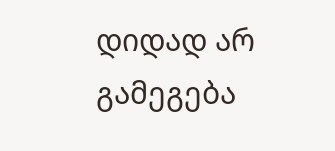დიდად არ გამეგება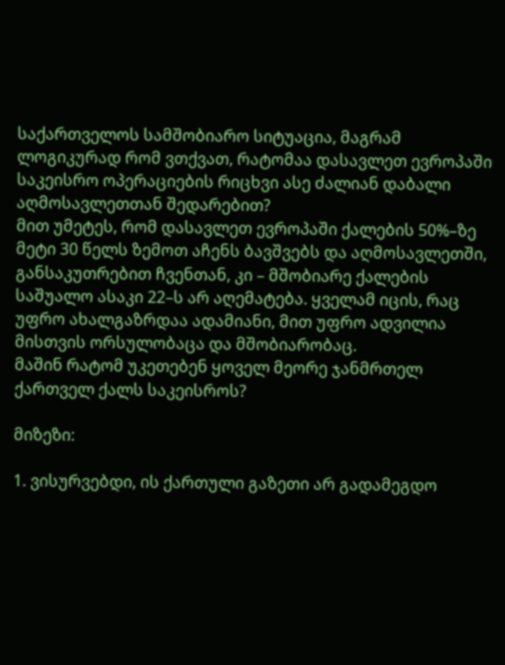საქართველოს სამშობიარო სიტუაცია, მაგრამ ლოგიკურად რომ ვთქვათ, რატომაა დასავლეთ ევროპაში საკეისრო ოპერაციების რიცხვი ასე ძალიან დაბალი აღმოსავლეთთან შედარებით?
მით უმეტეს, რომ დასავლეთ ევროპაში ქალების 50%–ზე მეტი 30 წელს ზემოთ აჩენს ბავშვებს და აღმოსავლეთში, განსაკუთრებით ჩვენთან, კი – მშობიარე ქალების საშუალო ასაკი 22–ს არ აღემატება. ყველამ იცის, რაც უფრო ახალგაზრდაა ადამიანი, მით უფრო ადვილია მისთვის ორსულობაცა და მშობიარობაც.
მაშინ რატომ უკეთებენ ყოველ მეორე ჯანმრთელ ქართველ ქალს საკეისროს?

მიზეზი:

1. ვისურვებდი, ის ქართული გაზეთი არ გადამეგდო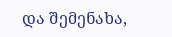და შემენახა,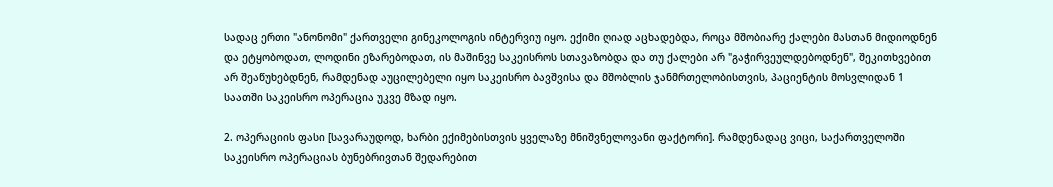სადაც ერთი "ანონომი" ქართველი გინეკოლოგის ინტერვიუ იყო. ექიმი ღიად აცხადებდა, როცა მშობიარე ქალები მასთან მიდიოდნენ და ეტყობოდათ, ლოდინი ეზარებოდათ, ის მაშინვე საკეისროს სთავაზობდა და თუ ქალები არ "გაჭირვეულდებოდნენ", შეკითხვებით არ შეაწუხებდნენ, რამდენად აუცილებელი იყო საკეისრო ბავშვისა და მშობლის ჯანმრთელობისთვის, პაციენტის მოსვლიდან 1 საათში საკეისრო ოპერაცია უკვე მზად იყო.

2. ოპერაციის ფასი [სავარაუდოდ, ხარბი ექიმებისთვის ყველაზე მნიშვნელოვანი ფაქტორი]. რამდენადაც ვიცი, საქართველოში საკეისრო ოპერაციას ბუნებრივთან შედარებით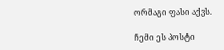ორმაგი ფასი აქვს.

ჩემი ეს პოსტი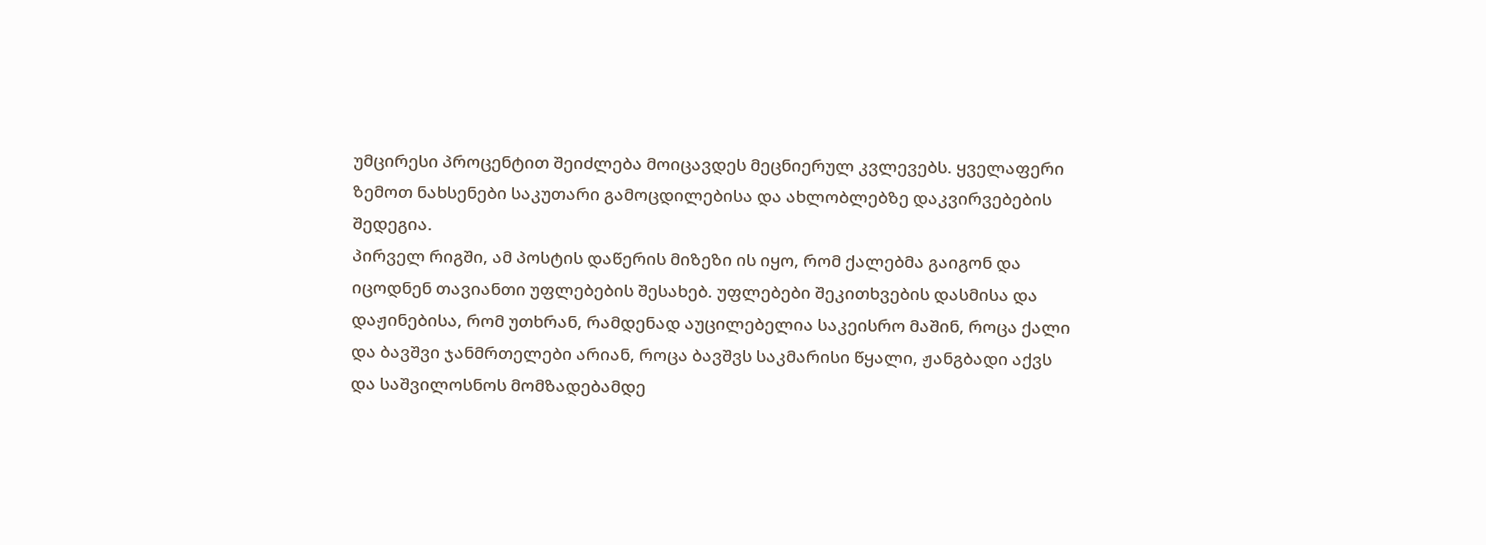უმცირესი პროცენტით შეიძლება მოიცავდეს მეცნიერულ კვლევებს. ყველაფერი ზემოთ ნახსენები საკუთარი გამოცდილებისა და ახლობლებზე დაკვირვებების შედეგია.
პირველ რიგში, ამ პოსტის დაწერის მიზეზი ის იყო, რომ ქალებმა გაიგონ და იცოდნენ თავიანთი უფლებების შესახებ. უფლებები შეკითხვების დასმისა და დაჟინებისა, რომ უთხრან, რამდენად აუცილებელია საკეისრო მაშინ, როცა ქალი და ბავშვი ჯანმრთელები არიან, როცა ბავშვს საკმარისი წყალი, ჟანგბადი აქვს და საშვილოსნოს მომზადებამდე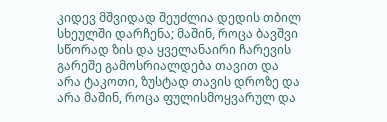კიდევ მშვიდად შეუძლია დედის თბილ სხეულში დარჩენა; მაშინ, როცა ბავშვი სწორად ზის და ყველანაირი ჩარევის გარეშე გამოსრიალდება თავით და არა ტაკოთი, ზუსტად თავის დროზე და არა მაშინ, როცა ფულისმოყვარულ და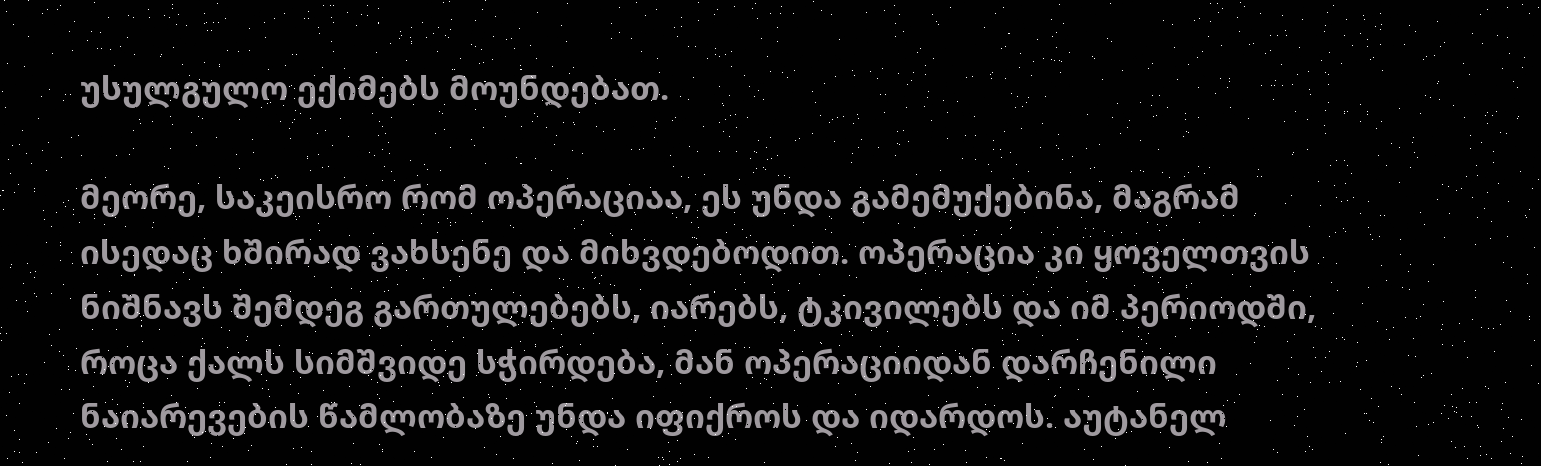უსულგულო ექიმებს მოუნდებათ.

მეორე, საკეისრო რომ ოპერაციაა, ეს უნდა გამემუქებინა, მაგრამ ისედაც ხშირად ვახსენე და მიხვდებოდით. ოპერაცია კი ყოველთვის ნიშნავს შემდეგ გართულებებს, იარებს, ტკივილებს და იმ პერიოდში, როცა ქალს სიმშვიდე სჭირდება, მან ოპერაციიდან დარჩენილი ნაიარევების წამლობაზე უნდა იფიქროს და იდარდოს. აუტანელ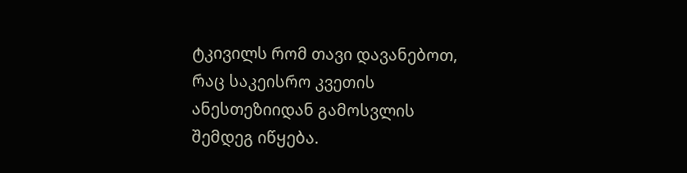ტკივილს რომ თავი დავანებოთ, რაც საკეისრო კვეთის ანესთეზიიდან გამოსვლის შემდეგ იწყება.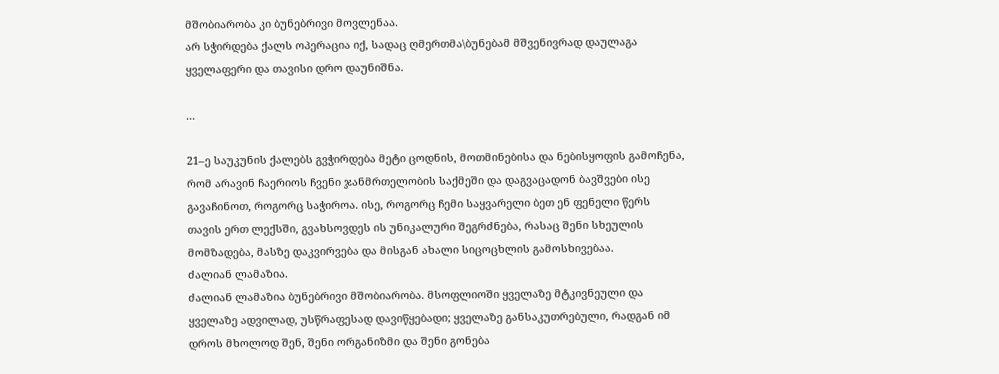მშობიარობა კი ბუნებრივი მოვლენაა.
არ სჭირდება ქალს ოპერაცია იქ, სადაც ღმერთმა\ბუნებამ მშვენივრად დაულაგა ყველაფერი და თავისი დრო დაუნიშნა.

...

21–ე საუკუნის ქალებს გვჭირდება მეტი ცოდნის, მოთმინებისა და ნებისყოფის გამოჩენა, რომ არავინ ჩაერიოს ჩვენი ჯანმრთელობის საქმეში და დაგვაცადონ ბავშვები ისე გავაჩინოთ, როგორც საჭიროა. ისე, როგორც ჩემი საყვარელი ბეთ ენ ფენელი წერს თავის ერთ ლექსში, გვახსოვდეს ის უნიკალური შეგრძნება, რასაც შენი სხეულის მომზადება, მასზე დაკვირვება და მისგან ახალი სიცოცხლის გამოსხივებაა.
ძალიან ლამაზია.
ძალიან ლამაზია ბუნებრივი მშობიარობა. მსოფლიოში ყველაზე მტკივნეული და ყველაზე ადვილად, უსწრაფესად დავიწყებადი; ყველაზე განსაკუთრებული, რადგან იმ დროს მხოლოდ შენ, შენი ორგანიზმი და შენი გონება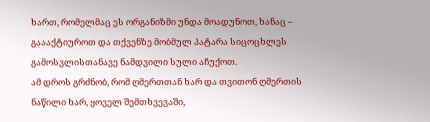ხართ, რომელმაც ეს ორგანიზმი უნდა მოადუნოთ, ხანაც – გაააქტიუროთ და თქვენზე მობმულ პატარა სიცოცხლეს გამოსვლისთანავე ნამდვილი სული აჩუქოთ.
ამ დროს გრძნობ, რომ ღმერთთან ხარ და თვითონ ღმერთის ნაწილი ხარ, ყოველ შემთხვევაში,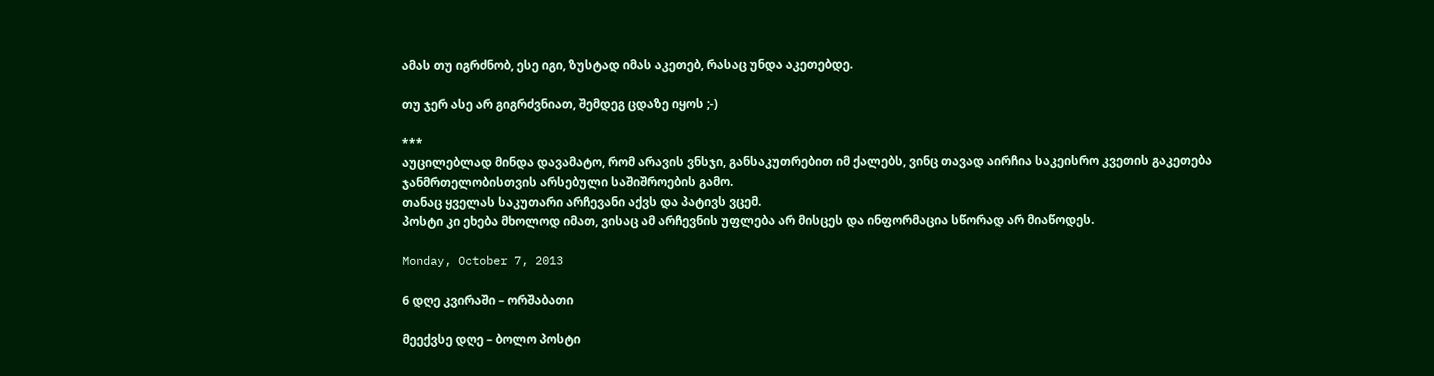ამას თუ იგრძნობ, ესე იგი, ზუსტად იმას აკეთებ, რასაც უნდა აკეთებდე.

თუ ჯერ ასე არ გიგრძვნიათ, შემდეგ ცდაზე იყოს ;-)

***
აუცილებლად მინდა დავამატო, რომ არავის ვნსჯი, განსაკუთრებით იმ ქალებს, ვინც თავად აირჩია საკეისრო კვეთის გაკეთება ჯანმრთელობისთვის არსებული საშიშროების გამო.
თანაც ყველას საკუთარი არჩევანი აქვს და პატივს ვცემ.
პოსტი კი ეხება მხოლოდ იმათ, ვისაც ამ არჩევნის უფლება არ მისცეს და ინფორმაცია სწორად არ მიაწოდეს.

Monday, October 7, 2013

6 დღე კვირაში – ორშაბათი

მეექვსე დღე – ბოლო პოსტი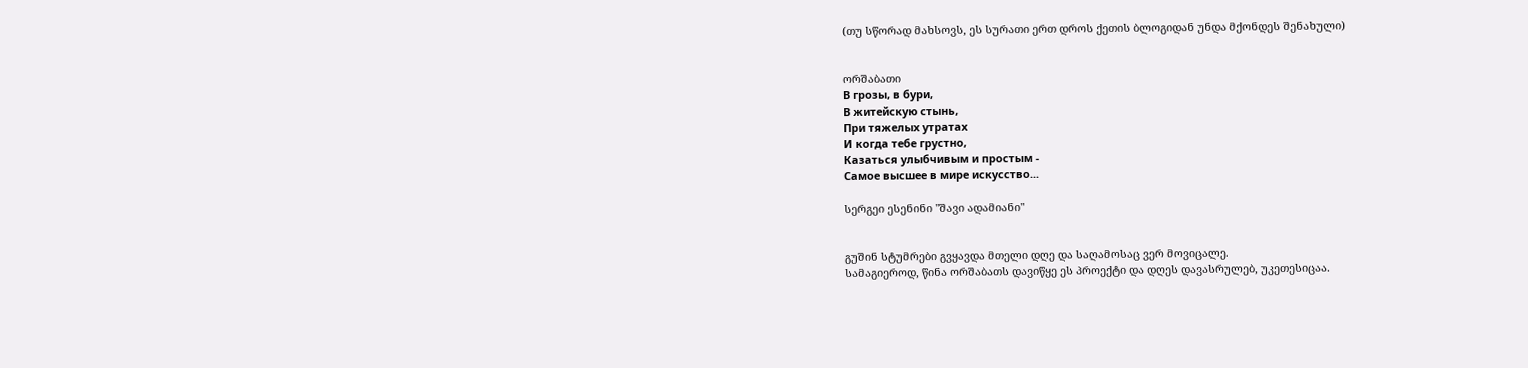(თუ სწორად მახსოვს, ეს სურათი ერთ დროს ქეთის ბლოგიდან უნდა მქონდეს შენახული)


ორშაბათი
В грозы, в бури,
В житейскую стынь,
При тяжелых утратах
И когда тебе грустно,
Казаться улыбчивым и простым -
Самое высшее в мире искусство...

სერგეი ესენინი "შავი ადამიანი"


გუშინ სტუმრები გვყავდა მთელი დღე და საღამოსაც ვერ მოვიცალე.
სამაგიეროდ, წინა ორშაბათს დავიწყე ეს პროექტი და დღეს დავასრულებ, უკეთესიცაა.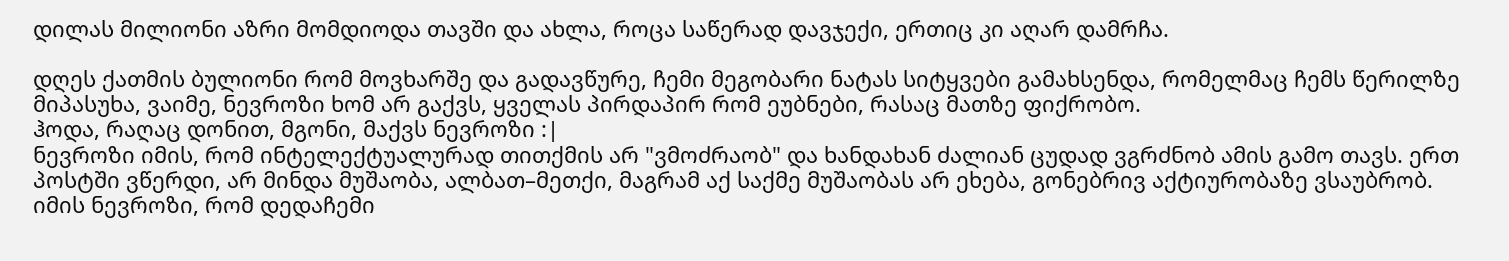დილას მილიონი აზრი მომდიოდა თავში და ახლა, როცა საწერად დავჯექი, ერთიც კი აღარ დამრჩა.

დღეს ქათმის ბულიონი რომ მოვხარშე და გადავწურე, ჩემი მეგობარი ნატას სიტყვები გამახსენდა, რომელმაც ჩემს წერილზე მიპასუხა, ვაიმე, ნევროზი ხომ არ გაქვს, ყველას პირდაპირ რომ ეუბნები, რასაც მათზე ფიქრობო.
ჰოდა, რაღაც დონით, მგონი, მაქვს ნევროზი :|
ნევროზი იმის, რომ ინტელექტუალურად თითქმის არ "ვმოძრაობ" და ხანდახან ძალიან ცუდად ვგრძნობ ამის გამო თავს. ერთ პოსტში ვწერდი, არ მინდა მუშაობა, ალბათ–მეთქი, მაგრამ აქ საქმე მუშაობას არ ეხება, გონებრივ აქტიურობაზე ვსაუბრობ.
იმის ნევროზი, რომ დედაჩემი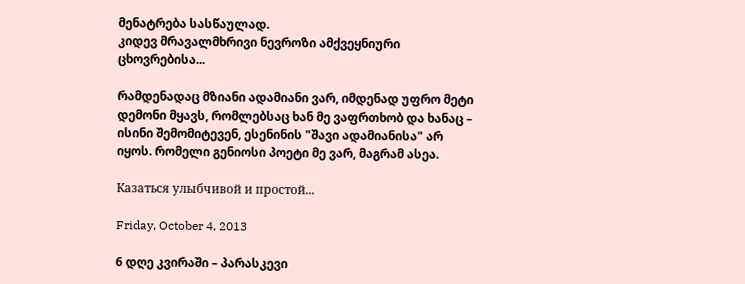მენატრება სასწაულად.
კიდევ მრავალმხრივი ნევროზი ამქვეყნიური ცხოვრებისა...

რამდენადაც მზიანი ადამიანი ვარ, იმდენად უფრო მეტი დემონი მყავს, რომლებსაც ხან მე ვაფრთხობ და ხანაც – ისინი შემომიტევენ, ესენინის "შავი ადამიანისა" არ იყოს. რომელი გენიოსი პოეტი მე ვარ, მაგრამ ასეა.

Казаться улыбчивой и простой...

Friday, October 4, 2013

6 დღე კვირაში – პარასკევი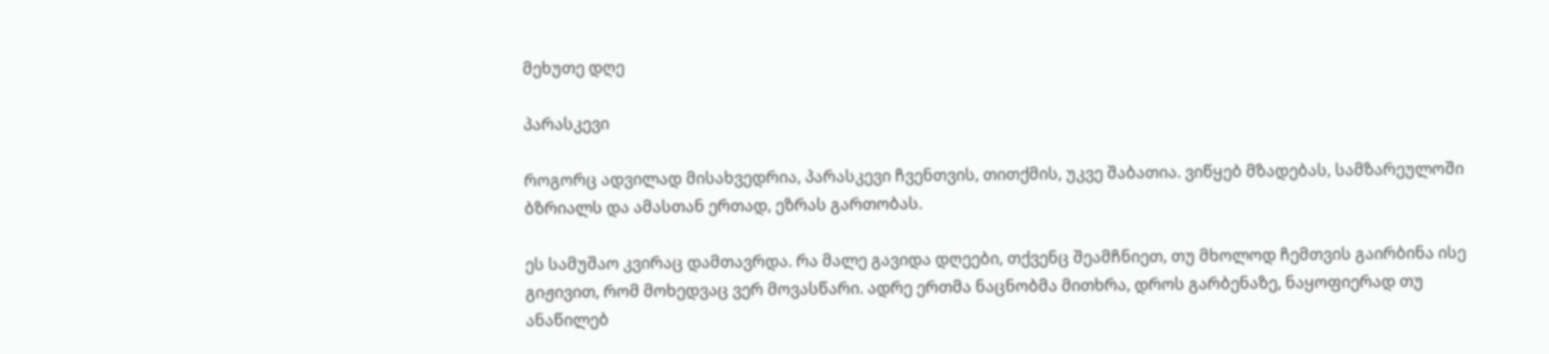მეხუთე დღე

პარასკევი

როგორც ადვილად მისახვედრია, პარასკევი ჩვენთვის, თითქმის, უკვე შაბათია. ვიწყებ მზადებას, სამზარეულოში ბზრიალს და ამასთან ერთად, ეზრას გართობას.

ეს სამუშაო კვირაც დამთავრდა. რა მალე გავიდა დღეები, თქვენც შეამჩნიეთ, თუ მხოლოდ ჩემთვის გაირბინა ისე გიჟივით, რომ მოხედვაც ვერ მოვასწარი. ადრე ერთმა ნაცნობმა მითხრა, დროს გარბენაზე, ნაყოფიერად თუ ანაწილებ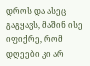დროს და ასეც გაგყავს, მაშინ ისე იფიქრე, რომ დღეები კი არ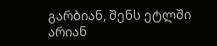გარბიან, შენს ეტლში არიან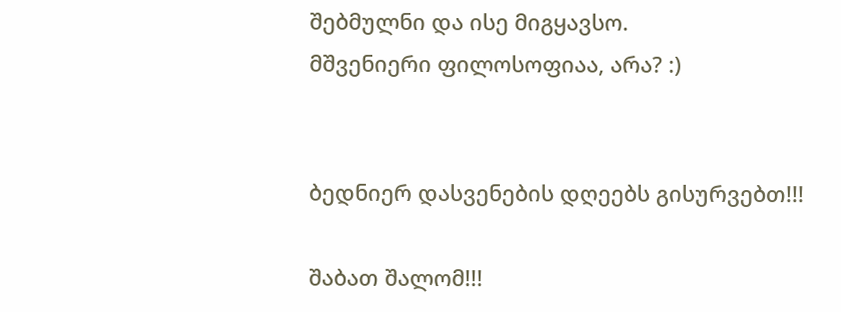შებმულნი და ისე მიგყავსო.
მშვენიერი ფილოსოფიაა, არა? :)


ბედნიერ დასვენების დღეებს გისურვებთ!!!

შაბათ შალომ!!!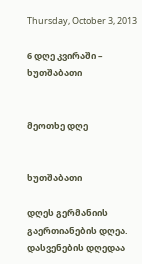Thursday, October 3, 2013

6 დღე კვირაში – ხუთშაბათი


მეოთხე დღე


ხუთშაბათი

დღეს გერმანიის გაერთიანების დღეა. დასვენების დღედაა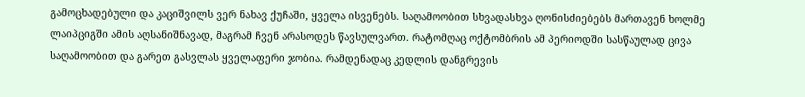გამოცხადებული და კაციშვილს ვერ ნახავ ქუჩაში, ყველა ისვენებს. საღამოობით სხვადასხვა ღონისძიებებს მართავენ ხოლმე ლაიპციგში ამის აღსანიშნავად, მაგრამ ჩვენ არასოდეს წავსულვართ. რატომღაც ოქტომბრის ამ პერიოდში სასწაულად ცივა საღამოობით და გარეთ გასვლას ყველაფერი ჯობია. რამდენადაც კედლის დანგრევის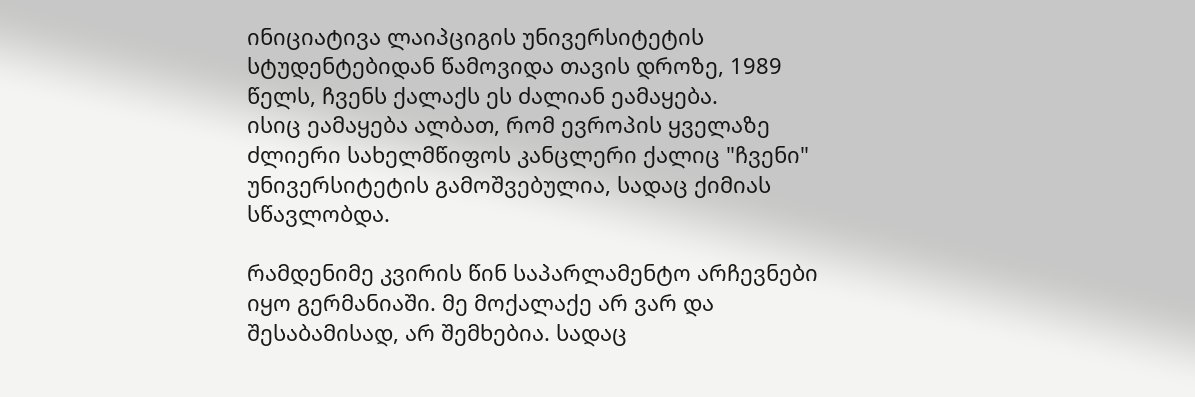ინიციატივა ლაიპციგის უნივერსიტეტის სტუდენტებიდან წამოვიდა თავის დროზე, 1989 წელს, ჩვენს ქალაქს ეს ძალიან ეამაყება.
ისიც ეამაყება ალბათ, რომ ევროპის ყველაზე ძლიერი სახელმწიფოს კანცლერი ქალიც "ჩვენი" უნივერსიტეტის გამოშვებულია, სადაც ქიმიას სწავლობდა.

რამდენიმე კვირის წინ საპარლამენტო არჩევნები იყო გერმანიაში. მე მოქალაქე არ ვარ და შესაბამისად, არ შემხებია. სადაც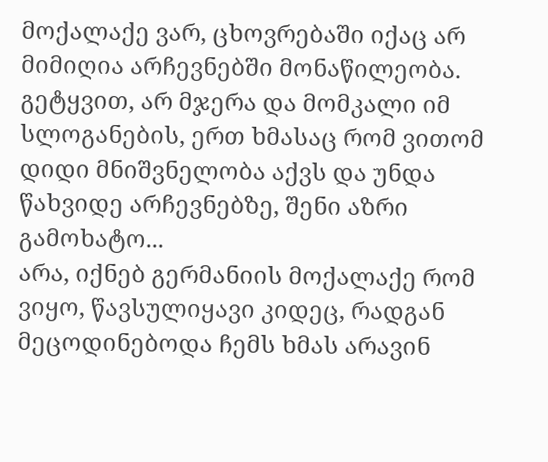მოქალაქე ვარ, ცხოვრებაში იქაც არ მიმიღია არჩევნებში მონაწილეობა. გეტყვით, არ მჯერა და მომკალი იმ სლოგანების, ერთ ხმასაც რომ ვითომ დიდი მნიშვნელობა აქვს და უნდა წახვიდე არჩევნებზე, შენი აზრი გამოხატო...
არა, იქნებ გერმანიის მოქალაქე რომ ვიყო, წავსულიყავი კიდეც, რადგან მეცოდინებოდა ჩემს ხმას არავინ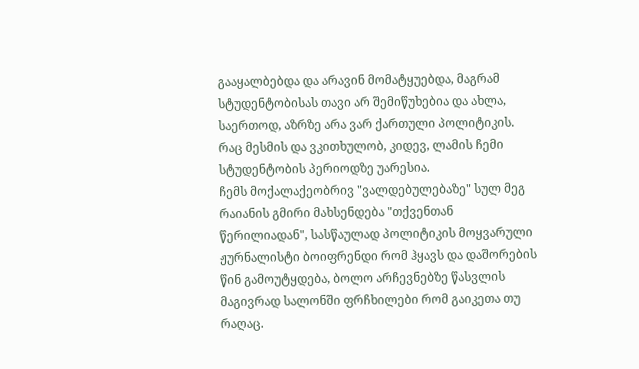გააყალბებდა და არავინ მომატყუებდა, მაგრამ სტუდენტობისას თავი არ შემიწუხებია და ახლა, საერთოდ, აზრზე არა ვარ ქართული პოლიტიკის. რაც მესმის და ვკითხულობ, კიდევ, ლამის ჩემი სტუდენტობის პერიოდზე უარესია.
ჩემს მოქალაქეობრივ "ვალდებულებაზე" სულ მეგ რაიანის გმირი მახსენდება "თქვენთან წერილიადან", სასწაულად პოლიტიკის მოყვარული ჟურნალისტი ბოიფრენდი რომ ჰყავს და დაშორების წინ გამოუტყდება, ბოლო არჩევნებზე წასვლის მაგივრად სალონში ფრჩხილები რომ გაიკეთა თუ რაღაც.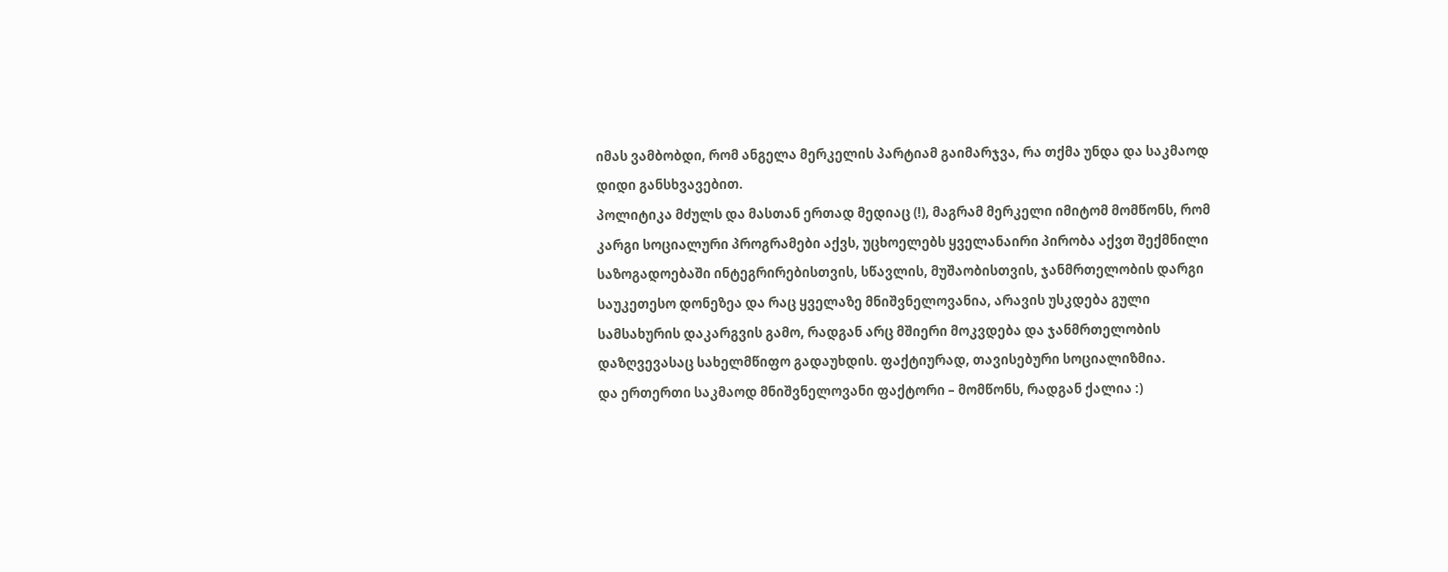იმას ვამბობდი, რომ ანგელა მერკელის პარტიამ გაიმარჯვა, რა თქმა უნდა და საკმაოდ დიდი განსხვავებით.
პოლიტიკა მძულს და მასთან ერთად მედიაც (!), მაგრამ მერკელი იმიტომ მომწონს, რომ კარგი სოციალური პროგრამები აქვს, უცხოელებს ყველანაირი პირობა აქვთ შექმნილი საზოგადოებაში ინტეგრირებისთვის, სწავლის, მუშაობისთვის, ჯანმრთელობის დარგი საუკეთესო დონეზეა და რაც ყველაზე მნიშვნელოვანია, არავის უსკდება გული სამსახურის დაკარგვის გამო, რადგან არც მშიერი მოკვდება და ჯანმრთელობის დაზღვევასაც სახელმწიფო გადაუხდის. ფაქტიურად, თავისებური სოციალიზმია.
და ერთერთი საკმაოდ მნიშვნელოვანი ფაქტორი – მომწონს, რადგან ქალია :)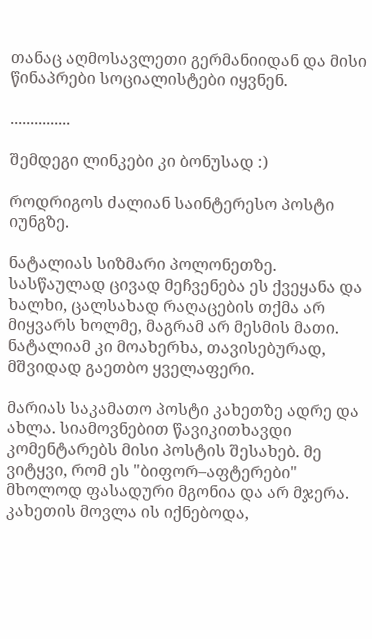თანაც აღმოსავლეთი გერმანიიდან და მისი წინაპრები სოციალისტები იყვნენ.

...............

შემდეგი ლინკები კი ბონუსად :)

როდრიგოს ძალიან საინტერესო პოსტი იუნგზე.

ნატალიას სიზმარი პოლონეთზე. სასწაულად ცივად მეჩვენება ეს ქვეყანა და ხალხი, ცალსახად რაღაცების თქმა არ მიყვარს ხოლმე, მაგრამ არ მესმის მათი. ნატალიამ კი მოახერხა, თავისებურად, მშვიდად გაეთბო ყველაფერი.

მარიას საკამათო პოსტი კახეთზე ადრე და ახლა. სიამოვნებით წავიკითხავდი კომენტარებს მისი პოსტის შესახებ. მე ვიტყვი, რომ ეს "ბიფორ–აფტერები" მხოლოდ ფასადური მგონია და არ მჯერა. კახეთის მოვლა ის იქნებოდა,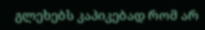გლეხებს კაპიკებად რომ არ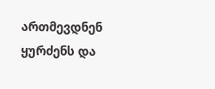ართმევდნენ ყურძენს და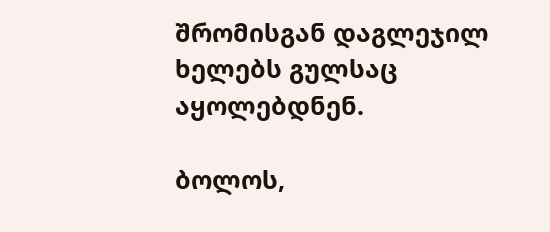შრომისგან დაგლეჯილ ხელებს გულსაც აყოლებდნენ.

ბოლოს,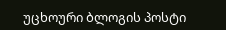უცხოური ბლოგის პოსტი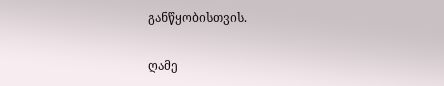განწყობისთვის.

ღამე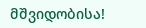მშვიდობისა!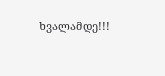ხვალამდე!!!